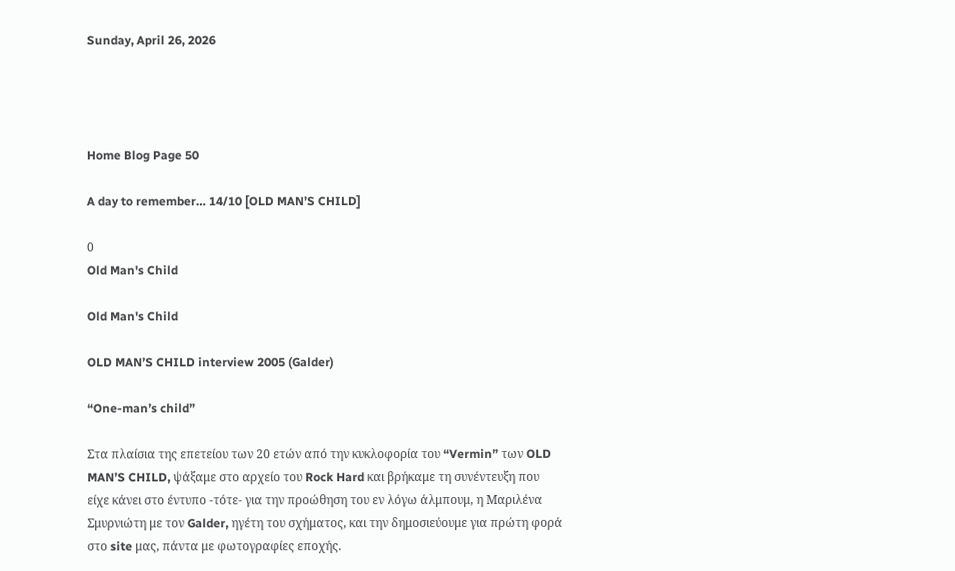Sunday, April 26, 2026




Home Blog Page 50

A day to remember… 14/10 [OLD MAN’S CHILD]

0
Old Man's Child

Old Man's Child

OLD MAN’S CHILD interview 2005 (Galder)

“One-man’s child”

Στα πλαίσια της επετείου των 20 ετών από την κυκλοφορία του “Vermin” των OLD MAN’S CHILD, ψάξαμε στο αρχείο του Rock Hard και βρήκαμε τη συνέντευξη που είχε κάνει στο έντυπο -τότε- για την προώθηση του εν λόγω άλμπουμ, η Μαριλένα Σμυρνιώτη με τον Galder, ηγέτη του σχήματος, και την δημοσιεύουμε για πρώτη φορά στο site μας, πάντα με φωτογραφίες εποχής.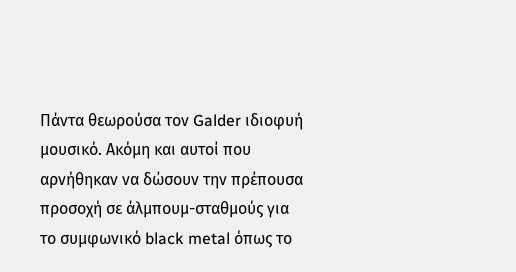Πάντα θεωρούσα τον Galder ιδιοφυή μουσικό. Ακόμη και αυτοί που αρνήθηκαν να δώσουν την πρέπουσα προσοχή σε άλμπουμ-σταθμούς για το συμφωνικό black metal όπως το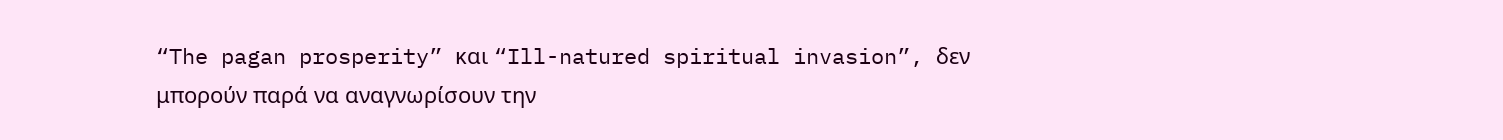“The pagan prosperity” και “Ill-natured spiritual invasion”, δεν μπορούν παρά να αναγνωρίσουν την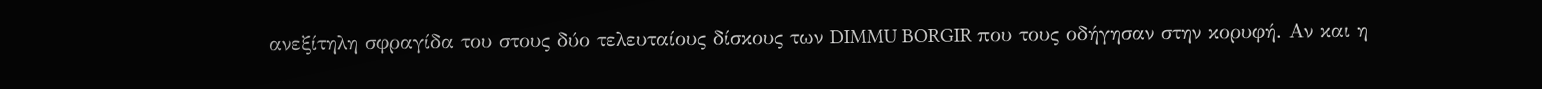ανεξίτηλη σφραγίδα του στους δύο τελευταίους δίσκους των DIMMU BORGIR που τους οδήγησαν στην κορυφή. Αν και η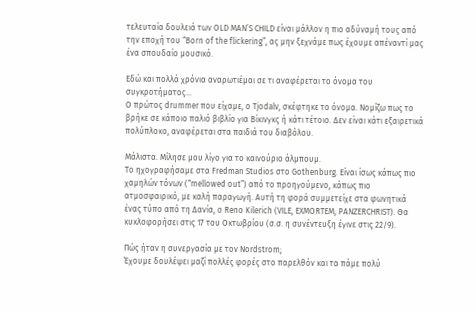τελευταία δουλειά των OLD MAN’S CHILD είναι μάλλον η πιο αδύναμή τους από την εποχή του “Born of the flickering”, ας μην ξεχνάμε πως έχουμε απέναντί μας ένα σπουδαίο μουσικό.

Εδώ και πολλά χρόνια αναρωτιέμαι σε τι αναφέρεται το όνομα του συγκροτήματος…
Ο πρώτος drummer που είχαμε, ο Tjodalv, σκέφτηκε το όνομα. Νομίζω πως το βρήκε σε κάποιο παλιό βιβλίο για Βίκινγκς ή κάτι τέτοιο. Δεν είναι κάτι εξαιρετικά πολύπλοκο, αναφέρεται στα παιδιά του διαβόλου.

Μάλιστα. Μίλησε μου λίγο για το καινούριο άλμπουμ.
Το ηχογραφήσαμε στα Fredman Studios στο Gothenburg. Είναι ίσως κάπως πιο χαμηλών τόνων (“mellowed out”) από το προηγούμενο, κάπως πιο ατμοσφαιρικό, με καλή παραγωγή. Αυτή τη φορά συμμετείχε στα φωνητικά ένας τύπο από τη Δανία, ο Reno Kilerich (VILE, EXMORTEM, PANZERCHRIST). Θα κυκλοφορήσει στις 17 του Οκτωβρίου (σ.σ. η συνέντευξη έγινε στις 22/9).

Πώς ήταν η συνεργασία με τον Nordstrom;
Έχουμε δουλέψει μαζί πολλές φορές στο παρελθόν και τα πάμε πολύ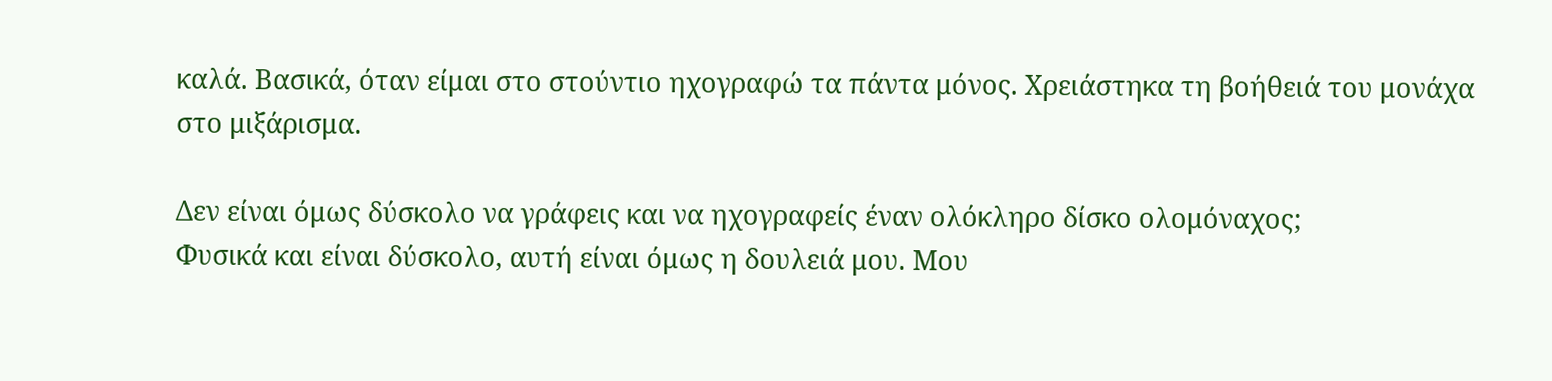καλά. Βασικά, όταν είμαι στο στούντιο ηχογραφώ τα πάντα μόνος. Χρειάστηκα τη βοήθειά του μονάχα στο μιξάρισμα.

Δεν είναι όμως δύσκολο να γράφεις και να ηχογραφείς έναν ολόκληρο δίσκο ολομόναχος;
Φυσικά και είναι δύσκολο, αυτή είναι όμως η δουλειά μου. Μου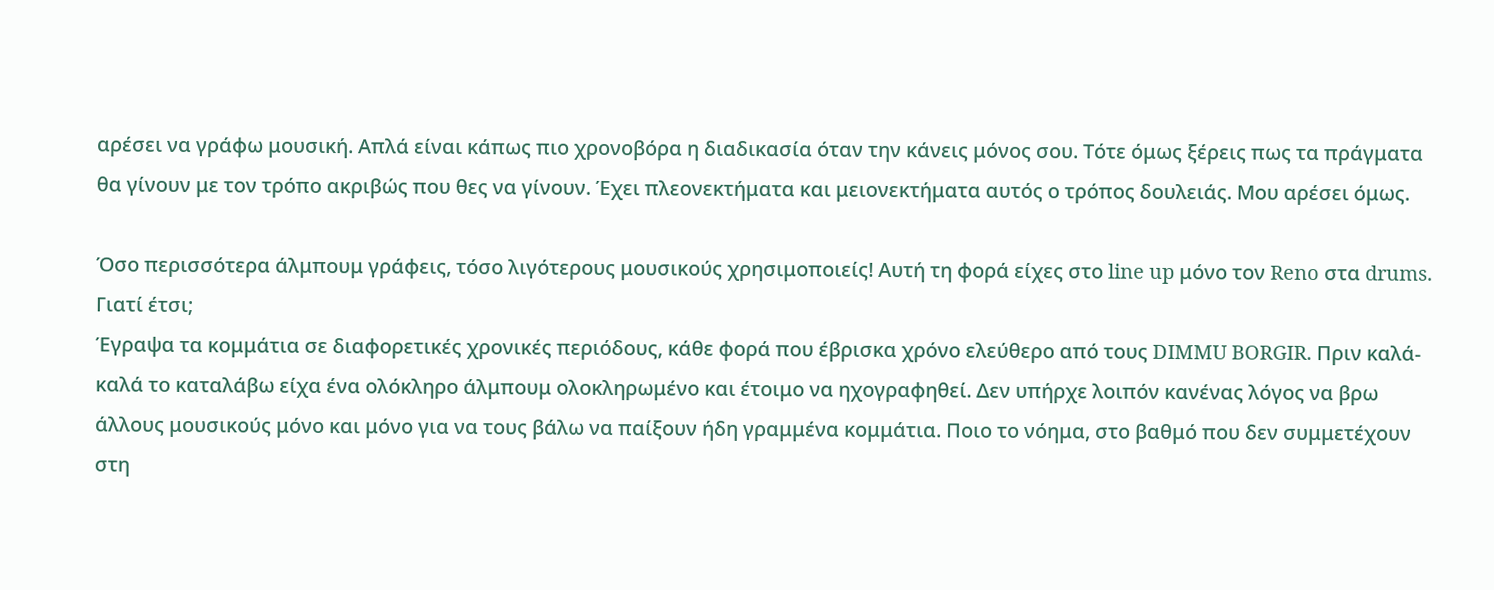αρέσει να γράφω μουσική. Απλά είναι κάπως πιο χρονοβόρα η διαδικασία όταν την κάνεις μόνος σου. Τότε όμως ξέρεις πως τα πράγματα θα γίνουν με τον τρόπο ακριβώς που θες να γίνουν. Έχει πλεονεκτήματα και μειονεκτήματα αυτός ο τρόπος δουλειάς. Μου αρέσει όμως.

Όσο περισσότερα άλμπουμ γράφεις, τόσο λιγότερους μουσικούς χρησιμοποιείς! Αυτή τη φορά είχες στο line up μόνο τον Reno στα drums. Γιατί έτσι;
Έγραψα τα κομμάτια σε διαφορετικές χρονικές περιόδους, κάθε φορά που έβρισκα χρόνο ελεύθερο από τους DIMMU BORGIR. Πριν καλά-καλά το καταλάβω είχα ένα ολόκληρο άλμπουμ ολοκληρωμένο και έτοιμο να ηχογραφηθεί. Δεν υπήρχε λοιπόν κανένας λόγος να βρω άλλους μουσικούς μόνο και μόνο για να τους βάλω να παίξουν ήδη γραμμένα κομμάτια. Ποιο το νόημα, στο βαθμό που δεν συμμετέχουν στη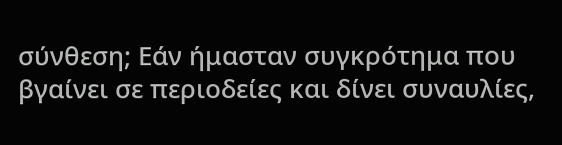σύνθεση; Εάν ήμασταν συγκρότημα που βγαίνει σε περιοδείες και δίνει συναυλίες,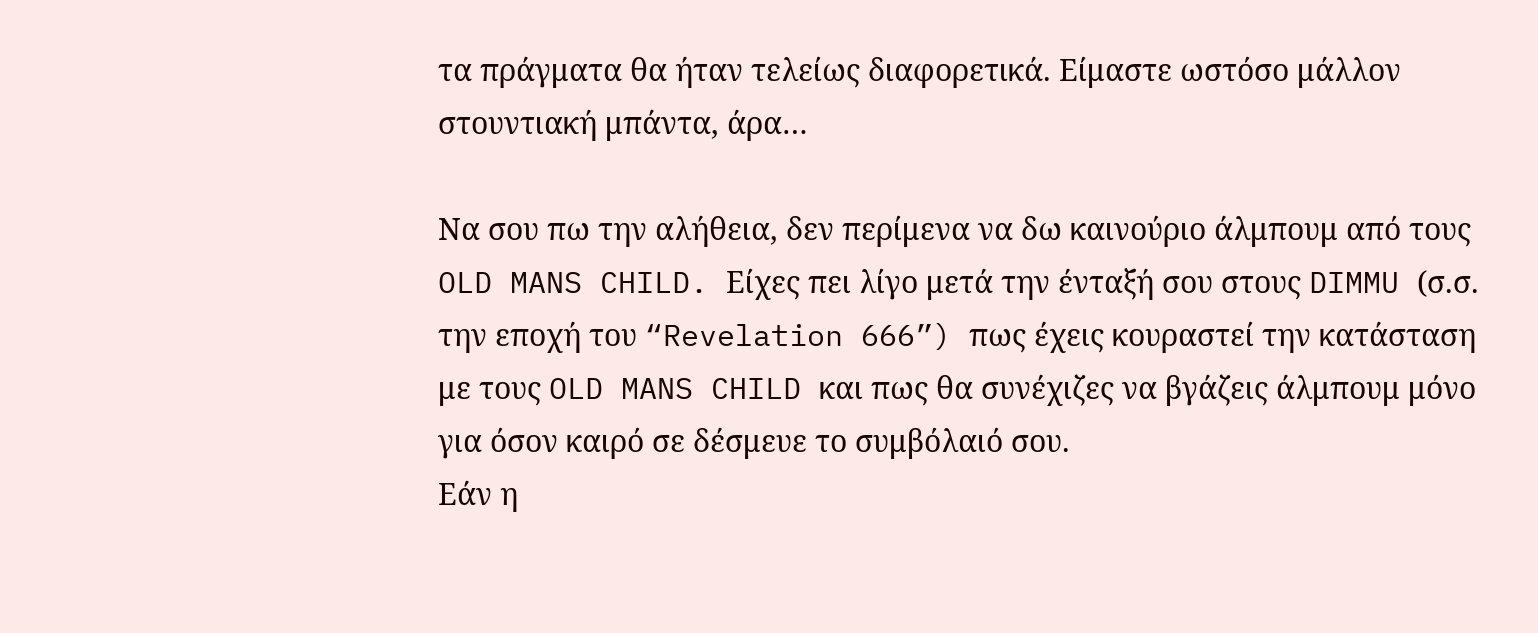τα πράγματα θα ήταν τελείως διαφορετικά. Είμαστε ωστόσο μάλλον στουντιακή μπάντα, άρα…

Να σου πω την αλήθεια, δεν περίμενα να δω καινούριο άλμπουμ από τους OLD MANS CHILD. Είχες πει λίγο μετά την ένταξή σου στους DIMMU (σ.σ. την εποχή του “Revelation 666”) πως έχεις κουραστεί την κατάσταση με τους OLD MANS CHILD και πως θα συνέχιζες να βγάζεις άλμπουμ μόνο για όσον καιρό σε δέσμευε το συμβόλαιό σου.
Εάν η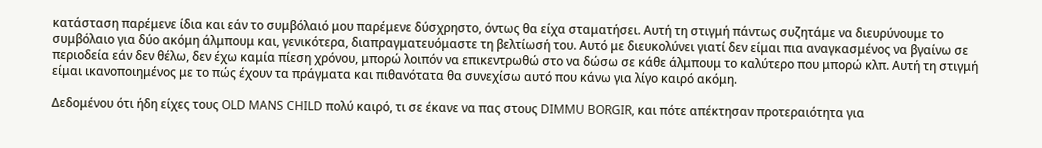κατάσταση παρέμενε ίδια και εάν το συμβόλαιό μου παρέμενε δύσχρηστο, όντως θα είχα σταματήσει. Αυτή τη στιγμή πάντως συζητάμε να διευρύνουμε το συμβόλαιο για δύο ακόμη άλμπουμ και, γενικότερα, διαπραγματευόμαστε τη βελτίωσή του. Αυτό με διευκολύνει γιατί δεν είμαι πια αναγκασμένος να βγαίνω σε περιοδεία εάν δεν θέλω, δεν έχω καμία πίεση χρόνου, μπορώ λοιπόν να επικεντρωθώ στο να δώσω σε κάθε άλμπουμ το καλύτερο που μπορώ κλπ. Αυτή τη στιγμή είμαι ικανοποιημένος με το πώς έχουν τα πράγματα και πιθανότατα θα συνεχίσω αυτό που κάνω για λίγο καιρό ακόμη.

Δεδομένου ότι ήδη είχες τους OLD MANS CHILD πολύ καιρό, τι σε έκανε να πας στους DIMMU BORGIR, και πότε απέκτησαν προτεραιότητα για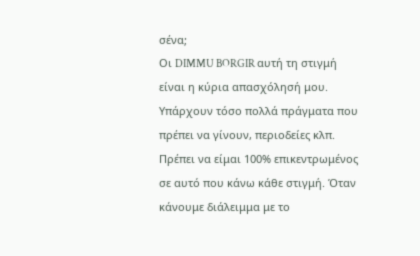σένα;
Οι DIMMU BORGIR αυτή τη στιγμή είναι η κύρια απασχόλησή μου. Υπάρχουν τόσο πολλά πράγματα που πρέπει να γίνουν, περιοδείες κλπ. Πρέπει να είμαι 100% επικεντρωμένος σε αυτό που κάνω κάθε στιγμή. Όταν κάνουμε διάλειμμα με το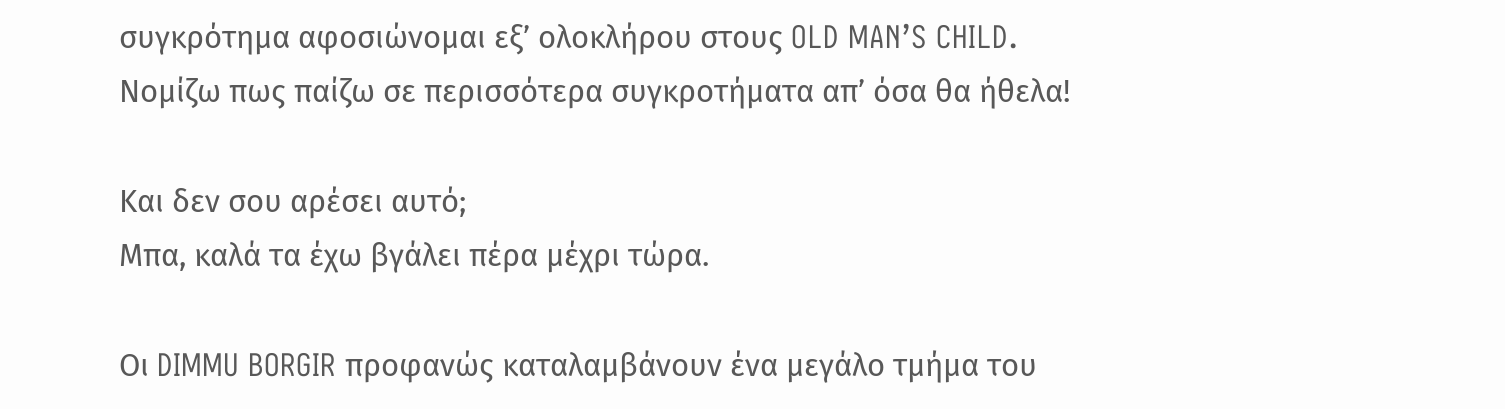συγκρότημα αφοσιώνομαι εξ’ ολοκλήρου στους OLD MAN’S CHILD. Νομίζω πως παίζω σε περισσότερα συγκροτήματα απ’ όσα θα ήθελα!

Και δεν σου αρέσει αυτό;
Μπα, καλά τα έχω βγάλει πέρα μέχρι τώρα.

Οι DIMMU BORGIR προφανώς καταλαμβάνουν ένα μεγάλο τμήμα του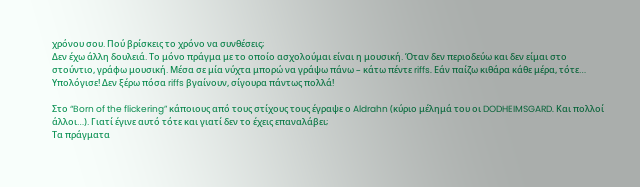χρόνου σου. Πού βρίσκεις το χρόνο να συνθέσεις;
Δεν έχω άλλη δουλειά. Το μόνο πράγμα με το οποίο ασχολούμαι είναι η μουσική. Όταν δεν περιοδεύω και δεν είμαι στο στούντιο, γράφω μουσική. Μέσα σε μία νύχτα μπορώ να γράψω πάνω – κάτω πέντε riffs. Εάν παίζω κιθάρα κάθε μέρα, τότε… Υπολόγισε! Δεν ξέρω πόσα riffs βγαίνουν, σίγουρα πάντως πολλά!

Στο “Born of the flickering” κάποιους από τους στίχους τους έγραψε ο Aldrahn (κύριο μέλημά του οι DODHEIMSGARD. Και πολλοί άλλοι…). Γιατί έγινε αυτό τότε και γιατί δεν το έχεις επαναλάβει;
Τα πράγματα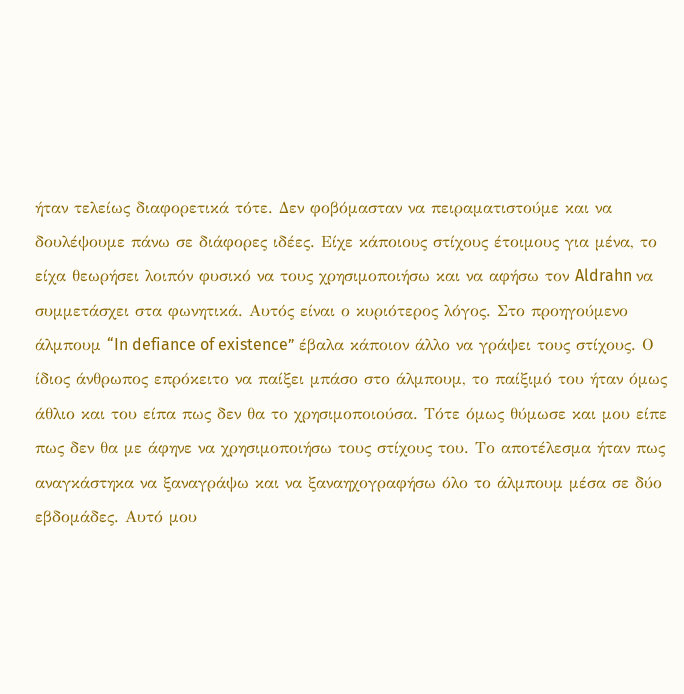ήταν τελείως διαφορετικά τότε. Δεν φοβόμασταν να πειραματιστούμε και να δουλέψουμε πάνω σε διάφορες ιδέες. Είχε κάποιους στίχους έτοιμους για μένα, το είχα θεωρήσει λοιπόν φυσικό να τους χρησιμοποιήσω και να αφήσω τον Aldrahn να συμμετάσχει στα φωνητικά. Αυτός είναι ο κυριότερος λόγος. Στο προηγούμενο άλμπουμ “In defiance of existence” έβαλα κάποιον άλλο να γράψει τους στίχους. Ο ίδιος άνθρωπος επρόκειτο να παίξει μπάσο στο άλμπουμ, το παίξιμό του ήταν όμως άθλιο και του είπα πως δεν θα το χρησιμοποιούσα. Τότε όμως θύμωσε και μου είπε πως δεν θα με άφηνε να χρησιμοποιήσω τους στίχους του. Το αποτέλεσμα ήταν πως αναγκάστηκα να ξαναγράψω και να ξαναηχογραφήσω όλο το άλμπουμ μέσα σε δύο εβδομάδες. Αυτό μου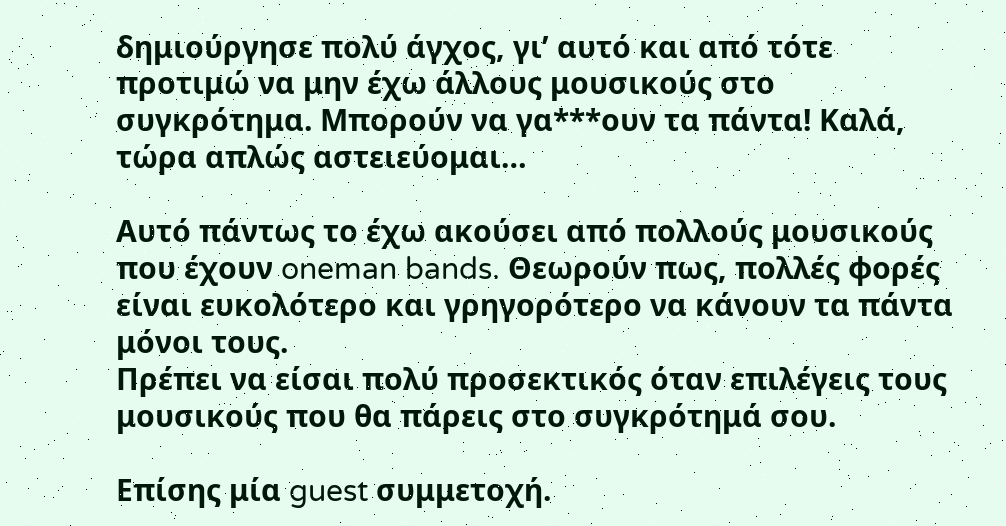δημιούργησε πολύ άγχος, γι’ αυτό και από τότε προτιμώ να μην έχω άλλους μουσικούς στο συγκρότημα. Μπορούν να γα***ουν τα πάντα! Καλά, τώρα απλώς αστειεύομαι…

Αυτό πάντως το έχω ακούσει από πολλούς μουσικούς που έχουν oneman bands. Θεωρούν πως, πολλές φορές είναι ευκολότερο και γρηγορότερο να κάνουν τα πάντα μόνοι τους.
Πρέπει να είσαι πολύ προσεκτικός όταν επιλέγεις τους μουσικούς που θα πάρεις στο συγκρότημά σου.

Επίσης μία guest συμμετοχή.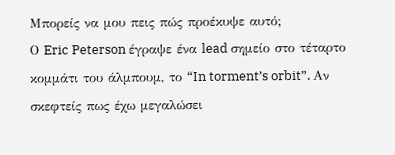Μπορείς να μου πεις πώς προέκυψε αυτό;
Ο Eric Peterson έγραψε ένα lead σημείο στο τέταρτο κομμάτι του άλμπουμ, το “In torment’s orbit”. Αν σκεφτείς πως έχω μεγαλώσει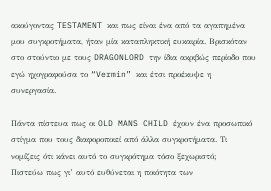ακούγοντας TESTAMENT και πως είναι ένα από τα αγαπημένα μου συγκροτήματα, ήταν μία καταπληκτική ευκαιρία. Βρισκόταν στο στούντιο με τους DRAGONLORD την ίδια ακριβώς περίοδο που εγώ ηχογραφούσα το “Vermin” και έτσι προέκυψε η συνεργασία.

Πάντα πίστευα πως οι OLD MANS CHILD έχουν ένα προσωπικό στίγμα που τους διαφοροποιεί από άλλα συγκροτήματα. Τι νομίζεις ότι κάνει αυτό το συγκρότημα τόσο ξεχωριστό;
Πιστεύω πως γι’ αυτό ευθύνεται η ποιότητα των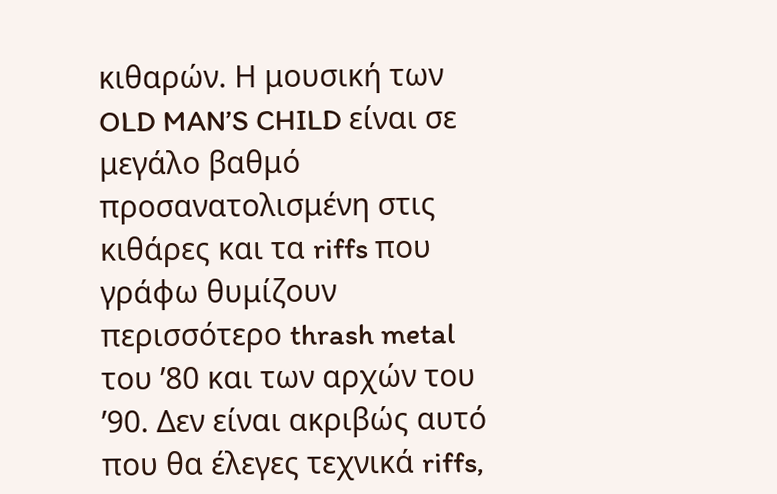κιθαρών. Η μουσική των OLD MAN’S CHILD είναι σε μεγάλο βαθμό προσανατολισμένη στις κιθάρες και τα riffs που γράφω θυμίζουν περισσότερο thrash metal του ’80 και των αρχών του ’90. Δεν είναι ακριβώς αυτό που θα έλεγες τεχνικά riffs,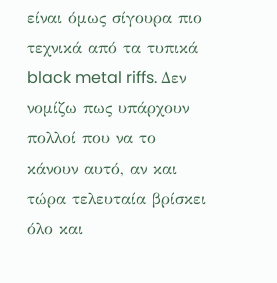είναι όμως σίγουρα πιο τεχνικά από τα τυπικά black metal riffs. Δεν νομίζω πως υπάρχουν πολλοί που να το κάνουν αυτό, αν και τώρα τελευταία βρίσκει όλο και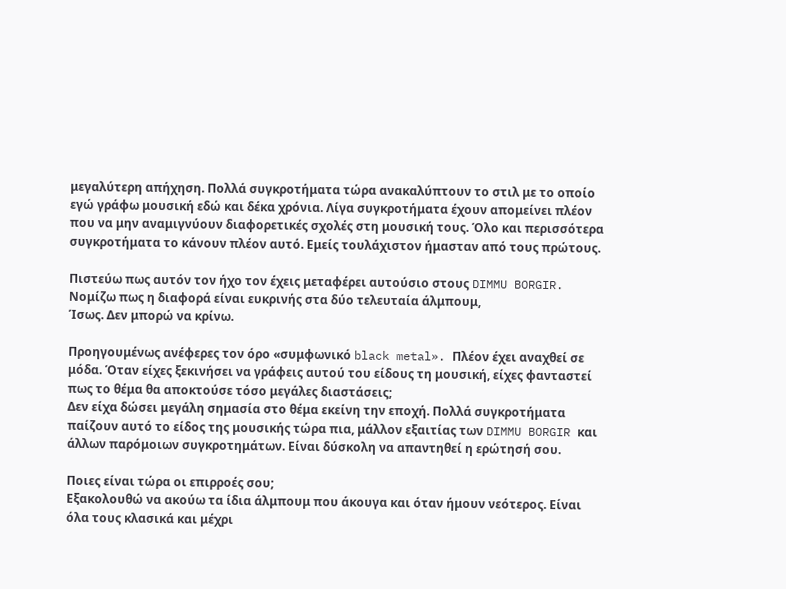μεγαλύτερη απήχηση. Πολλά συγκροτήματα τώρα ανακαλύπτουν το στιλ με το οποίο εγώ γράφω μουσική εδώ και δέκα χρόνια. Λίγα συγκροτήματα έχουν απομείνει πλέον που να μην αναμιγνύουν διαφορετικές σχολές στη μουσική τους. Όλο και περισσότερα συγκροτήματα το κάνουν πλέον αυτό. Εμείς τουλάχιστον ήμασταν από τους πρώτους.

Πιστεύω πως αυτόν τον ήχο τον έχεις μεταφέρει αυτούσιο στους DIMMU BORGIR. Νομίζω πως η διαφορά είναι ευκρινής στα δύο τελευταία άλμπουμ,
Ίσως. Δεν μπορώ να κρίνω.

Προηγουμένως ανέφερες τον όρο «συμφωνικό black metal». Πλέον έχει αναχθεί σε μόδα. Όταν είχες ξεκινήσει να γράφεις αυτού του είδους τη μουσική, είχες φανταστεί πως το θέμα θα αποκτούσε τόσο μεγάλες διαστάσεις;
Δεν είχα δώσει μεγάλη σημασία στο θέμα εκείνη την εποχή. Πολλά συγκροτήματα παίζουν αυτό το είδος της μουσικής τώρα πια, μάλλον εξαιτίας των DIMMU BORGIR και άλλων παρόμοιων συγκροτημάτων. Είναι δύσκολη να απαντηθεί η ερώτησή σου.

Ποιες είναι τώρα οι επιρροές σου;
Εξακολουθώ να ακούω τα ίδια άλμπουμ που άκουγα και όταν ήμουν νεότερος. Είναι όλα τους κλασικά και μέχρι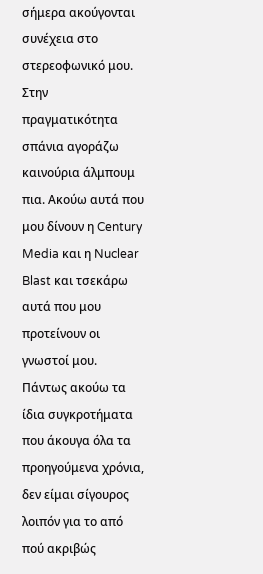σήμερα ακούγονται συνέχεια στο στερεοφωνικό μου. Στην πραγματικότητα σπάνια αγοράζω καινούρια άλμπουμ πια. Ακούω αυτά που μου δίνουν η Century Media και η Nuclear Blast και τσεκάρω αυτά που μου προτείνουν οι γνωστοί μου. Πάντως ακούω τα ίδια συγκροτήματα που άκουγα όλα τα προηγούμενα χρόνια, δεν είμαι σίγουρος λοιπόν για το από πού ακριβώς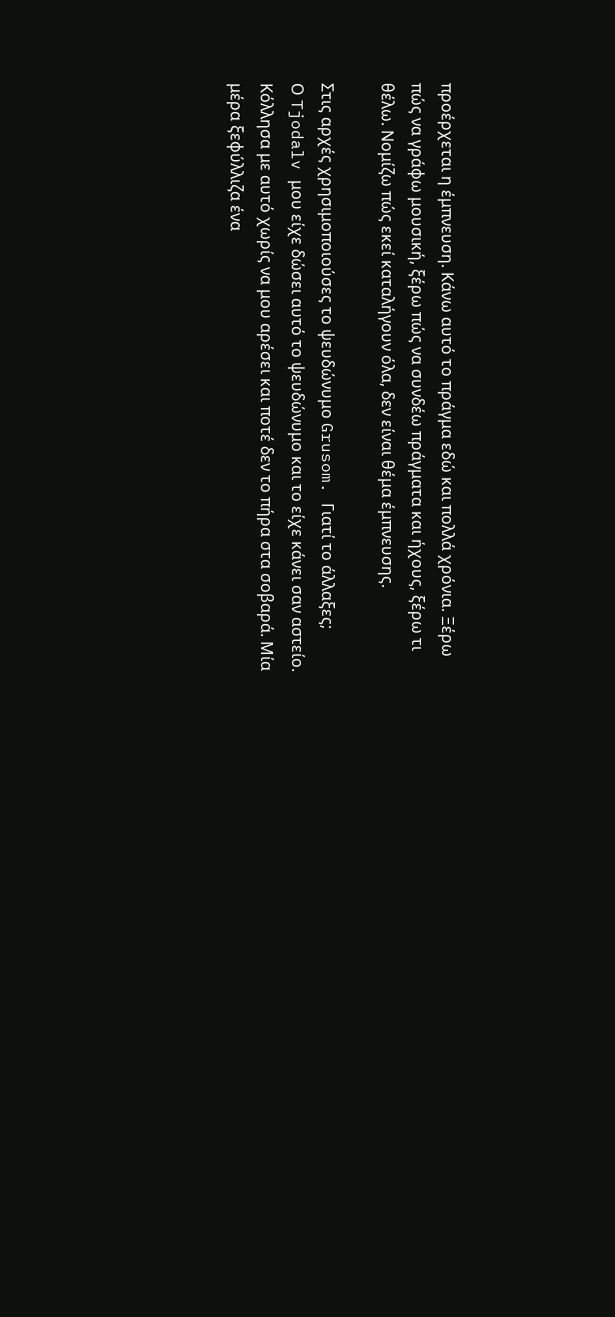προέρχεται η έμπνευση. Κάνω αυτό το πράγμα εδώ και πολλά χρόνια. Ξέρω πώς να γράφω μουσική, ξέρω πώς να συνδέω πράγματα και ήχους, ξέρω τι θέλω. Νομίζω πώς εκεί καταλήγουν όλα, δεν είναι θέμα έμπνευσης.

Στις αρχές χρησιμοποιούσες το ψευδώνυμο Grusom. Γιατί το άλλαξες;
Ο Tjodalv μου είχε δώσει αυτό το ψευδώνυμο και το είχε κάνει σαν αστείο. Κόλλησα με αυτό χωρίς να μου αρέσει και ποτέ δεν το πήρα στα σοβαρά. Μία μέρα ξεφύλλιζα ένα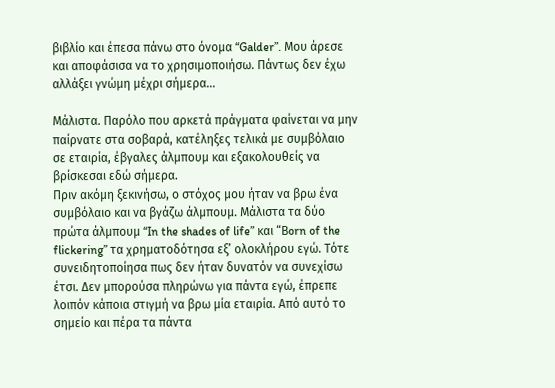βιβλίο και έπεσα πάνω στο όνομα “Galder”. Μου άρεσε και αποφάσισα να το χρησιμοποιήσω. Πάντως δεν έχω αλλάξει γνώμη μέχρι σήμερα…

Μάλιστα. Παρόλο που αρκετά πράγματα φαίνεται να μην παίρνατε στα σοβαρά, κατέληξες τελικά με συμβόλαιο σε εταιρία, έβγαλες άλμπουμ και εξακολουθείς να βρίσκεσαι εδώ σήμερα.
Πριν ακόμη ξεκινήσω, ο στόχος μου ήταν να βρω ένα συμβόλαιο και να βγάζω άλμπουμ. Μάλιστα τα δύο πρώτα άλμπουμ “In the shades of life” και “Βorn of the flickering” τα χρηματοδότησα εξ’ ολοκλήρου εγώ. Τότε συνειδητοποίησα πως δεν ήταν δυνατόν να συνεχίσω έτσι. Δεν μπορούσα πληρώνω για πάντα εγώ, έπρεπε λοιπόν κάποια στιγμή να βρω μία εταιρία. Από αυτό το σημείο και πέρα τα πάντα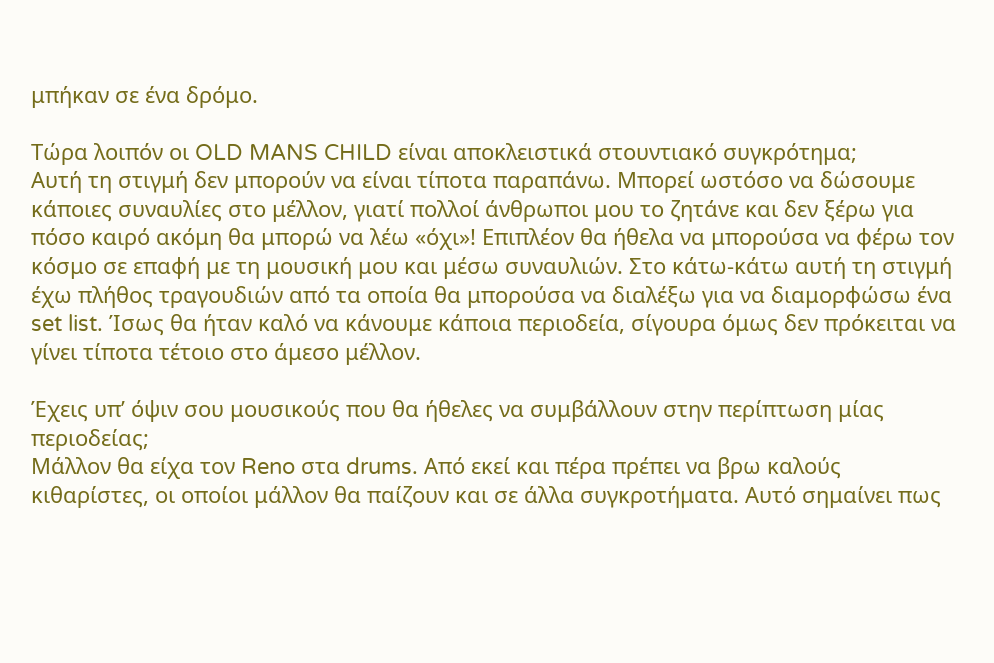μπήκαν σε ένα δρόμο.

Τώρα λοιπόν οι OLD MANS CHILD είναι αποκλειστικά στουντιακό συγκρότημα;
Αυτή τη στιγμή δεν μπορούν να είναι τίποτα παραπάνω. Μπορεί ωστόσο να δώσουμε κάποιες συναυλίες στο μέλλον, γιατί πολλοί άνθρωποι μου το ζητάνε και δεν ξέρω για πόσο καιρό ακόμη θα μπορώ να λέω «όχι»! Επιπλέον θα ήθελα να μπορούσα να φέρω τον κόσμο σε επαφή με τη μουσική μου και μέσω συναυλιών. Στο κάτω-κάτω αυτή τη στιγμή έχω πλήθος τραγουδιών από τα οποία θα μπορούσα να διαλέξω για να διαμορφώσω ένα set list. Ίσως θα ήταν καλό να κάνουμε κάποια περιοδεία, σίγουρα όμως δεν πρόκειται να γίνει τίποτα τέτοιο στο άμεσο μέλλον.

Έχεις υπ’ όψιν σου μουσικούς που θα ήθελες να συμβάλλουν στην περίπτωση μίας περιοδείας;
Μάλλον θα είχα τον Reno στα drums. Από εκεί και πέρα πρέπει να βρω καλούς κιθαρίστες, οι οποίοι μάλλον θα παίζουν και σε άλλα συγκροτήματα. Αυτό σημαίνει πως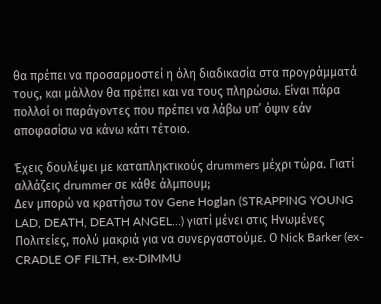θα πρέπει να προσαρμοστεί η όλη διαδικασία στα προγράμματά τους, και μάλλον θα πρέπει και να τους πληρώσω. Είναι πάρα πολλοί οι παράγοντες που πρέπει να λάβω υπ’ όψιν εάν αποφασίσω να κάνω κάτι τέτοιο.

Έχεις δουλέψει με καταπληκτικούς drummers μέχρι τώρα. Γιατί αλλάζεις drummer σε κάθε άλμπουμ;
Δεν μπορώ να κρατήσω τον Gene Hoglan (STRAPPING YOUNG LAD, DEATH, DEATH ANGEL…) γιατί μένει στις Ηνωμένες Πολιτείες, πολύ μακριά για να συνεργαστούμε. Ο Nick Barker (ex-CRADLE OF FILTH, ex-DIMMU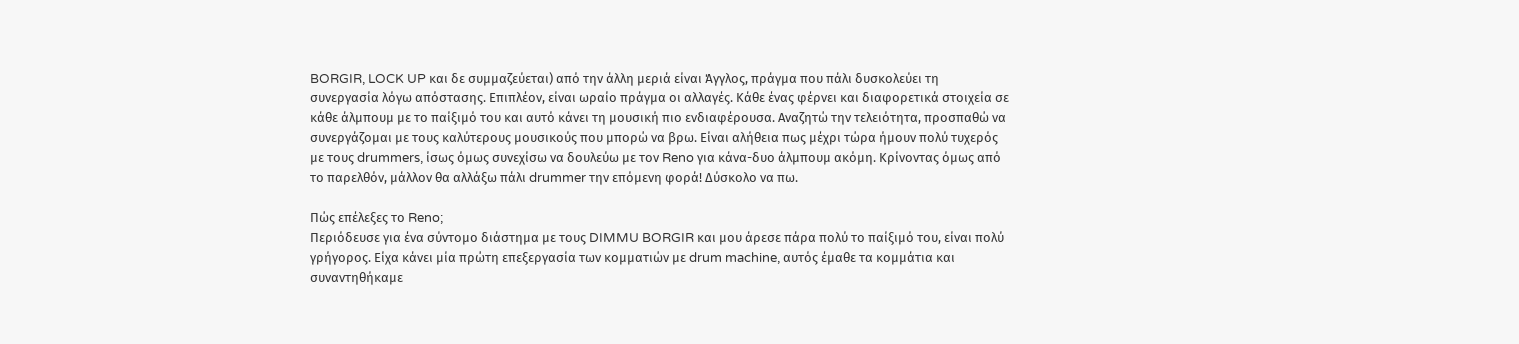BORGIR, LOCK UP και δε συμμαζεύεται) από την άλλη μεριά είναι Άγγλος, πράγμα που πάλι δυσκολεύει τη συνεργασία λόγω απόστασης. Επιπλέον, είναι ωραίο πράγμα οι αλλαγές. Κάθε ένας φέρνει και διαφορετικά στοιχεία σε κάθε άλμπουμ με το παίξιμό του και αυτό κάνει τη μουσική πιο ενδιαφέρουσα. Αναζητώ την τελειότητα, προσπαθώ να συνεργάζομαι με τους καλύτερους μουσικούς που μπορώ να βρω. Είναι αλήθεια πως μέχρι τώρα ήμουν πολύ τυχερός με τους drummers, ίσως όμως συνεχίσω να δουλεύω με τον Reno για κάνα-δυο άλμπουμ ακόμη. Κρίνοντας όμως από το παρελθόν, μάλλον θα αλλάξω πάλι drummer την επόμενη φορά! Δύσκολο να πω.

Πώς επέλεξες το Reno;
Περιόδευσε για ένα σύντομο διάστημα με τους DIMMU BORGIR και μου άρεσε πάρα πολύ το παίξιμό του, είναι πολύ γρήγορος. Είχα κάνει μία πρώτη επεξεργασία των κομματιών με drum machine, αυτός έμαθε τα κομμάτια και συναντηθήκαμε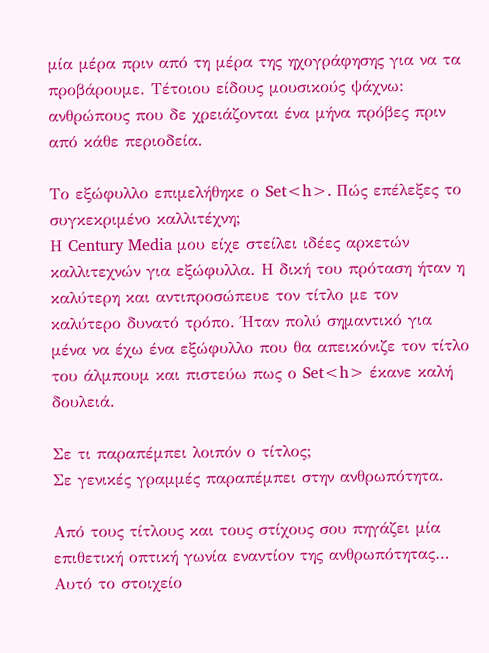μία μέρα πριν από τη μέρα της ηχογράφησης για να τα προβάρουμε. Τέτοιου είδους μουσικούς ψάχνω: ανθρώπους που δε χρειάζονται ένα μήνα πρόβες πριν από κάθε περιοδεία.

Το εξώφυλλο επιμελήθηκε ο Set<h>. Πώς επέλεξες το συγκεκριμένο καλλιτέχνη;
Η Century Media μου είχε στείλει ιδέες αρκετών καλλιτεχνών για εξώφυλλα. Η δική του πρόταση ήταν η καλύτερη και αντιπροσώπευε τον τίτλο με τον καλύτερο δυνατό τρόπο. Ήταν πολύ σημαντικό για μένα να έχω ένα εξώφυλλο που θα απεικόνιζε τον τίτλο του άλμπουμ και πιστεύω πως ο Set<h> έκανε καλή δουλειά.

Σε τι παραπέμπει λοιπόν ο τίτλος;
Σε γενικές γραμμές παραπέμπει στην ανθρωπότητα.

Από τους τίτλους και τους στίχους σου πηγάζει μία επιθετική οπτική γωνία εναντίον της ανθρωπότητας…
Αυτό το στοιχείο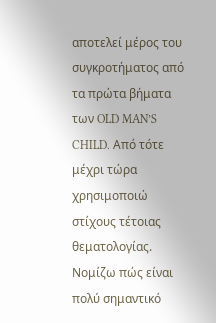αποτελεί μέρος του συγκροτήματος από τα πρώτα βήματα των OLD MAN’S CHILD. Από τότε μέχρι τώρα χρησιμοποιώ στίχους τέτοιας θεματολογίας. Νομίζω πώς είναι πολύ σημαντικό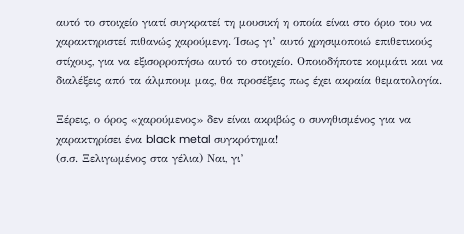αυτό το στοιχείο γιατί συγκρατεί τη μουσική η οποία είναι στο όριο του να χαρακτηριστεί πιθανώς χαρούμενη. Ίσως γι’ αυτό χρησιμοποιώ επιθετικούς στίχους, για να εξισορροπήσω αυτό το στοιχείο. Οποιοδήποτε κομμάτι και να διαλέξεις από τα άλμπουμ μας, θα προσέξεις πως έχει ακραία θεματολογία.

Ξέρεις, ο όρος «χαρούμενος» δεν είναι ακριβώς ο συνηθισμένος για να χαρακτηρίσει ένα black metal συγκρότημα!
(σ.σ. Ξελιγωμένος στα γέλια) Ναι, γι’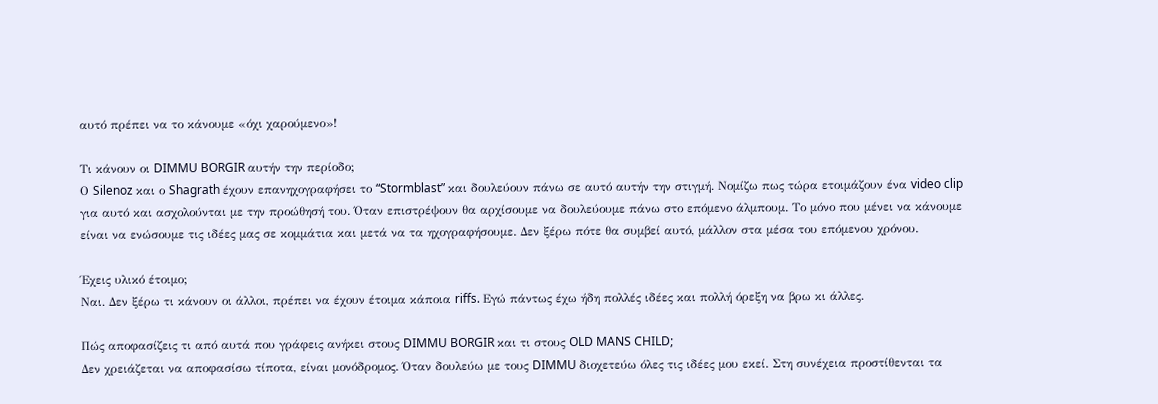αυτό πρέπει να το κάνουμε «όχι χαρούμενο»!

Τι κάνουν οι DIMMU BORGIR αυτήν την περίοδο;
Ο Silenoz και ο Shagrath έχουν επανηχογραφήσει το “Stormblast” και δουλεύουν πάνω σε αυτό αυτήν την στιγμή. Νομίζω πως τώρα ετοιμάζουν ένα video clip για αυτό και ασχολούνται με την προώθησή του. Όταν επιστρέψουν θα αρχίσουμε να δουλεύουμε πάνω στο επόμενο άλμπουμ. Το μόνο που μένει να κάνουμε είναι να ενώσουμε τις ιδέες μας σε κομμάτια και μετά να τα ηχογραφήσουμε. Δεν ξέρω πότε θα συμβεί αυτό, μάλλον στα μέσα του επόμενου χρόνου.

Έχεις υλικό έτοιμο;
Ναι. Δεν ξέρω τι κάνουν οι άλλοι, πρέπει να έχουν έτοιμα κάποια riffs. Εγώ πάντως έχω ήδη πολλές ιδέες και πολλή όρεξη να βρω κι άλλες.

Πώς αποφασίζεις τι από αυτά που γράφεις ανήκει στους DIMMU BORGIR και τι στους OLD MANS CHILD;
Δεν χρειάζεται να αποφασίσω τίποτα, είναι μονόδρομος. Όταν δουλεύω με τους DIMMU διοχετεύω όλες τις ιδέες μου εκεί. Στη συνέχεια προστίθενται τα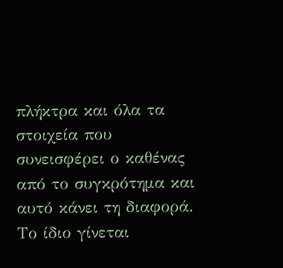πλήκτρα και όλα τα στοιχεία που συνεισφέρει ο καθένας από το συγκρότημα και αυτό κάνει τη διαφορά. Το ίδιο γίνεται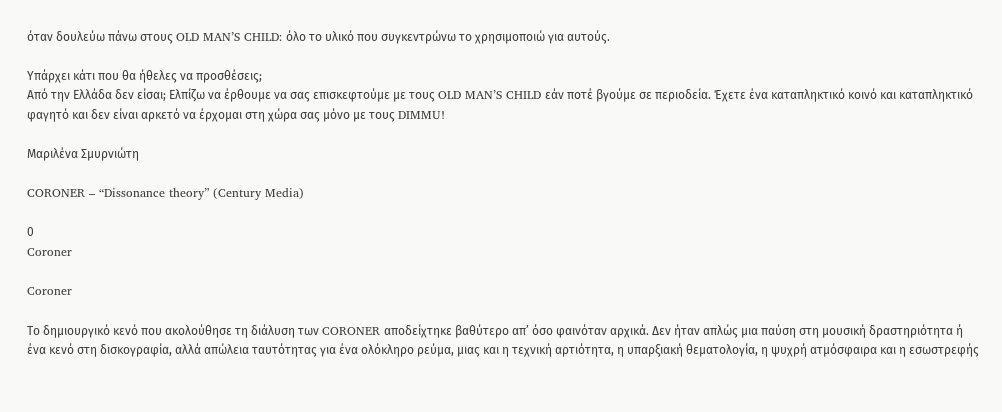όταν δουλεύω πάνω στους OLD MAN’S CHILD: όλο το υλικό που συγκεντρώνω το χρησιμοποιώ για αυτούς.

Υπάρχει κάτι που θα ήθελες να προσθέσεις;
Από την Ελλάδα δεν είσαι; Ελπίζω να έρθουμε να σας επισκεφτούμε με τους OLD MAN’S CHILD εάν ποτέ βγούμε σε περιοδεία. Έχετε ένα καταπληκτικό κοινό και καταπληκτικό φαγητό και δεν είναι αρκετό να έρχομαι στη χώρα σας μόνο με τους DIMMU!

Μαριλένα Σμυρνιώτη

CORONER – “Dissonance theory” (Century Media)

0
Coroner

Coroner

Το δημιουργικό κενό που ακολούθησε τη διάλυση των CORONER αποδείχτηκε βαθύτερο απ’ όσο φαινόταν αρχικά. Δεν ήταν απλώς μια παύση στη μουσική δραστηριότητα ή ένα κενό στη δισκογραφία, αλλά απώλεια ταυτότητας για ένα ολόκληρο ρεύμα, μιας και η τεχνική αρτιότητα, η υπαρξιακή θεματολογία, η ψυχρή ατμόσφαιρα και η εσωστρεφής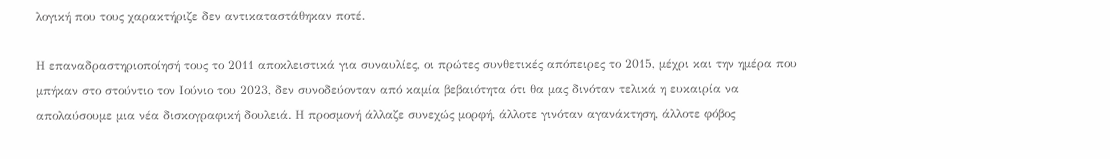λογική που τους χαρακτήριζε δεν αντικαταστάθηκαν ποτέ.

Η επαναδραστηριοποίησή τους το 2011 αποκλειστικά για συναυλίες, οι πρώτες συνθετικές απόπειρες το 2015, μέχρι και την ημέρα που μπήκαν στο στούντιο τον Ιούνιο του 2023, δεν συνοδεύονταν από καμία βεβαιότητα ότι θα μας δινόταν τελικά η ευκαιρία να απολαύσουμε μια νέα δισκογραφική δουλειά. Η προσμονή άλλαζε συνεχώς μορφή, άλλοτε γινόταν αγανάκτηση, άλλοτε φόβος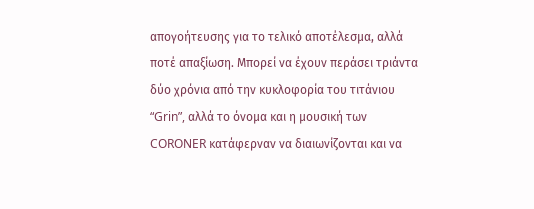απογοήτευσης για το τελικό αποτέλεσμα, αλλά ποτέ απαξίωση. Μπορεί να έχουν περάσει τριάντα δύο χρόνια από την κυκλοφορία του τιτάνιου “Grin”, αλλά το όνομα και η μουσική των CORONER κατάφερναν να διαιωνίζονται και να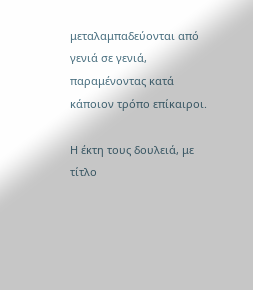μεταλαμπαδεύονται από γενιά σε γενιά, παραμένοντας κατά κάποιον τρόπο επίκαιροι.

Η έκτη τους δουλειά, με τίτλο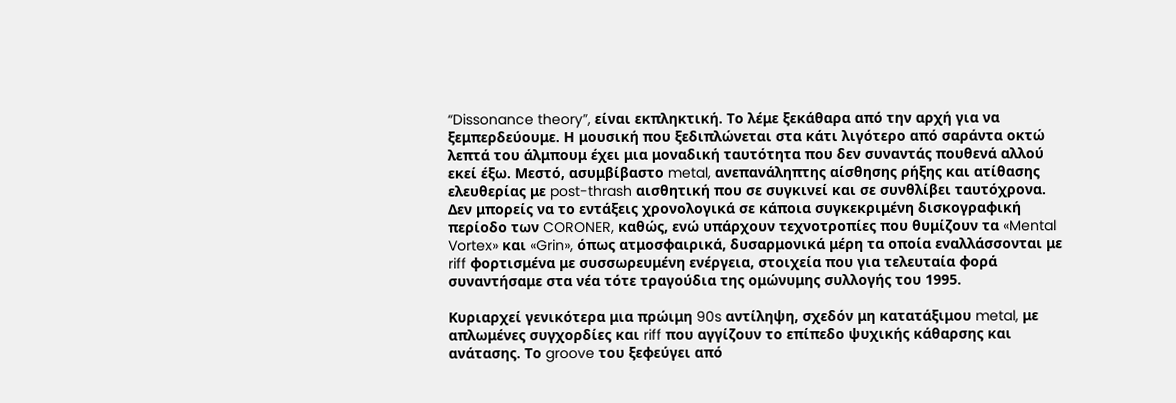“Dissonance theory”, είναι εκπληκτική. Το λέμε ξεκάθαρα από την αρχή για να ξεμπερδεύουμε. Η μουσική που ξεδιπλώνεται στα κάτι λιγότερο από σαράντα οκτώ λεπτά του άλμπουμ έχει μια μοναδική ταυτότητα που δεν συναντάς πουθενά αλλού εκεί έξω. Μεστό, ασυμβίβαστο metal, ανεπανάληπτης αίσθησης ρήξης και ατίθασης ελευθερίας με post-thrash αισθητική που σε συγκινεί και σε συνθλίβει ταυτόχρονα. Δεν μπορείς να το εντάξεις χρονολογικά σε κάποια συγκεκριμένη δισκογραφική περίοδο των CORONER, καθώς, ενώ υπάρχουν τεχνοτροπίες που θυμίζουν τα «Mental Vortex» και «Grin», όπως ατμοσφαιρικά, δυσαρμονικά μέρη τα οποία εναλλάσσονται με riff φορτισμένα με συσσωρευμένη ενέργεια, στοιχεία που για τελευταία φορά συναντήσαμε στα νέα τότε τραγούδια της ομώνυμης συλλογής του 1995.

Κυριαρχεί γενικότερα μια πρώιμη 90s αντίληψη, σχεδόν μη κατατάξιμου metal, με απλωμένες συγχορδίες και riff που αγγίζουν το επίπεδο ψυχικής κάθαρσης και ανάτασης. Το groove του ξεφεύγει από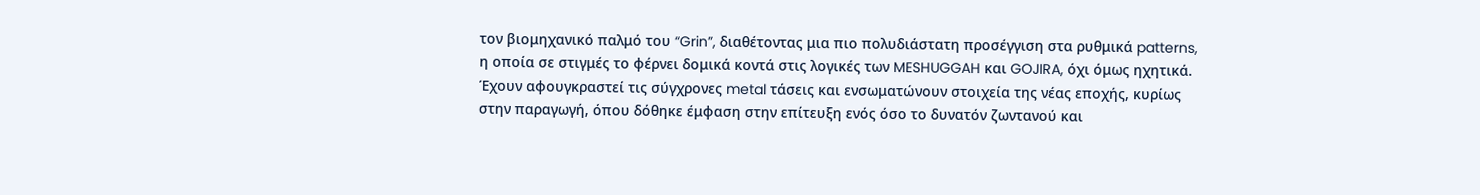τον βιομηχανικό παλμό του “Grin”, διαθέτοντας μια πιο πολυδιάστατη προσέγγιση στα ρυθμικά patterns, η οποία σε στιγμές το φέρνει δομικά κοντά στις λογικές των MESHUGGAH και GOJIRA, όχι όμως ηχητικά. Έχουν αφουγκραστεί τις σύγχρονες metal τάσεις και ενσωματώνουν στοιχεία της νέας εποχής, κυρίως στην παραγωγή, όπου δόθηκε έμφαση στην επίτευξη ενός όσο το δυνατόν ζωντανού και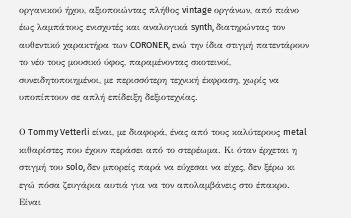οργανικού ήχου, αξιοποιώντας πλήθος vintage οργάνων, από πιάνο έως λαμπάτους ενισχυτές και αναλογικά synth, διατηρώντας τον αυθεντικό χαρακτήρα των CORONER, ενώ την ίδια στιγμή πατεντάρουν το νέο τους μουσικό ύφος, παραμένοντας σκοτεινοί, συνειδητοποιημένοι, με περισσότερη τεχνική έκφραση, χωρίς να υποπίπτουν σε απλή επίδειξη δεξιοτεχνίας.

Ο Tommy Vetterli είναι, με διαφορά, ένας από τους καλύτερους metal κιθαρίστες που έχουν περάσει από το στερέωμα. Κι όταν έρχεται η στιγμή του solo, δεν μπορείς παρά να εύχεσαι να είχες, δεν ξέρω κι εγώ πόσα ζευγάρια αυτιά για να τον απολαμβάνεις στο έπακρο. Είναι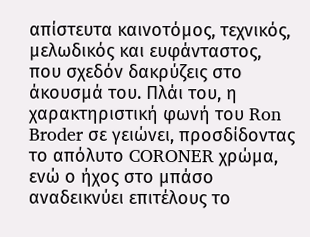απίστευτα καινοτόμος, τεχνικός, μελωδικός και ευφάνταστος, που σχεδόν δακρύζεις στο άκουσμά του. Πλάι του, η χαρακτηριστική φωνή του Ron Broder σε γειώνει, προσδίδοντας το απόλυτο CORONER χρώμα, ενώ ο ήχος στο μπάσο αναδεικνύει επιτέλους το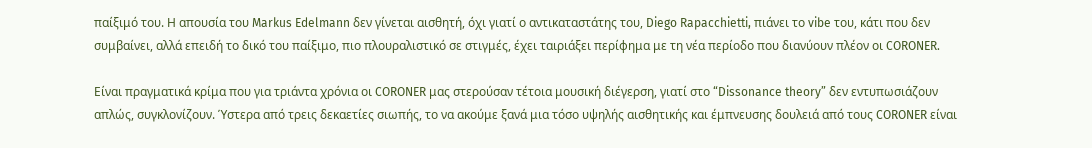παίξιμό του. Η απουσία του Markus Edelmann δεν γίνεται αισθητή, όχι γιατί ο αντικαταστάτης του, Diego Rapacchietti, πιάνει το vibe του, κάτι που δεν συμβαίνει, αλλά επειδή το δικό του παίξιμο, πιο πλουραλιστικό σε στιγμές, έχει ταιριάξει περίφημα με τη νέα περίοδο που διανύουν πλέον οι CORONER.

Είναι πραγματικά κρίμα που για τριάντα χρόνια οι CORONER μας στερούσαν τέτοια μουσική διέγερση, γιατί στο “Dissonance theory” δεν εντυπωσιάζουν απλώς, συγκλονίζουν. Ύστερα από τρεις δεκαετίες σιωπής, το να ακούμε ξανά μια τόσο υψηλής αισθητικής και έμπνευσης δουλειά από τους CORONER είναι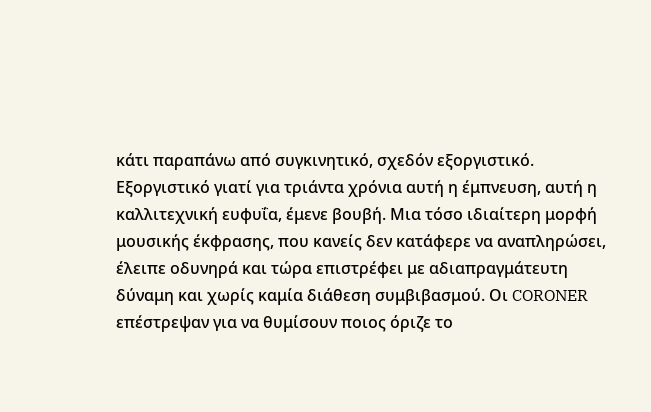κάτι παραπάνω από συγκινητικό, σχεδόν εξοργιστικό. Εξοργιστικό γιατί για τριάντα χρόνια αυτή η έμπνευση, αυτή η καλλιτεχνική ευφυΐα, έμενε βουβή. Μια τόσο ιδιαίτερη μορφή μουσικής έκφρασης, που κανείς δεν κατάφερε να αναπληρώσει, έλειπε οδυνηρά και τώρα επιστρέφει με αδιαπραγμάτευτη δύναμη και χωρίς καμία διάθεση συμβιβασμού. Οι CORONER επέστρεψαν για να θυμίσουν ποιος όριζε το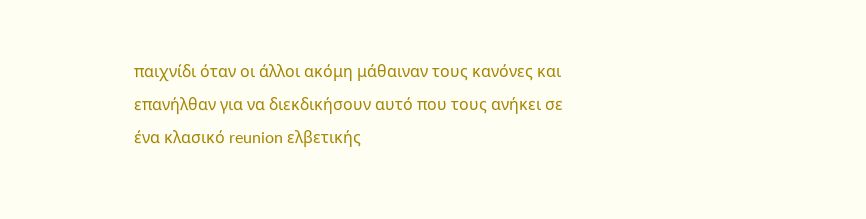παιχνίδι όταν οι άλλοι ακόμη μάθαιναν τους κανόνες και επανήλθαν για να διεκδικήσουν αυτό που τους ανήκει σε ένα κλασικό reunion ελβετικής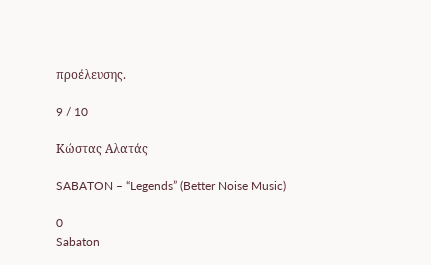προέλευσης.

9 / 10

Κώστας Αλατάς

SABATON – “Legends” (Better Noise Music)

0
Sabaton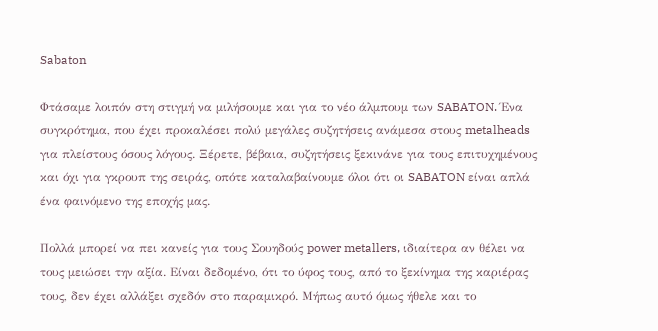Sabaton

Φτάσαμε λοιπόν στη στιγμή να μιλήσουμε και για το νέο άλμπουμ των SABATON. Ένα συγκρότημα, που έχει προκαλέσει πολύ μεγάλες συζητήσεις ανάμεσα στους metalheads για πλείστους όσους λόγους. Ξέρετε, βέβαια, συζητήσεις ξεκινάνε για τους επιτυχημένους και όχι για γκρουπ της σειράς, οπότε καταλαβαίνουμε όλοι ότι οι SABATON είναι απλά ένα φαινόμενο της εποχής μας.

Πολλά μπορεί να πει κανείς για τους Σουηδούς power metallers, ιδιαίτερα αν θέλει να τους μειώσει την αξία. Είναι δεδομένο, ότι το ύφος τους, από το ξεκίνημα της καριέρας τους, δεν έχει αλλάξει σχεδόν στο παραμικρό. Μήπως αυτό όμως ήθελε και το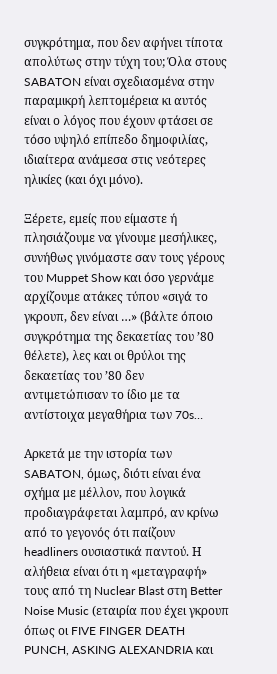συγκρότημα, που δεν αφήνει τίποτα απολύτως στην τύχη του; Όλα στους SABATON είναι σχεδιασμένα στην παραμικρή λεπτομέρεια κι αυτός είναι ο λόγος που έχουν φτάσει σε τόσο υψηλό επίπεδο δημοφιλίας, ιδιαίτερα ανάμεσα στις νεότερες ηλικίες (και όχι μόνο).

Ξέρετε, εμείς που είμαστε ή πλησιάζουμε να γίνουμε μεσήλικες, συνήθως γινόμαστε σαν τους γέρους του Muppet Show και όσο γερνάμε αρχίζουμε ατάκες τύπου «σιγά το γκρουπ, δεν είναι …» (βάλτε όποιο συγκρότημα της δεκαετίας του ’80 θέλετε), λες και οι θρύλοι της δεκαετίας του ’80 δεν αντιμετώπισαν το ίδιο με τα αντίστοιχα μεγαθήρια των 70s…

Αρκετά με την ιστορία των SABATON, όμως, διότι είναι ένα σχήμα με μέλλον, που λογικά προδιαγράφεται λαμπρό, αν κρίνω από το γεγονός ότι παίζουν headliners ουσιαστικά παντού. Η αλήθεια είναι ότι η «μεταγραφή» τους από τη Nuclear Blast στη Better Noise Music (εταιρία που έχει γκρουπ όπως οι FIVE FINGER DEATH PUNCH, ASKING ALEXANDRIA και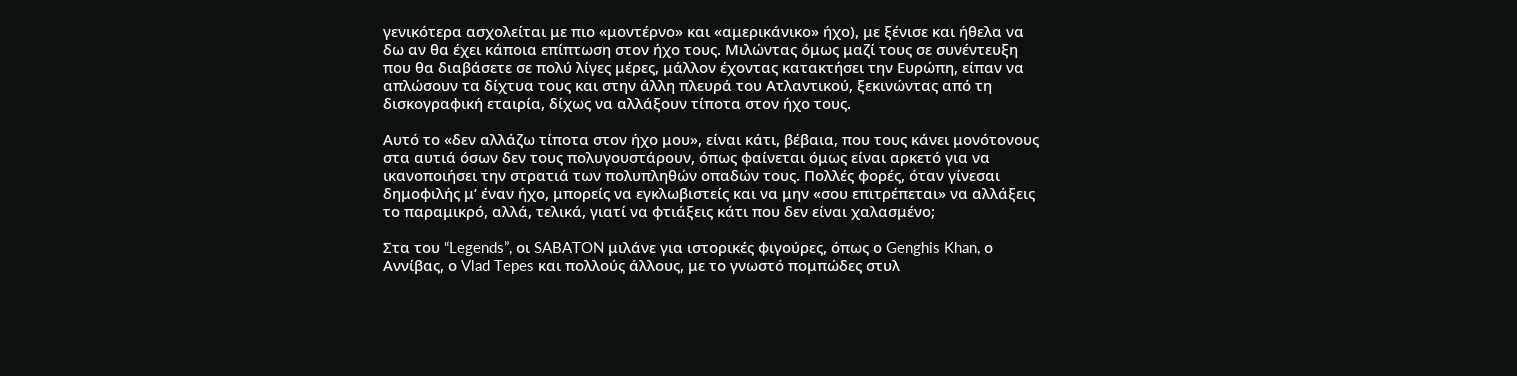γενικότερα ασχολείται με πιο «μοντέρνο» και «αμερικάνικο» ήχο), με ξένισε και ήθελα να δω αν θα έχει κάποια επίπτωση στον ήχο τους. Μιλώντας όμως μαζί τους σε συνέντευξη που θα διαβάσετε σε πολύ λίγες μέρες, μάλλον έχοντας κατακτήσει την Ευρώπη, είπαν να απλώσουν τα δίχτυα τους και στην άλλη πλευρά του Ατλαντικού, ξεκινώντας από τη δισκογραφική εταιρία, δίχως να αλλάξουν τίποτα στον ήχο τους.

Αυτό το «δεν αλλάζω τίποτα στον ήχο μου», είναι κάτι, βέβαια, που τους κάνει μονότονους στα αυτιά όσων δεν τους πολυγουστάρουν, όπως φαίνεται όμως είναι αρκετό για να ικανοποιήσει την στρατιά των πολυπληθών οπαδών τους. Πολλές φορές, όταν γίνεσαι δημοφιλής μ’ έναν ήχο, μπορείς να εγκλωβιστείς και να μην «σου επιτρέπεται» να αλλάξεις το παραμικρό, αλλά, τελικά, γιατί να φτιάξεις κάτι που δεν είναι χαλασμένο;

Στα του “Legends”, οι SABATON μιλάνε για ιστορικές φιγούρες, όπως ο Genghis Khan, ο Αννίβας, ο Vlad Tepes και πολλούς άλλους, με το γνωστό πομπώδες στυλ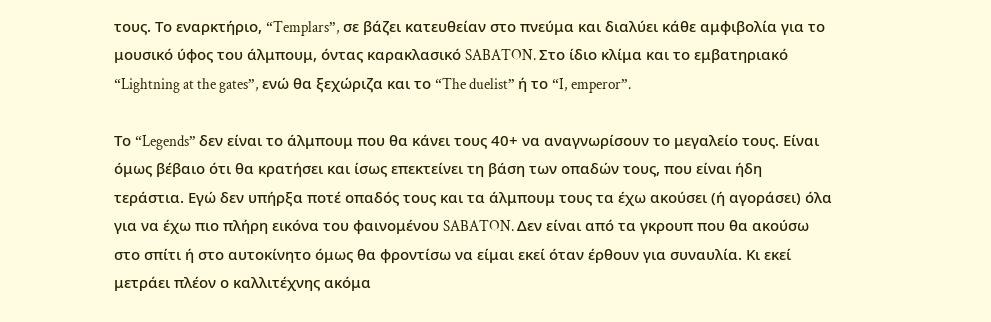τους. Το εναρκτήριο, “Templars”, σε βάζει κατευθείαν στο πνεύμα και διαλύει κάθε αμφιβολία για το μουσικό ύφος του άλμπουμ, όντας καρακλασικό SABATON. Στο ίδιο κλίμα και το εμβατηριακό “Lightning at the gates”, ενώ θα ξεχώριζα και το “The duelist” ή το “I, emperor”.

Το “Legends” δεν είναι το άλμπουμ που θα κάνει τους 40+ να αναγνωρίσουν το μεγαλείο τους. Είναι όμως βέβαιο ότι θα κρατήσει και ίσως επεκτείνει τη βάση των οπαδών τους, που είναι ήδη τεράστια. Εγώ δεν υπήρξα ποτέ οπαδός τους και τα άλμπουμ τους τα έχω ακούσει (ή αγοράσει) όλα για να έχω πιο πλήρη εικόνα του φαινομένου SABATON. Δεν είναι από τα γκρουπ που θα ακούσω στο σπίτι ή στο αυτοκίνητο όμως θα φροντίσω να είμαι εκεί όταν έρθουν για συναυλία. Κι εκεί μετράει πλέον ο καλλιτέχνης ακόμα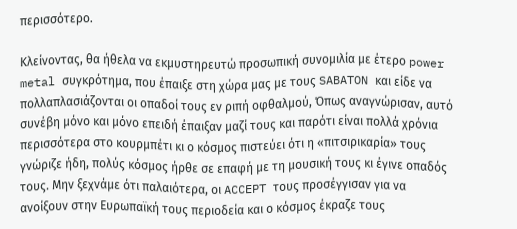περισσότερο.

Κλείνοντας, θα ήθελα να εκμυστηρευτώ προσωπική συνομιλία με έτερο power metal συγκρότημα, που έπαιξε στη χώρα μας με τους SABATON και είδε να πολλαπλασιάζονται οι οπαδοί τους εν ριπή οφθαλμού, Όπως αναγνώρισαν, αυτό συνέβη μόνο και μόνο επειδή έπαιξαν μαζί τους και παρότι είναι πολλά χρόνια περισσότερα στο κουρμπέτι κι ο κόσμος πιστεύει ότι η «πιτσιρικαρία» τους γνώριζε ήδη, πολύς κόσμος ήρθε σε επαφή με τη μουσική τους κι έγινε οπαδός τους. Μην ξεχνάμε ότι παλαιότερα, οι ACCEPT τους προσέγγισαν για να ανοίξουν στην Ευρωπαϊκή τους περιοδεία και ο κόσμος έκραζε τους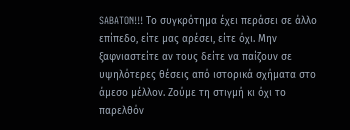SABATON!!! Το συγκρότημα έχει περάσει σε άλλο επίπεδο, είτε μας αρέσει, είτε όχι. Μην ξαφνιαστείτε αν τους δείτε να παίζουν σε υψηλότερες θέσεις από ιστορικά σχήματα στο άμεσο μέλλον. Ζούμε τη στιγμή κι όχι το παρελθόν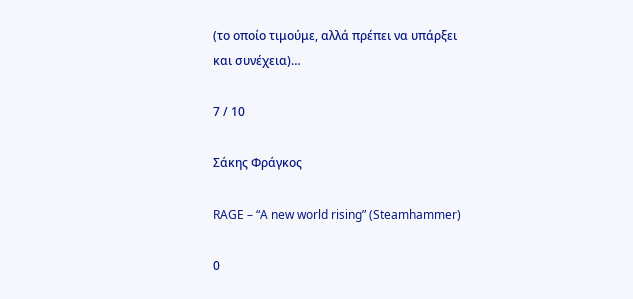(το οποίο τιμούμε, αλλά πρέπει να υπάρξει και συνέχεια)…

7 / 10

Σάκης Φράγκος

RAGE – “A new world rising” (Steamhammer)

0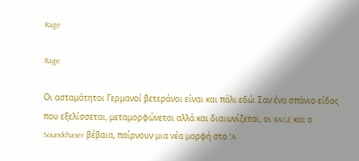Rage

Rage

Οι ασταμάτητοι Γερμανοί βετεράνοι είναι και πάλι εδώ. Σαν ένα σπάνιο είδος που εξελίσσεται, μεταμορφώνεται αλλά και διαιωνίζεται, οι RAGE και ο Soundchaser βέβαια, παίρνουν μια νέα μορφή στο “A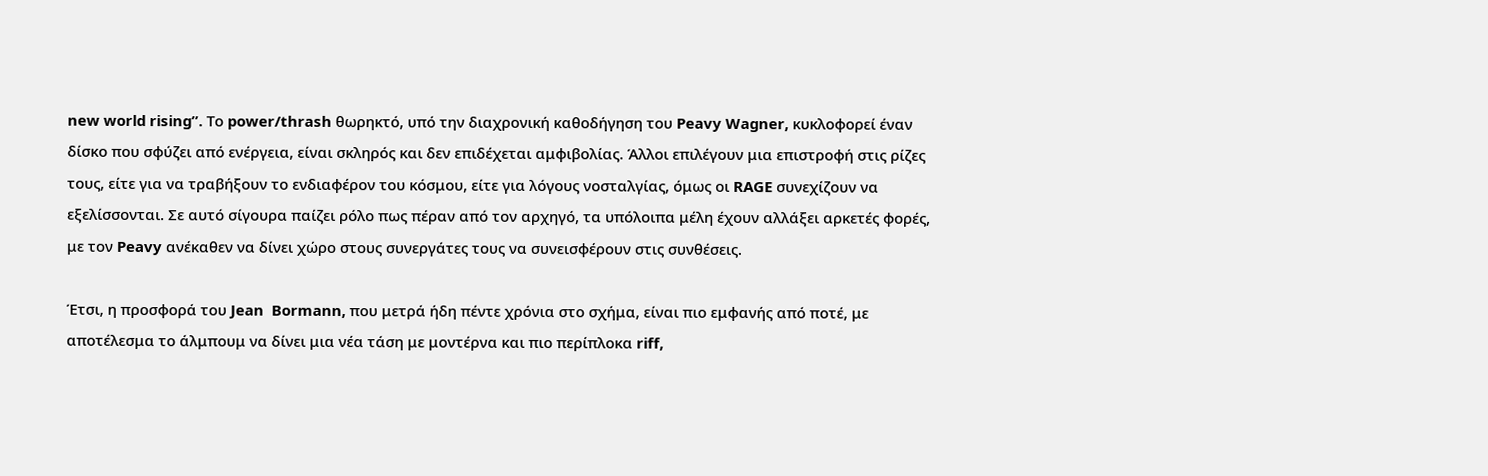new world rising”. Το power/thrash θωρηκτό, υπό την διαχρονική καθοδήγηση του Peavy Wagner, κυκλοφορεί έναν δίσκο που σφύζει από ενέργεια, είναι σκληρός και δεν επιδέχεται αμφιβολίας. Άλλοι επιλέγουν μια επιστροφή στις ρίζες τους, είτε για να τραβήξουν το ενδιαφέρον του κόσμου, είτε για λόγους νοσταλγίας, όμως οι RAGE συνεχίζουν να εξελίσσονται. Σε αυτό σίγουρα παίζει ρόλο πως πέραν από τον αρχηγό, τα υπόλοιπα μέλη έχουν αλλάξει αρκετές φορές, με τον Peavy ανέκαθεν να δίνει χώρο στους συνεργάτες τους να συνεισφέρουν στις συνθέσεις.

Έτσι, η προσφορά του Jean  Bormann, που μετρά ήδη πέντε χρόνια στο σχήμα, είναι πιο εμφανής από ποτέ, με αποτέλεσμα το άλμπουμ να δίνει μια νέα τάση με μοντέρνα και πιο περίπλοκα riff,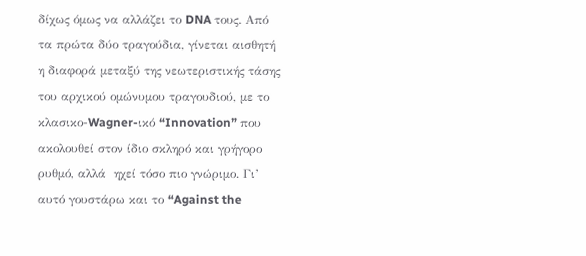δίχως όμως να αλλάζει το DNA τους. Από τα πρώτα δύο τραγούδια, γίνεται αισθητή η διαφορά μεταξύ της νεωτεριστικής τάσης του αρχικού ομώνυμου τραγουδιού, με το κλασικο-Wagner-ικό “Innovation” που ακολουθεί στον ίδιο σκληρό και γρήγορο ρυθμό, αλλά  ηχεί τόσο πιο γνώριμο. Γι’ αυτό γουστάρω και το “Against the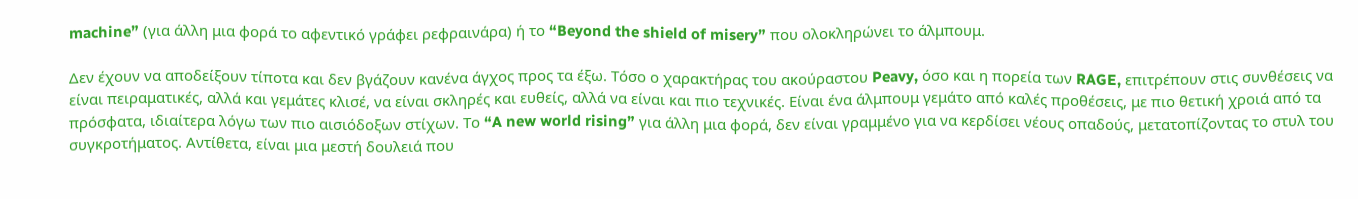machine” (για άλλη μια φορά το αφεντικό γράφει ρεφραινάρα) ή το “Beyond the shield of misery” που ολοκληρώνει το άλμπουμ.

Δεν έχουν να αποδείξουν τίποτα και δεν βγάζουν κανένα άγχος προς τα έξω. Τόσο ο χαρακτήρας του ακούραστου Peavy, όσο και η πορεία των RAGE, επιτρέπουν στις συνθέσεις να είναι πειραματικές, αλλά και γεμάτες κλισέ, να είναι σκληρές και ευθείς, αλλά να είναι και πιο τεχνικές. Είναι ένα άλμπουμ γεμάτο από καλές προθέσεις, με πιο θετική χροιά από τα πρόσφατα, ιδιαίτερα λόγω των πιο αισιόδοξων στίχων. Το “A new world rising” για άλλη μια φορά, δεν είναι γραμμένο για να κερδίσει νέους οπαδούς, μετατοπίζοντας το στυλ του συγκροτήματος. Αντίθετα, είναι μια μεστή δουλειά που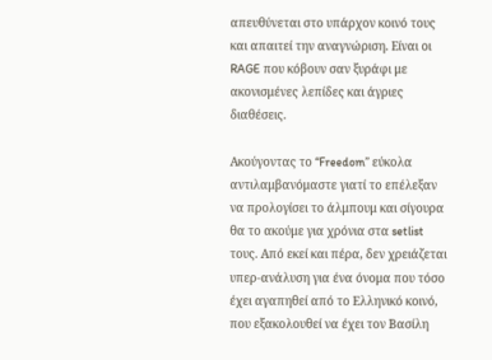απευθύνεται στο υπάρχον κοινό τους και απαιτεί την αναγνώριση. Είναι οι RAGE που κόβουν σαν ξυράφι με ακονισμένες λεπίδες και άγριες διαθέσεις.

Ακούγοντας το “Freedom” εύκολα αντιλαμβανόμαστε γιατί το επέλεξαν να προλογίσει το άλμπουμ και σίγουρα θα το ακούμε για χρόνια στα setlist τους. Από εκεί και πέρα, δεν χρειάζεται υπερ-ανάλυση για ένα όνομα που τόσο έχει αγαπηθεί από το Ελληνικό κοινό, που εξακολουθεί να έχει τον Βασίλη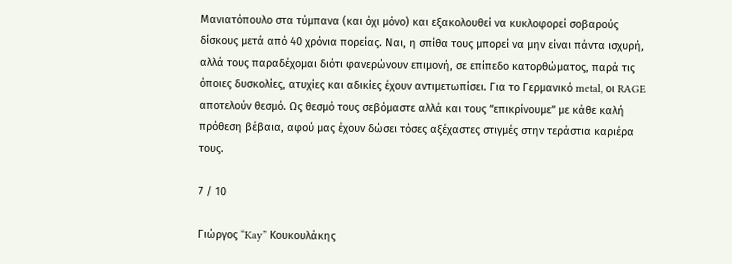Μανιατόπουλο στα τύμπανα (και όχι μόνο) και εξακολουθεί να κυκλοφορεί σοβαρούς δίσκους μετά από 40 χρόνια πορείας. Ναι, η σπίθα τους μπορεί να μην είναι πάντα ισχυρή, αλλά τους παραδέχομαι διότι φανερώνουν επιμονή, σε επίπεδο κατορθώματος, παρά τις όποιες δυσκολίες, ατυχίες και αδικίες έχουν αντιμετωπίσει. Για το Γερμανικό metal, οι RAGE αποτελούν θεσμό. Ως θεσμό τους σεβόμαστε αλλά και τους “επικρίνουμε” με κάθε καλή πρόθεση βέβαια, αφού μας έχουν δώσει τόσες αξέχαστες στιγμές στην τεράστια καριέρα τους.

7 / 10

Γιώργος “Kay” Κουκουλάκης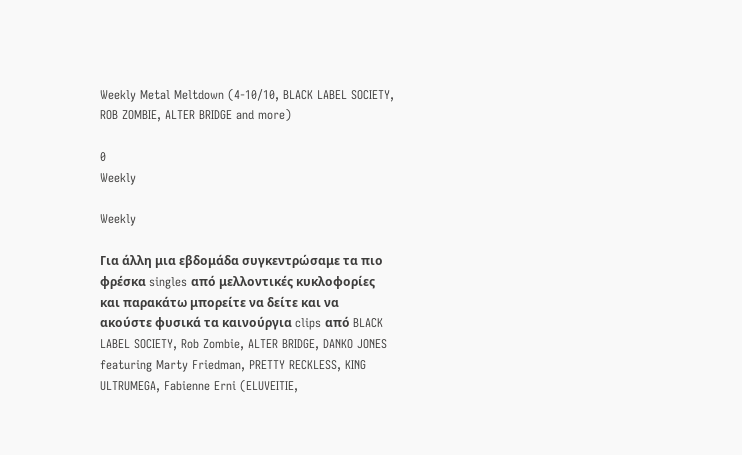Weekly Metal Meltdown (4-10/10, BLACK LABEL SOCIETY, ROB ZOMBIE, ALTER BRIDGE and more)

0
Weekly

Weekly

Για άλλη μια εβδομάδα συγκεντρώσαμε τα πιο φρέσκα singles από μελλοντικές κυκλοφορίες και παρακάτω μπορείτε να δείτε και να ακούστε φυσικά τα καινούργια clips από BLACK LABEL SOCIETY, Rob Zombie, ALTER BRIDGE, DANKO JONES featuring Marty Friedman, PRETTY RECKLESS, KING ULTRUMEGA, Fabienne Erni (ELUVEITIE,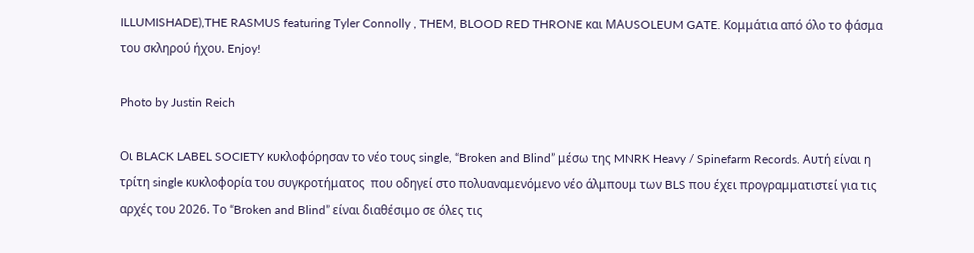ILLUMISHADE),THE RASMUS featuring Tyler Connolly , THEM, BLOOD RED THRONE και ΜΑUSOLEUM GATE. Koμμάτια από όλο το φάσμα του σκληρού ήχου. Enjoy!

Photo by Justin Reich

Οι BLACK LABEL SOCIETY κυκλοφόρησαν το νέο τους single, “Broken and Blind” μέσω της MNRK Heavy / Spinefarm Records. Αυτή είναι η τρίτη single κυκλοφορία του συγκροτήματος  που οδηγεί στο πολυαναμενόμενο νέο άλμπουμ των BLS που έχει προγραμματιστεί για τις αρχές του 2026. Το “Broken and Blind” είναι διαθέσιμο σε όλες τις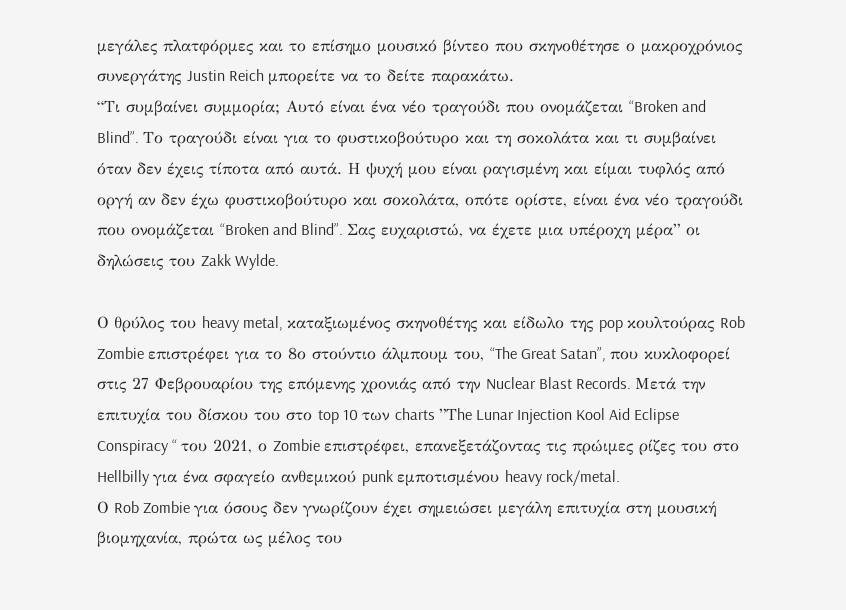μεγάλες πλατφόρμες και το επίσημο μουσικό βίντεο που σκηνοθέτησε ο μακροχρόνιος συνεργάτης Justin Reich μπορείτε να το δείτε παρακάτω.
“Τι συμβαίνει συμμορία; Αυτό είναι ένα νέο τραγούδι που ονομάζεται “Broken and Blind”. Το τραγούδι είναι για το φυστικοβούτυρο και τη σοκολάτα και τι συμβαίνει όταν δεν έχεις τίποτα από αυτά. Η ψυχή μου είναι ραγισμένη και είμαι τυφλός από οργή αν δεν έχω φυστικοβούτυρο και σοκολάτα, οπότε ορίστε, είναι ένα νέο τραγούδι που ονομάζεται “Broken and Blind”. Σας ευχαριστώ, να έχετε μια υπέροχη μέρα” οι δηλώσεις του Zakk Wylde.

Ο θρύλος του heavy metal, καταξιωμένος σκηνοθέτης και είδωλο της pop κουλτούρας Rob Zombie επιστρέφει για το 8ο στούντιο άλμπουμ του, “The Great Satan”, που κυκλοφορεί στις 27 Φεβρουαρίου της επόμενης χρονιάς από την Nuclear Blast Records. Μετά την επιτυχία του δίσκου του στο top 10 των charts ”Τhe Lunar Injection Kool Aid Eclipse Conspiracy “ του 2021, ο Zombie επιστρέφει, επανεξετάζοντας τις πρώιμες ρίζες του στο Hellbilly για ένα σφαγείο ανθεμικού punk εμποτισμένου heavy rock/metal.
Ο Rob Zombie για όσους δεν γνωρίζουν έχει σημειώσει μεγάλη επιτυχία στη μουσική βιομηχανία, πρώτα ως μέλος του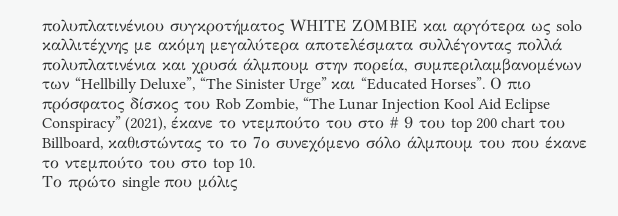πολυπλατινένιου συγκροτήματος WΗΙΤΕ ΖΟΜΒΙΕ και αργότερα ως solo καλλιτέχνης με ακόμη μεγαλύτερα αποτελέσματα συλλέγοντας πολλά πολυπλατινένια και χρυσά άλμπουμ στην πορεία, συμπεριλαμβανομένων των “Hellbilly Deluxe”, “The Sinister Urge” και “Educated Horses”. Ο πιο πρόσφατος δίσκος του Rob Zombie, “The Lunar Injection Kool Aid Eclipse Conspiracy” (2021), έκανε το ντεμπούτο του στο # 9 του top 200 chart του Billboard, καθιστώντας το το 7ο συνεχόμενο σόλο άλμπουμ του που έκανε το ντεμπούτο του στο top 10.
Το πρώτο single που μόλις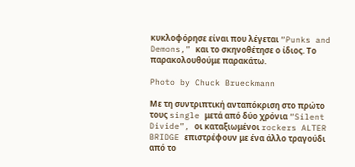κυκλοφόρησε είναι που λέγεται “Punks and Demons,” και το σκηνοθέτησε ο ίδιος. Το παρακολουθούμε παρακάτω.

Photo by Chuck Brueckmann

Με τη συντριπτική ανταπόκριση στο πρώτο τους single μετά από δύο χρόνια “Silent Divide”, οι καταξιωμένοι rockers ALTER BRIDGE επιστρέφουν με ένα άλλο τραγούδι από το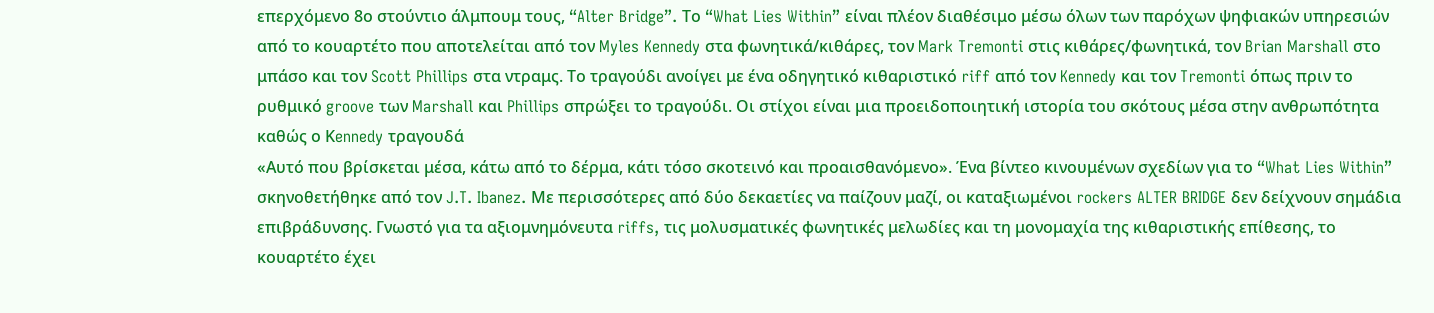επερχόμενο 8ο στούντιο άλμπουμ τους, “Alter Bridge”. Το “What Lies Within” είναι πλέον διαθέσιμο μέσω όλων των παρόχων ψηφιακών υπηρεσιών από το κουαρτέτο που αποτελείται από τον Myles Kennedy στα φωνητικά/κιθάρες, τον Mark Tremonti στις κιθάρες/φωνητικά, τον Brian Marshall στο μπάσο και τον Scott Phillips στα ντραμς. Το τραγούδι ανοίγει με ένα οδηγητικό κιθαριστικό riff από τον Kennedy και τον Tremonti όπως πριν το ρυθμικό groove των Marshall και Phillips σπρώξει το τραγούδι. Οι στίχοι είναι μια προειδοποιητική ιστορία του σκότους μέσα στην ανθρωπότητα καθώς ο Κennedy τραγουδά
«Αυτό που βρίσκεται μέσα, κάτω από το δέρμα, κάτι τόσο σκοτεινό και προαισθανόμενο». Ένα βίντεο κινουμένων σχεδίων για το “What Lies Within” σκηνοθετήθηκε από τον J.T. Ibanez. Με περισσότερες από δύο δεκαετίες να παίζουν μαζί, οι καταξιωμένοι rockers ALTER BRIDGE δεν δείχνουν σημάδια επιβράδυνσης. Γνωστό για τα αξιομνημόνευτα riffs, τις μολυσματικές φωνητικές μελωδίες και τη μονομαχία της κιθαριστικής επίθεσης, το κουαρτέτο έχει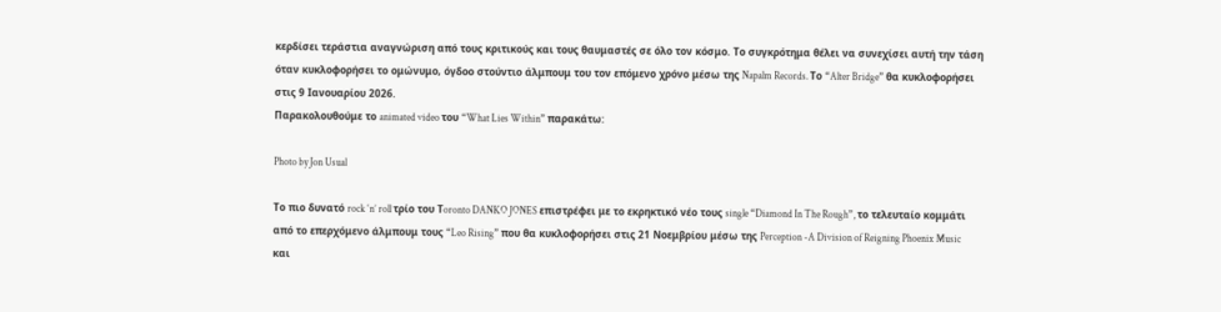κερδίσει τεράστια αναγνώριση από τους κριτικούς και τους θαυμαστές σε όλο τον κόσμο. Το συγκρότημα θέλει να συνεχίσει αυτή την τάση όταν κυκλοφορήσει το ομώνυμο, όγδοο στούντιο άλμπουμ του τον επόμενο χρόνο μέσω της Napalm Records. Το “Alter Bridge” θα κυκλοφορήσει στις 9 Ιανουαρίου 2026.
Παρακολουθούμε το animated video του “What Lies Within” παρακάτω:

Photo by Jon Usual

Το πιο δυνατό rock ‘n’ roll τρίο του Τoronto DANKO JONES επιστρέφει με το εκρηκτικό νέο τους single “Diamond In The Rough”, το τελευταίο κομμάτι από το επερχόμενο άλμπουμ τους “Leo Rising” που θα κυκλοφορήσει στις 21 Νοεμβρίου μέσω της Perception -A Division of Reigning Phoenix Music και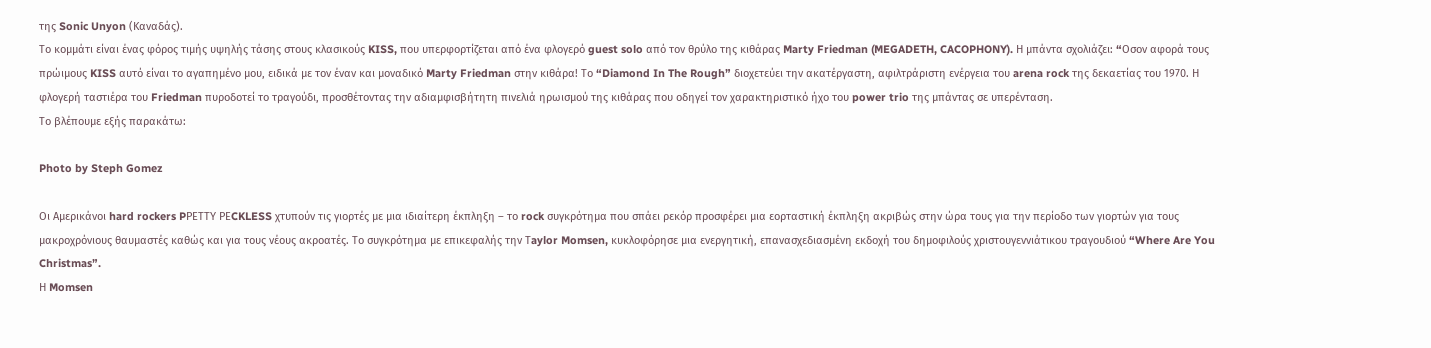της Sonic Unyon (Καναδάς).
Το κομμάτι είναι ένας φόρος τιμής υψηλής τάσης στους κλασικούς KISS, που υπερφορτίζεται από ένα φλογερό guest solo από τον θρύλο της κιθάρας Marty Friedman (MEGADETH, CACOPHONY). Η μπάντα σχολιάζει: “Oσον αφορά τους πρώιμους KISS αυτό είναι το αγαπημένο μου, ειδικά με τον έναν και μοναδικό Marty Friedman στην κιθάρα! Το “Diamond In The Rough” διοχετεύει την ακατέργαστη, αφιλτράριστη ενέργεια του arena rock της δεκαετίας του 1970. Η φλογερή ταστιέρα του Friedman πυροδοτεί το τραγούδι, προσθέτοντας την αδιαμφισβήτητη πινελιά ηρωισμού της κιθάρας που οδηγεί τον χαρακτηριστικό ήχο του power trio της μπάντας σε υπερένταση.
Το βλέπουμε εξής παρακάτω:

Photo by Steph Gomez

Οι Αμερικάνοι hard rockers PΡΕΤΤΥ ΡΕCKLESS χτυπούν τις γιορτές με μια ιδιαίτερη έκπληξη – το rock συγκρότημα που σπάει ρεκόρ προσφέρει μια εορταστική έκπληξη ακριβώς στην ώρα τους για την περίοδο των γιορτών για τους μακροχρόνιους θαυμαστές καθώς και για τους νέους ακροατές. Το συγκρότημα με επικεφαλής την Τaylor Momsen, κυκλοφόρησε μια ενεργητική, επανασχεδιασμένη εκδοχή του δημοφιλούς χριστουγεννιάτικου τραγουδιού “Where Are You Christmas”.
Η Momsen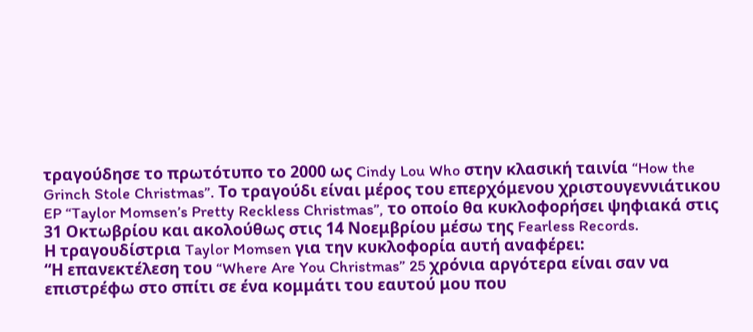τραγούδησε το πρωτότυπο το 2000 ως Cindy Lou Who στην κλασική ταινία “How the Grinch Stole Christmas”. Το τραγούδι είναι μέρος του επερχόμενου χριστουγεννιάτικου EP “Taylor Momsen’s Pretty Reckless Christmas”, το οποίο θα κυκλοφορήσει ψηφιακά στις 31 Οκτωβρίου και ακολούθως στις 14 Νοεμβρίου μέσω της Fearless Records.
Η τραγουδίστρια Taylor Momsen για την κυκλοφορία αυτή αναφέρει:
“Η επανεκτέλεση του “Where Are You Christmas” 25 χρόνια αργότερα είναι σαν να επιστρέφω στο σπίτι σε ένα κομμάτι του εαυτού μου που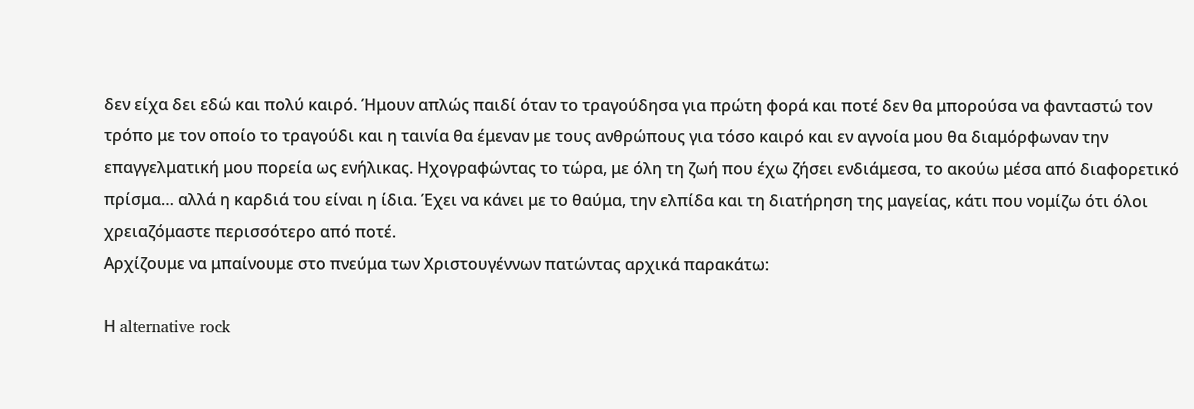δεν είχα δει εδώ και πολύ καιρό. Ήμουν απλώς παιδί όταν το τραγούδησα για πρώτη φορά και ποτέ δεν θα μπορούσα να φανταστώ τον τρόπο με τον οποίο το τραγούδι και η ταινία θα έμεναν με τους ανθρώπους για τόσο καιρό και εν αγνοία μου θα διαμόρφωναν την επαγγελματική μου πορεία ως ενήλικας. Ηχογραφώντας το τώρα, με όλη τη ζωή που έχω ζήσει ενδιάμεσα, το ακούω μέσα από διαφορετικό πρίσμα… αλλά η καρδιά του είναι η ίδια. Έχει να κάνει με το θαύμα, την ελπίδα και τη διατήρηση της μαγείας, κάτι που νομίζω ότι όλοι χρειαζόμαστε περισσότερο από ποτέ.
Αρχίζουμε να μπαίνουμε στο πνεύμα των Χριστουγέννων πατώντας αρχικά παρακάτω:

Η alternative rock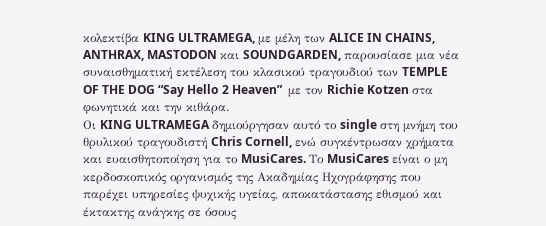κολεκτίβα KING ULTRAMEGA, με μέλη των ALICE IN CHAINS, ANTHRAX, MASTODON και SOUNDGARDEN, παρουσίασε μια νέα συναισθηματική εκτέλεση του κλασικού τραγουδιού των TEMPLE OF THE DOG “Say Hello 2 Heaven”  με τον Richie Kotzen στα φωνητικά και την κιθάρα.
Οι KING ULTRAMEGA δημιούργησαν αυτό το single στη μνήμη του θρυλικού τραγουδιστή Chris Cornell, ενώ συγκέντρωσαν χρήματα και ευαισθητοποίηση για το MusiCares. Το MusiCares είναι ο μη κερδοσκοπικός οργανισμός της Ακαδημίας Ηχογράφησης που παρέχει υπηρεσίες ψυχικής υγείας, αποκατάστασης εθισμού και έκτακτης ανάγκης σε όσους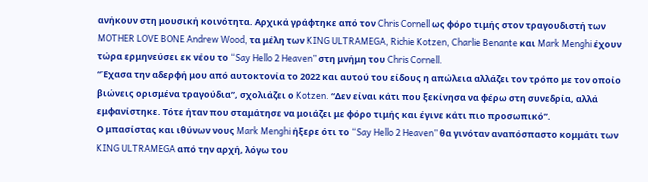ανήκουν στη μουσική κοινότητα. Αρχικά γράφτηκε από τον Chris Cornell ως φόρο τιμής στον τραγουδιστή των MOTHER LOVE BONE Andrew Wood, τα μέλη των KING ULTRAMEGA, Richie Kotzen, Charlie Benante και Mark Menghi έχουν τώρα ερμηνεύσει εκ νέου το “Say Hello 2 Heaven” στη μνήμη του Chris Cornell.
“Έχασα την αδερφή μου από αυτοκτονία το 2022 και αυτού του είδους η απώλεια αλλάζει τον τρόπο με τον οποίο βιώνεις ορισμένα τραγούδια”, σχολιάζει ο Kotzen. “Δεν είναι κάτι που ξεκίνησα να φέρω στη συνεδρία, αλλά εμφανίστηκε. Τότε ήταν που σταμάτησε να μοιάζει με φόρο τιμής και έγινε κάτι πιο προσωπικό”.
Ο μπασίστας και ιθύνων νους Mark Menghi ήξερε ότι το “Say Hello 2 Heaven” θα γινόταν αναπόσπαστο κομμάτι των KING ULTRAMEGA από την αρχή, λόγω του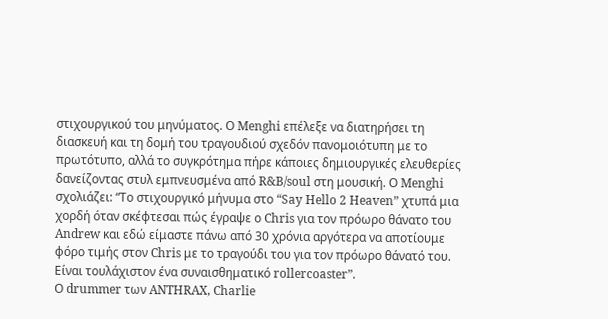στιχουργικού του μηνύματος. Ο Menghi επέλεξε να διατηρήσει τη διασκευή και τη δομή του τραγουδιού σχεδόν πανομοιότυπη με το πρωτότυπο, αλλά το συγκρότημα πήρε κάποιες δημιουργικές ελευθερίες δανείζοντας στυλ εμπνευσμένα από R&B/soul στη μουσική. Ο Menghi σχολιάζει: “Το στιχουργικό μήνυμα στο “Say Hello 2 Heaven” χτυπά μια χορδή όταν σκέφτεσαι πώς έγραψε ο Chris για τον πρόωρο θάνατο του Andrew και εδώ είμαστε πάνω από 30 χρόνια αργότερα να αποτίουμε φόρο τιμής στον Chris με το τραγούδι του για τον πρόωρο θάνατό του. Είναι τουλάχιστον ένα συναισθηματικό rollercoaster”.
Ο drummer των ANTHRAX, Charlie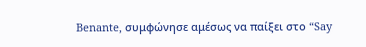Benante, συμφώνησε αμέσως να παίξει στο “Say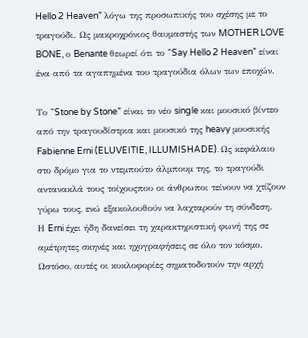Hello 2 Heaven” λόγω της προσωπικής του σχέσης με το τραγούδι. Ως μακροχρόνιος θαυμαστής των MOTHER LOVE BONE, ο Benante θεωρεί ότι το “Say Hello 2 Heaven” είναι ένα από τα αγαπημένα του τραγούδια όλων των εποχών.

Το “Stone by Stone” είναι το νέο single και μουσικό βίντεο από την τραγουδίστρια και μουσικό της heavy μουσικής Fabienne Erni (ELUVEITIE, ILLUMISHADE). Ως κεφάλαιο στο δρόμο για το ντεμπούτο άλμπουμ της, το τραγούδι αντανακλά τους τοίχουςπου οι άνθρωποι τείνουν να χτίζουν γύρω τους, ενώ εξακολουθούν να λαχταρούν τη σύνδεση.
Η Erni έχει ήδη δανείσει τη χαρακτηριστική φωνή της σε αμέτρητες σκηνές και ηχογραφήσεις σε όλο τον κόσμο. Ωστόσο, αυτές οι κυκλοφορίες σηματοδοτούν την αρχή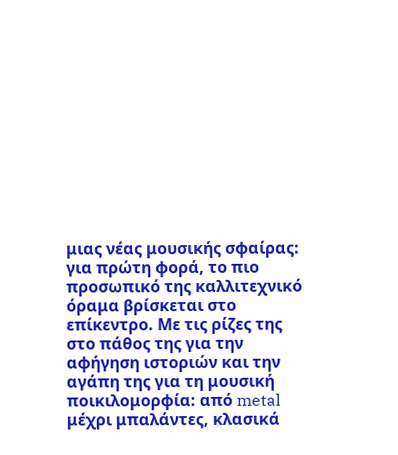μιας νέας μουσικής σφαίρας: για πρώτη φορά, το πιο προσωπικό της καλλιτεχνικό όραμα βρίσκεται στο επίκεντρο. Με τις ρίζες της στο πάθος της για την αφήγηση ιστοριών και την αγάπη της για τη μουσική ποικιλομορφία: από metal μέχρι μπαλάντες, κλασικά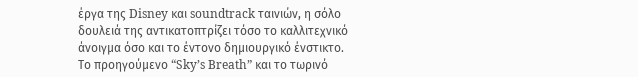έργα της Disney και soundtrack ταινιών, η σόλο δουλειά της αντικατοπτρίζει τόσο το καλλιτεχνικό άνοιγμα όσο και το έντονο δημιουργικό ένστικτο.
Το προηγούμενο “Sky’s Breath” και το τωρινό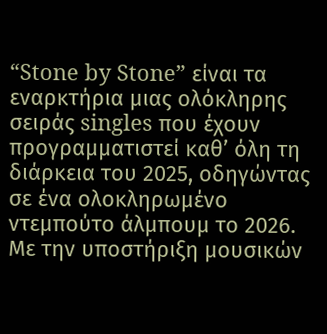“Stone by Stone” είναι τα εναρκτήρια μιας ολόκληρης σειράς singles που έχουν προγραμματιστεί καθ’ όλη τη διάρκεια του 2025, οδηγώντας σε ένα ολοκληρωμένο ντεμπούτο άλμπουμ το 2026. Με την υποστήριξη μουσικών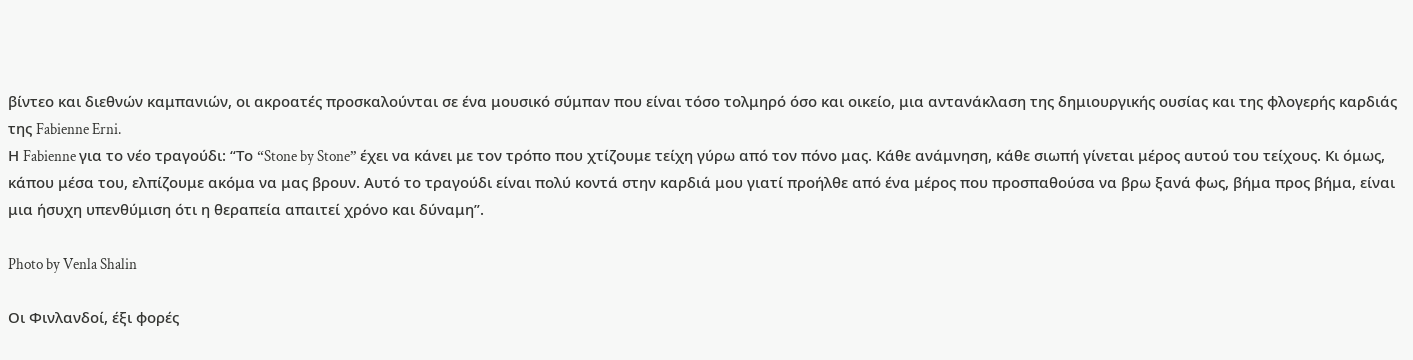βίντεο και διεθνών καμπανιών, οι ακροατές προσκαλούνται σε ένα μουσικό σύμπαν που είναι τόσο τολμηρό όσο και οικείο, μια αντανάκλαση της δημιουργικής ουσίας και της φλογερής καρδιάς της Fabienne Erni.
Η Fabienne για το νέο τραγούδι: “Το “Stone by Stone” έχει να κάνει με τον τρόπο που χτίζουμε τείχη γύρω από τον πόνο μας. Κάθε ανάμνηση, κάθε σιωπή γίνεται μέρος αυτού του τείχους. Κι όμως, κάπου μέσα του, ελπίζουμε ακόμα να μας βρουν. Αυτό το τραγούδι είναι πολύ κοντά στην καρδιά μου γιατί προήλθε από ένα μέρος που προσπαθούσα να βρω ξανά φως, βήμα προς βήμα, είναι μια ήσυχη υπενθύμιση ότι η θεραπεία απαιτεί χρόνο και δύναμη”.

Photo by Venla Shalin

Οι Φινλανδοί, έξι φορές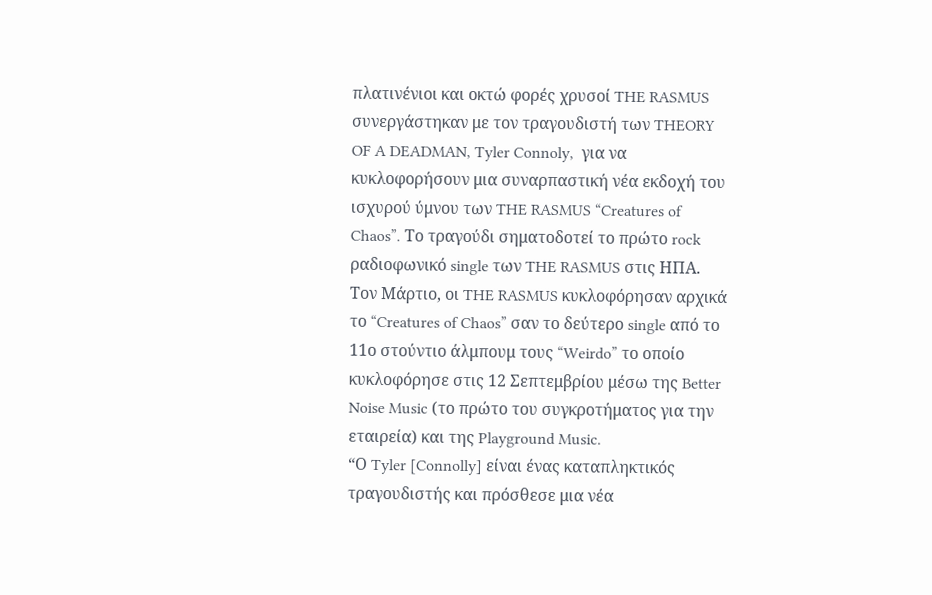πλατινένιοι και οκτώ φορές χρυσοί THE RASMUS συνεργάστηκαν με τον τραγουδιστή των THEORY OF A DEADMAN, Tyler Connoly,  για να κυκλοφορήσουν μια συναρπαστική νέα εκδοχή του ισχυρού ύμνου των THE RASMUS “Creatures of Chaos”. Tο τραγούδι σηματοδοτεί το πρώτο rock ραδιοφωνικό single των THE RASMUS στις ΗΠΑ.
Τον Μάρτιο, οι THE RASMUS κυκλοφόρησαν αρχικά το “Creatures of Chaos” σαν το δεύτερο single από το 11ο στούντιο άλμπουμ τους “Weirdo” το οποίο κυκλοφόρησε στις 12 Σεπτεμβρίου μέσω της Better Noise Music (το πρώτο του συγκροτήματος για την εταιρεία) και της Playground Music.
“Ο Tyler [Connolly] είναι ένας καταπληκτικός τραγουδιστής και πρόσθεσε μια νέα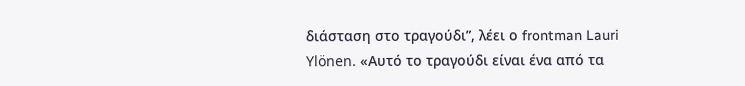διάσταση στο τραγούδι”, λέει ο frontman Lauri Ylönen. «Αυτό το τραγούδι είναι ένα από τα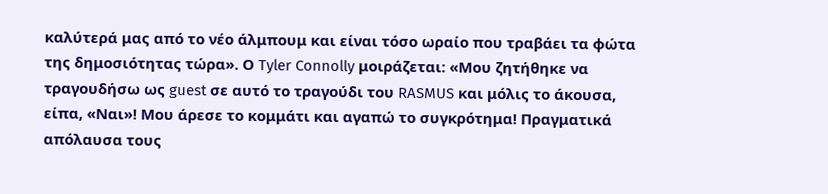καλύτερά μας από το νέο άλμπουμ και είναι τόσο ωραίο που τραβάει τα φώτα της δημοσιότητας τώρα». Ο Tyler Connolly μοιράζεται: «Μου ζητήθηκε να τραγουδήσω ως guest σε αυτό το τραγούδι του RASMUS και μόλις το άκουσα, είπα, «Ναι»! Μου άρεσε το κομμάτι και αγαπώ το συγκρότημα! Πραγματικά απόλαυσα τους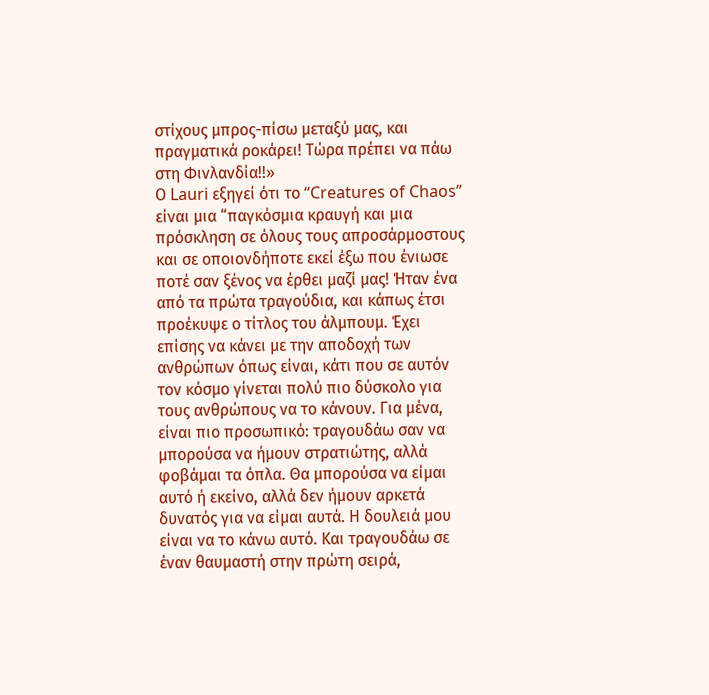στίχους μπρος-πίσω μεταξύ μας, και πραγματικά ροκάρει! Τώρα πρέπει να πάω στη Φινλανδία!!»
Ο Lauri εξηγεί ότι το “Creatures of Chaos” είναι μια “παγκόσμια κραυγή και μια πρόσκληση σε όλους τους απροσάρμοστους και σε οποιονδήποτε εκεί έξω που ένιωσε ποτέ σαν ξένος να έρθει μαζί μας! Ήταν ένα από τα πρώτα τραγούδια, και κάπως έτσι προέκυψε ο τίτλος του άλμπουμ. Έχει επίσης να κάνει με την αποδοχή των ανθρώπων όπως είναι, κάτι που σε αυτόν τον κόσμο γίνεται πολύ πιο δύσκολο για τους ανθρώπους να το κάνουν. Για μένα, είναι πιο προσωπικό: τραγουδάω σαν να μπορούσα να ήμουν στρατιώτης, αλλά φοβάμαι τα όπλα. Θα μπορούσα να είμαι αυτό ή εκείνο, αλλά δεν ήμουν αρκετά δυνατός για να είμαι αυτά. Η δουλειά μου είναι να το κάνω αυτό. Και τραγουδάω σε έναν θαυμαστή στην πρώτη σειρά,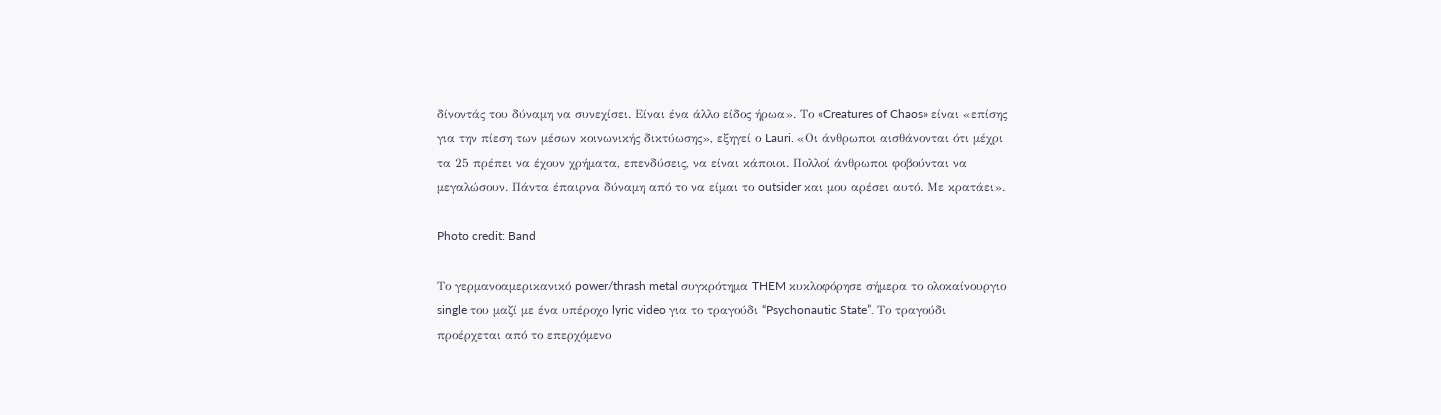δίνοντάς του δύναμη να συνεχίσει. Είναι ένα άλλο είδος ήρωα». Το «Creatures of Chaos» είναι «επίσης για την πίεση των μέσων κοινωνικής δικτύωσης», εξηγεί ο Lauri. «Οι άνθρωποι αισθάνονται ότι μέχρι τα 25 πρέπει να έχουν χρήματα, επενδύσεις, να είναι κάποιοι. Πολλοί άνθρωποι φοβούνται να μεγαλώσουν. Πάντα έπαιρνα δύναμη από το να είμαι το outsider και μου αρέσει αυτό. Με κρατάει».

Photo credit: Band

Tο γερμανοαμερικανικό power/thrash metal συγκρότημα THEM κυκλοφόρησε σήμερα το ολοκαίνουργιο single του μαζί με ένα υπέροχο lyric video για το τραγούδι “Psychonautic State”. Το τραγούδι προέρχεται από το επερχόμενο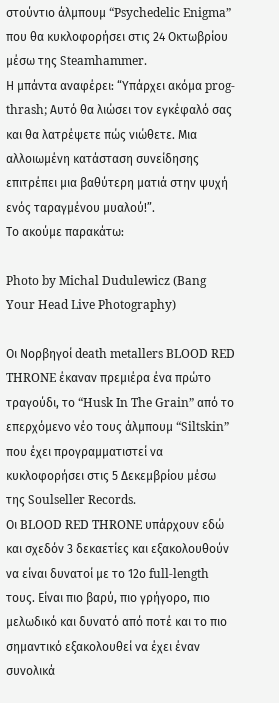στούντιο άλμπουμ “Psychedelic Enigma” που θα κυκλοφορήσει στις 24 Οκτωβρίου μέσω της Steamhammer.
Η μπάντα αναφέρει: “Υπάρχει ακόμα prog-thrash; Αυτό θα λιώσει τον εγκέφαλό σας και θα λατρέψετε πώς νιώθετε. Μια αλλοιωμένη κατάσταση συνείδησης επιτρέπει μια βαθύτερη ματιά στην ψυχή ενός ταραγμένου μυαλού!”.
Το ακούμε παρακάτω:

Photo by Michal Dudulewicz (Bang Your Head Live Photography)

Οι Nορβηγοί death metallers BLOOD RED THRONE έκαναν πρεμιέρα ένα πρώτο τραγούδι, το “Husk In The Grain” από το επερχόμενο νέο τους άλμπουμ “Siltskin” που έχει προγραμματιστεί να κυκλοφορήσει στις 5 Δεκεμβρίου μέσω της Soulseller Records.
Οι BLOOD RED THRONE υπάρχουν εδώ και σχεδόν 3 δεκαετίες και εξακολουθούν να είναι δυνατοί με το 12ο full-length τους. Είναι πιο βαρύ, πιο γρήγορο, πιο μελωδικό και δυνατό από ποτέ και το πιο σημαντικό εξακολουθεί να έχει έναν συνολικά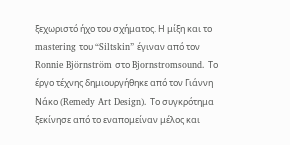ξεχωριστό ήχο του σχήματος. Η μίξη και το mastering του “Siltskin” έγιναν από τον Ronnie Björnström στο Bjornstromsound. Το έργο τέχνης δημιουργήθηκε από τον Γιάννη Νάκο (Remedy Art Design). Το συγκρότημα ξεκίνησε από το εναπομείναν μέλος και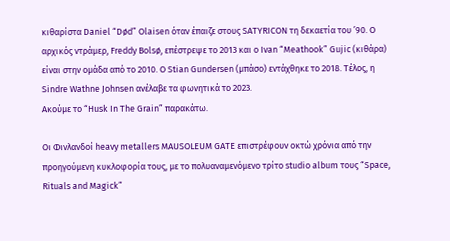κιθαρίστα Daniel “Død” Olaisen όταν έπαιζε στους SΑΤΥRICON τη δεκαετία του ’90. Ο αρχικός ντράμερ, Freddy Bolsø, επέστρεψε το 2013 και ο Ivan “Meathook” Gujic (κιθάρα) είναι στην ομάδα από το 2010. Ο Stian Gundersen (μπάσο) εντάχθηκε το 2018. Τέλος, η Sindre Wathne Johnsen ανέλαβε τα φωνητικά το 2023.
Ακούμε το “Husk In The Grain” παρακάτω.

Οι Φινλανδοί heavy metallers MAUSOLEUM GATE επιστρέφουν οκτώ χρόνια από την προηγούμενη κυκλοφορία τους, με το πολυαναμενόμενο τρίτο studio album τους “Space, Rituals and Magick”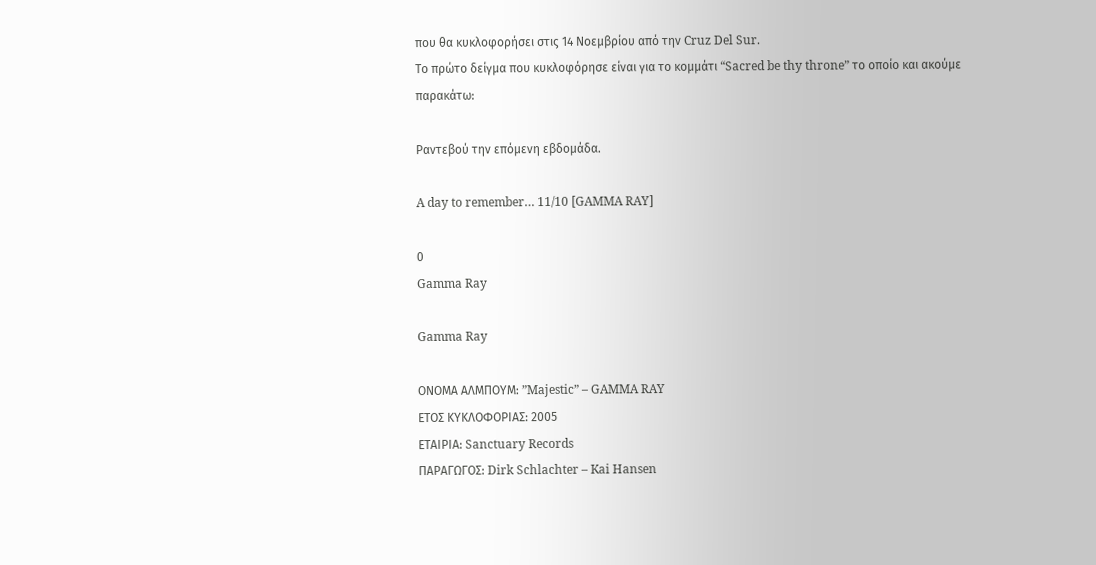που θα κυκλοφορήσει στις 14 Νοεμβρίου από την Cruz Del Sur.
Το πρώτο δείγμα που κυκλοφόρησε είναι για το κομμάτι “Sacred be thy throne” το οποίο και ακούμε παρακάτω:

Ραντεβού την επόμενη εβδομάδα.

A day to remember… 11/10 [GAMMA RAY]

0
Gamma Ray

Gamma Ray

ΟΝΟΜΑ ΑΛΜΠΟΥΜ: ”Majestic” – GAMMA RAY
ΕΤΟΣ ΚΥΚΛΟΦΟΡΙΑΣ: 2005
ΕΤΑΙΡΙΑ: Sanctuary Records
ΠΑΡΑΓΩΓΟΣ: Dirk Schlachter – Kai Hansen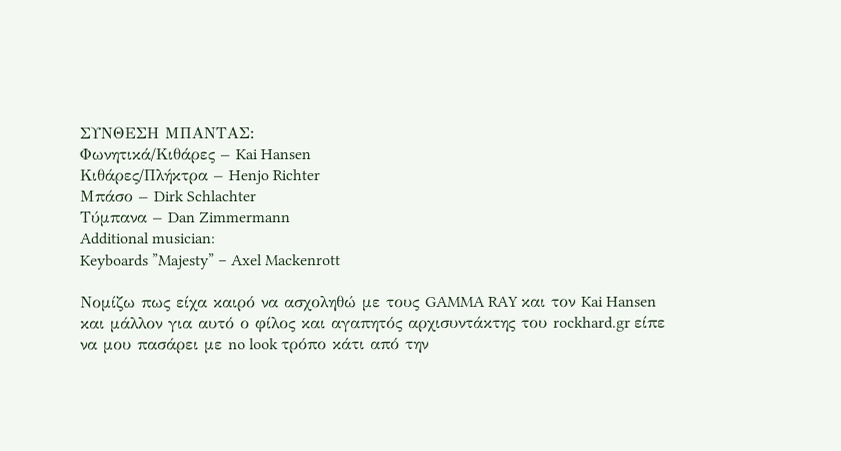ΣΥΝΘΕΣΗ ΜΠΑΝΤΑΣ:
Φωνητικά/Κιθάρες – Kai Hansen
Κιθάρες/Πλήκτρα – Henjo Richter
Μπάσο – Dirk Schlachter
Τύμπανα – Dan Zimmermann
Additional musician:
Keyboards ”Majesty” – Axel Mackenrott

Νομίζω πως είχα καιρό να ασχοληθώ με τους GAMMA RAY και τον Kai Hansen και μάλλον για αυτό ο φίλος και αγαπητός αρχισυντάκτης του rockhard.gr είπε να μου πασάρει με no look τρόπο κάτι από την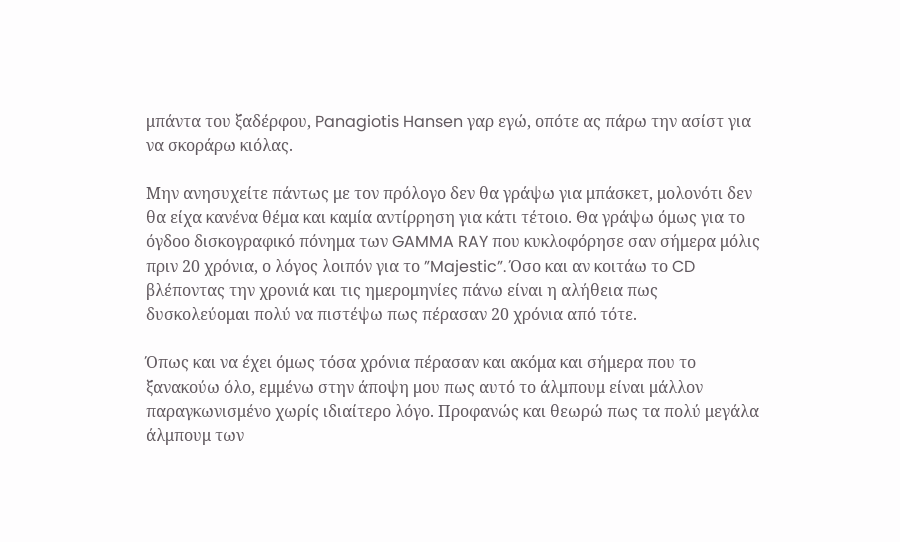μπάντα του ξαδέρφου, Panagiotis Hansen γαρ εγώ, οπότε ας πάρω την ασίστ για να σκοράρω κιόλας.

Μην ανησυχείτε πάντως με τον πρόλογο δεν θα γράψω για μπάσκετ, μολονότι δεν θα είχα κανένα θέμα και καμία αντίρρηση για κάτι τέτοιο. Θα γράψω όμως για το όγδοο δισκογραφικό πόνημα των GAMMA RAY που κυκλοφόρησε σαν σήμερα μόλις πριν 20 χρόνια, ο λόγος λοιπόν για το ”Majestic”. Όσο και αν κοιτάω το CD βλέποντας την χρονιά και τις ημερομηνίες πάνω είναι η αλήθεια πως δυσκολεύομαι πολύ να πιστέψω πως πέρασαν 20 χρόνια από τότε.

Όπως και να έχει όμως τόσα χρόνια πέρασαν και ακόμα και σήμερα που το ξανακούω όλο, εμμένω στην άποψη μου πως αυτό το άλμπουμ είναι μάλλον παραγκωνισμένο χωρίς ιδιαίτερο λόγο. Προφανώς και θεωρώ πως τα πολύ μεγάλα άλμπουμ των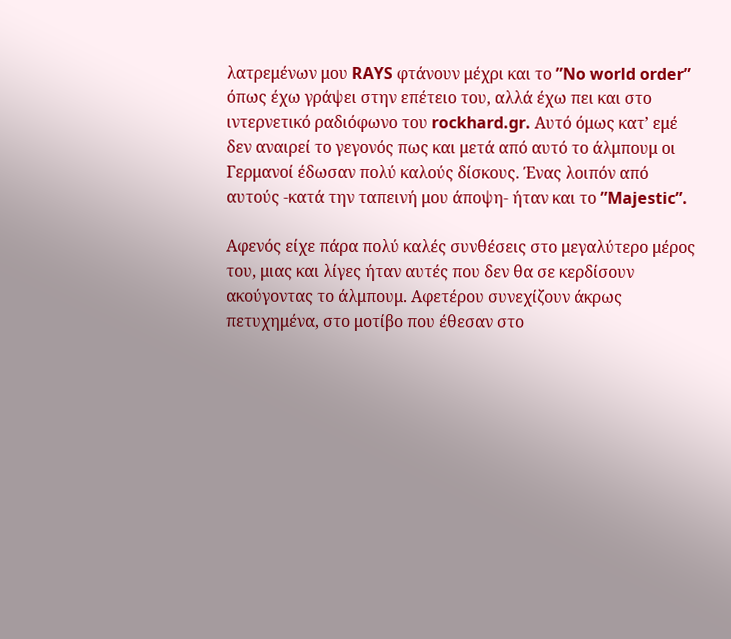λατρεμένων μου RAYS φτάνουν μέχρι και το ”No world order” όπως έχω γράψει στην επέτειο του, αλλά έχω πει και στο ιντερνετικό ραδιόφωνο του rockhard.gr. Αυτό όμως κατ’ εμέ δεν αναιρεί το γεγονός πως και μετά από αυτό το άλμπουμ οι Γερμανοί έδωσαν πολύ καλούς δίσκους. Ένας λοιπόν από αυτούς -κατά την ταπεινή μου άποψη- ήταν και το ”Majestic”.

Αφενός είχε πάρα πολύ καλές συνθέσεις στο μεγαλύτερο μέρος του, μιας και λίγες ήταν αυτές που δεν θα σε κερδίσουν ακούγοντας το άλμπουμ. Αφετέρου συνεχίζουν άκρως πετυχημένα, στο μοτίβο που έθεσαν στο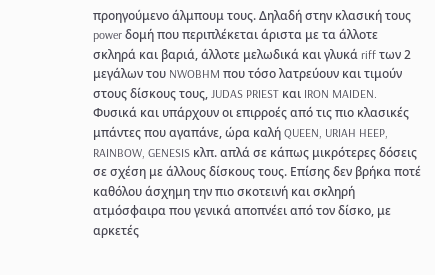προηγούμενο άλμπουμ τους. Δηλαδή στην κλασική τους power δομή που περιπλέκεται άριστα με τα άλλοτε σκληρά και βαριά, άλλοτε μελωδικά και γλυκά riff των 2 μεγάλων του NWOBHM που τόσο λατρεύουν και τιμούν στους δίσκους τους, JUDAS PRIEST και IRON MAIDEN. Φυσικά και υπάρχουν οι επιρροές από τις πιο κλασικές μπάντες που αγαπάνε, ώρα καλή QUEEN, URIAH HEEP, RAINBOW, GENESIS κλπ. απλά σε κάπως μικρότερες δόσεις σε σχέση με άλλους δίσκους τους. Επίσης δεν βρήκα ποτέ καθόλου άσχημη την πιο σκοτεινή και σκληρή ατμόσφαιρα που γενικά αποπνέει από τον δίσκο, με αρκετές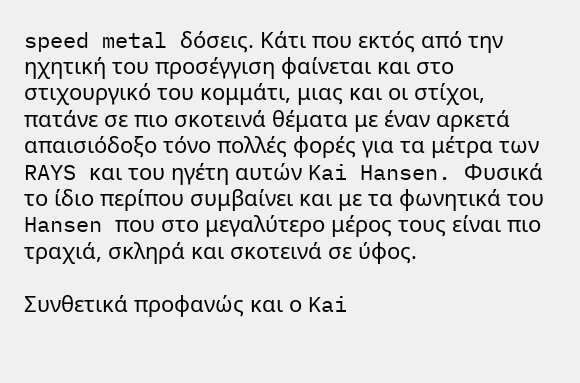speed metal δόσεις. Κάτι που εκτός από την ηχητική του προσέγγιση φαίνεται και στο στιχουργικό του κομμάτι, μιας και οι στίχοι, πατάνε σε πιο σκοτεινά θέματα με έναν αρκετά απαισιόδοξο τόνο πολλές φορές για τα μέτρα των RAYS και του ηγέτη αυτών Kai Hansen. Φυσικά το ίδιο περίπου συμβαίνει και με τα φωνητικά του Hansen που στο μεγαλύτερο μέρος τους είναι πιο τραχιά, σκληρά και σκοτεινά σε ύφος.

Συνθετικά προφανώς και ο Kai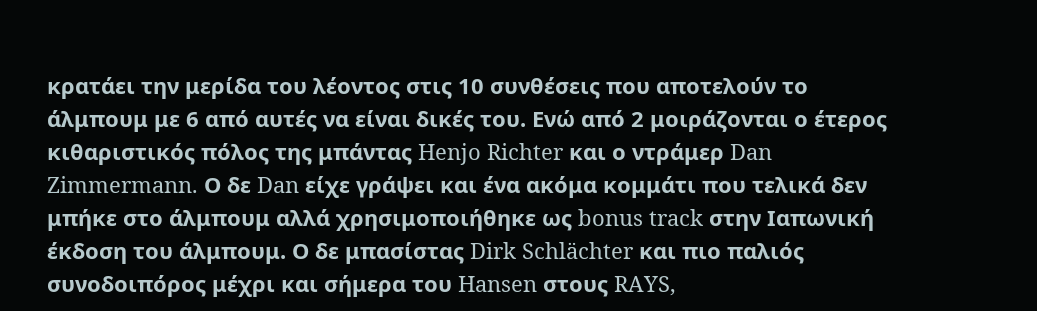κρατάει την μερίδα του λέοντος στις 10 συνθέσεις που αποτελούν το άλμπουμ με 6 από αυτές να είναι δικές του. Ενώ από 2 μοιράζονται ο έτερος κιθαριστικός πόλος της μπάντας Henjo Richter και ο ντράμερ Dan Zimmermann. Ο δε Dan είχε γράψει και ένα ακόμα κομμάτι που τελικά δεν μπήκε στο άλμπουμ αλλά χρησιμοποιήθηκε ως bonus track στην Ιαπωνική έκδοση του άλμπουμ. Ο δε μπασίστας Dirk Schlächter και πιο παλιός συνοδοιπόρος μέχρι και σήμερα του Hansen στους RAYS,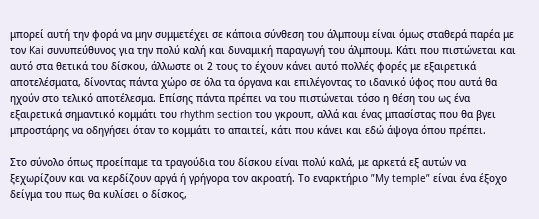μπορεί αυτή την φορά να μην συμμετέχει σε κάποια σύνθεση του άλμπουμ είναι όμως σταθερά παρέα με τον Kai συνυπεύθυνος για την πολύ καλή και δυναμική παραγωγή του άλμπουμ. Κάτι που πιστώνεται και αυτό στα θετικά του δίσκου, άλλωστε οι 2 τους το έχουν κάνει αυτό πολλές φορές με εξαιρετικά αποτελέσματα, δίνοντας πάντα χώρο σε όλα τα όργανα και επιλέγοντας το ιδανικό ύφος που αυτά θα ηχούν στο τελικό αποτέλεσμα. Επίσης πάντα πρέπει να του πιστώνεται τόσο η θέση του ως ένα εξαιρετικά σημαντικό κομμάτι του rhythm section του γκρουπ, αλλά και ένας μπασίστας που θα βγει μπροστάρης να οδηγήσει όταν το κομμάτι το απαιτεί, κάτι που κάνει και εδώ άψογα όπου πρέπει.

Στο σύνολο όπως προείπαμε τα τραγούδια του δίσκου είναι πολύ καλά, με αρκετά εξ αυτών να ξεχωρίζουν και να κερδίζουν αργά ή γρήγορα τον ακροατή. Το εναρκτήριο ”My temple” είναι ένα έξοχο δείγμα του πως θα κυλίσει ο δίσκος,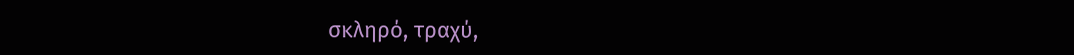σκληρό, τραχύ,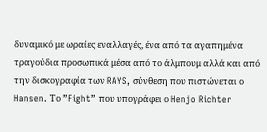δυναμικό με ωραίες εναλλαγές, ένα από τα αγαπημένα τραγούδια προσωπικά μέσα από το άλμπουμ αλλά και από την δισκογραφία των RAYS, σύνθεση που πιστώνεται ο Hansen. Το ”Fight” που υπογράφει ο Henjo Richter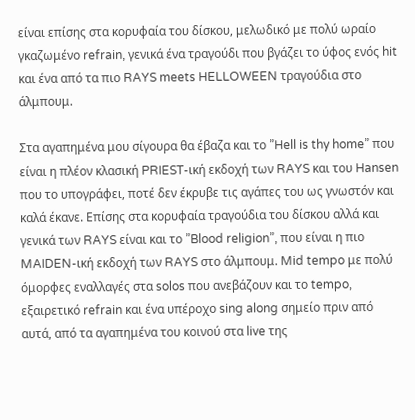είναι επίσης στα κορυφαία του δίσκου, μελωδικό με πολύ ωραίο γκαζωμένο refrain, γενικά ένα τραγούδι που βγάζει το ύφος ενός hit και ένα από τα πιο RAYS meets HELLOWEEN τραγούδια στο άλμπουμ.

Στα αγαπημένα μου σίγουρα θα έβαζα και το ”Hell is thy home” που είναι η πλέον κλασική PRIEST-ική εκδοχή των RAYS και του Hansen που το υπογράφει, ποτέ δεν έκρυβε τις αγάπες του ως γνωστόν και καλά έκανε. Επίσης στα κορυφαία τραγούδια του δίσκου αλλά και γενικά των RAYS είναι και το ”Blood religion”, που είναι η πιο MAIDEN-ική εκδοχή των RAYS στο άλμπουμ. Mid tempo με πολύ όμορφες εναλλαγές στα solos που ανεβάζουν και το tempo, εξαιρετικό refrain και ένα υπέροχο sing along σημείο πριν από αυτά, από τα αγαπημένα του κοινού στα live της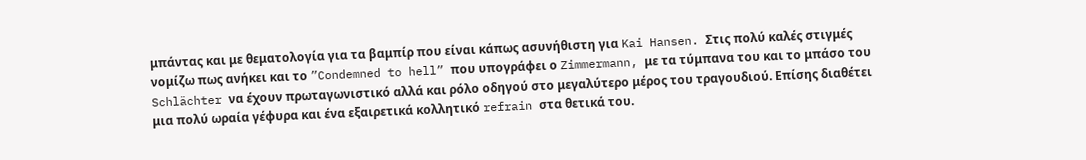μπάντας και με θεματολογία για τα βαμπίρ που είναι κάπως ασυνήθιστη για Kai Hansen. Στις πολύ καλές στιγμές νομίζω πως ανήκει και το ”Condemned to hell” που υπογράφει ο Zimmermann, με τα τύμπανα του και το μπάσο του Schlächter να έχουν πρωταγωνιστικό αλλά και ρόλο οδηγού στο μεγαλύτερο μέρος του τραγουδιού. Επίσης διαθέτει μια πολύ ωραία γέφυρα και ένα εξαιρετικά κολλητικό refrain στα θετικά του.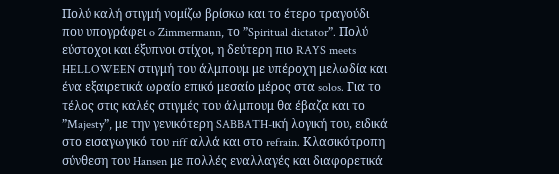Πολύ καλή στιγμή νομίζω βρίσκω και το έτερο τραγούδι που υπογράφει o Zimmermann, το ”Spiritual dictator”. Πολύ εύστοχοι και έξυπνοι στίχοι, η δεύτερη πιο RAYS meets HELLOWEEN στιγμή του άλμπουμ με υπέροχη μελωδία και ένα εξαιρετικά ωραίο επικό μεσαίο μέρος στα solos. Για το τέλος στις καλές στιγμές του άλμπουμ θα έβαζα και το ”Majesty”, με την γενικότερη SABBATH-ική λογική του, ειδικά στο εισαγωγικό του riff αλλά και στο refrain. Κλασικότροπη σύνθεση του Hansen με πολλές εναλλαγές και διαφορετικά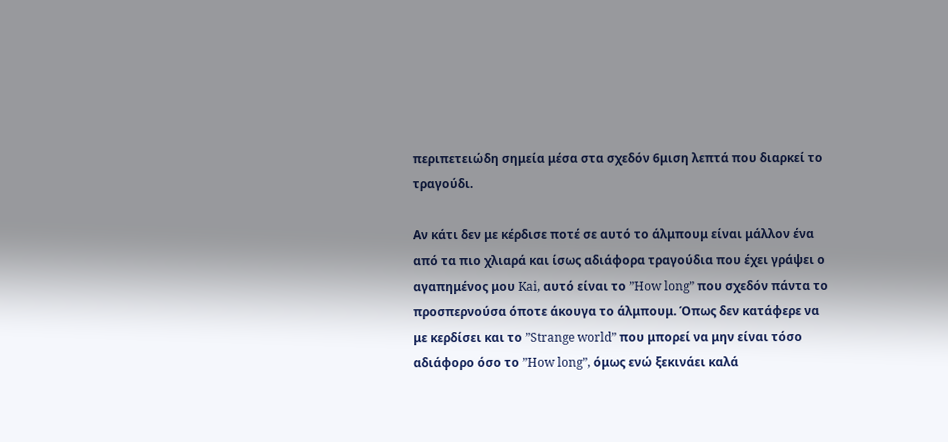περιπετειώδη σημεία μέσα στα σχεδόν 6μιση λεπτά που διαρκεί το τραγούδι.

Αν κάτι δεν με κέρδισε ποτέ σε αυτό το άλμπουμ είναι μάλλον ένα από τα πιο χλιαρά και ίσως αδιάφορα τραγούδια που έχει γράψει ο αγαπημένος μου Kai, αυτό είναι το ”How long” που σχεδόν πάντα το προσπερνούσα όποτε άκουγα το άλμπουμ. Όπως δεν κατάφερε να με κερδίσει και το ”Strange world” που μπορεί να μην είναι τόσο αδιάφορο όσο το ”How long”, όμως ενώ ξεκινάει καλά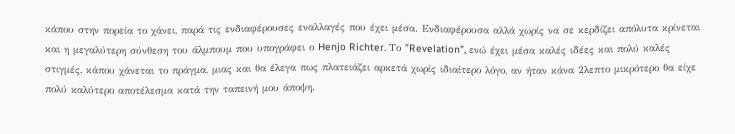κάπου στην πορεία το χάνει, παρά τις ενδιαφέρουσες εναλλαγές που έχει μέσα. Ενδιαφέρουσα αλλά χωρίς να σε κερδίζει απόλυτα κρίνεται και η μεγαλύτερη σύνθεση του άλμπουμ που υπογράφει ο Henjo Richter. Το ”Revelation”, ενώ έχει μέσα καλές ιδέες και πολύ καλές στιγμές, κάπου χάνεται το πράγμα, μιας και θα έλεγα πως πλατειάζει αρκετά χωρίς ιδιαίτερο λόγο, αν ήταν κάνα 2λεπτο μικρότερο θα είχε πολύ καλύτερο αποτέλεσμα κατά την ταπεινή μου άποψη.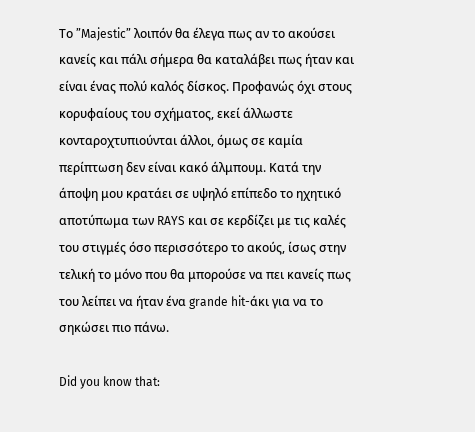Το ”Majestic” λοιπόν θα έλεγα πως αν το ακούσει κανείς και πάλι σήμερα θα καταλάβει πως ήταν και είναι ένας πολύ καλός δίσκος. Προφανώς όχι στους κορυφαίους του σχήματος, εκεί άλλωστε κονταροχτυπιούνται άλλοι, όμως σε καμία περίπτωση δεν είναι κακό άλμπουμ. Κατά την άποψη μου κρατάει σε υψηλό επίπεδο το ηχητικό αποτύπωμα των RAYS και σε κερδίζει με τις καλές του στιγμές όσο περισσότερο το ακούς, ίσως στην τελική το μόνο που θα μπορούσε να πει κανείς πως του λείπει να ήταν ένα grande hit-άκι για να το σηκώσει πιο πάνω.

Did you know that: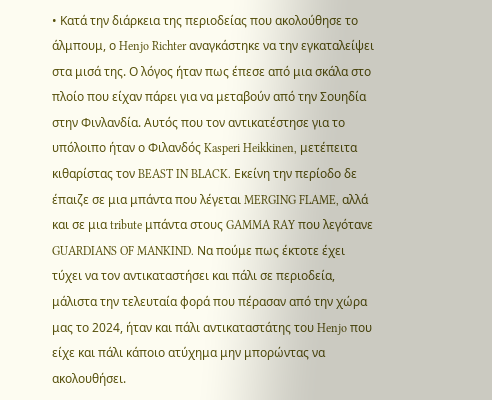• Κατά την διάρκεια της περιοδείας που ακολούθησε το άλμπουμ, ο Henjo Richter αναγκάστηκε να την εγκαταλείψει στα μισά της. Ο λόγος ήταν πως έπεσε από μια σκάλα στο πλοίο που είχαν πάρει για να μεταβούν από την Σουηδία στην Φινλανδία. Αυτός που τον αντικατέστησε για το υπόλοιπο ήταν ο Φιλανδός Kasperi Heikkinen, μετέπειτα κιθαρίστας τον BEAST IN BLACK. Εκείνη την περίοδο δε έπαιζε σε μια μπάντα που λέγεται MERGING FLAME, αλλά και σε μια tribute μπάντα στους GAMMA RAY που λεγότανε GUARDIANS OF MANKIND. Να πούμε πως έκτοτε έχει τύχει να τον αντικαταστήσει και πάλι σε περιοδεία, μάλιστα την τελευταία φορά που πέρασαν από την χώρα μας το 2024, ήταν και πάλι αντικαταστάτης του Henjo που είχε και πάλι κάποιο ατύχημα μην μπορώντας να ακολουθήσει.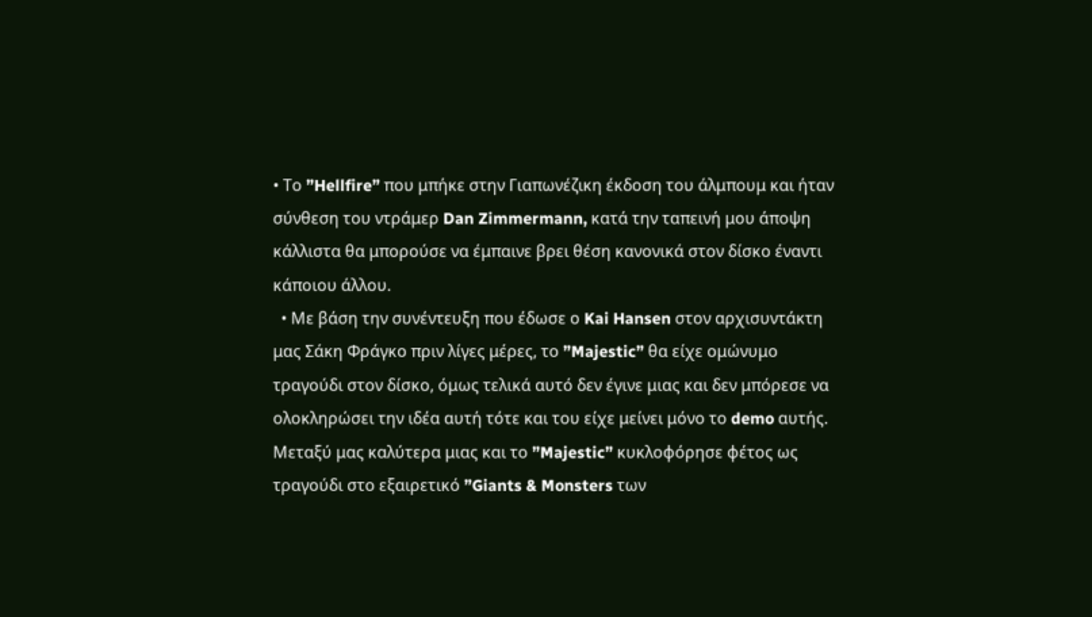• Το ”Hellfire” που μπήκε στην Γιαπωνέζικη έκδοση του άλμπουμ και ήταν σύνθεση του ντράμερ Dan Zimmermann, κατά την ταπεινή μου άποψη κάλλιστα θα μπορούσε να έμπαινε βρει θέση κανονικά στον δίσκο έναντι κάποιου άλλου.
  • Με βάση την συνέντευξη που έδωσε ο Kai Hansen στον αρχισυντάκτη μας Σάκη Φράγκο πριν λίγες μέρες, το ”Majestic” θα είχε ομώνυμο τραγούδι στον δίσκο, όμως τελικά αυτό δεν έγινε μιας και δεν μπόρεσε να ολοκληρώσει την ιδέα αυτή τότε και του είχε μείνει μόνο το demo αυτής. Μεταξύ μας καλύτερα μιας και το ”Majestic” κυκλοφόρησε φέτος ως τραγούδι στο εξαιρετικό ”Giants & Monsters των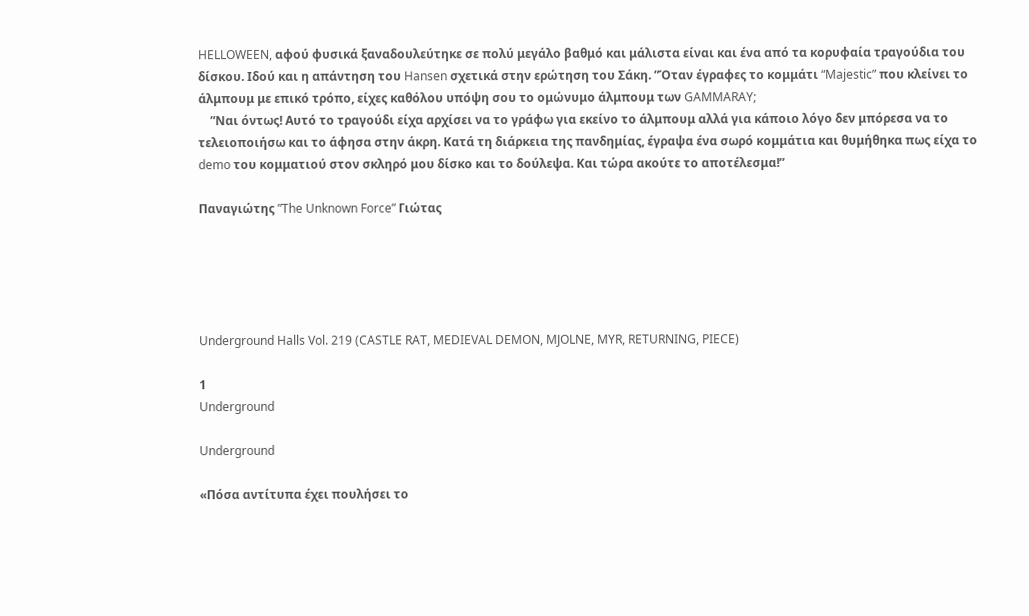HELLOWEEN, αφού φυσικά ξαναδουλεύτηκε σε πολύ μεγάλο βαθμό και μάλιστα είναι και ένα από τα κορυφαία τραγούδια του δίσκου. Ιδού και η απάντηση του Hansen σχετικά στην ερώτηση του Σάκη. ”Όταν έγραφες το κομμάτι “Majestic” που κλείνει το άλμπουμ με επικό τρόπο, είχες καθόλου υπόψη σου το ομώνυμο άλμπουμ των GAMMARAY;
    ”Ναι όντως! Αυτό το τραγούδι είχα αρχίσει να το γράφω για εκείνο το άλμπουμ αλλά για κάποιο λόγο δεν μπόρεσα να το τελειοποιήσω και το άφησα στην άκρη. Κατά τη διάρκεια της πανδημίας, έγραψα ένα σωρό κομμάτια και θυμήθηκα πως είχα το demo του κομματιού στον σκληρό μου δίσκο και το δούλεψα. Και τώρα ακούτε το αποτέλεσμα!”

Παναγιώτης ”The Unknown Force” Γιώτας





Underground Halls Vol. 219 (CASTLE RAT, MEDIEVAL DEMON, MJOLNE, MYR, RETURNING, PIECE)

1
Underground

Underground

«Πόσα αντίτυπα έχει πουλήσει το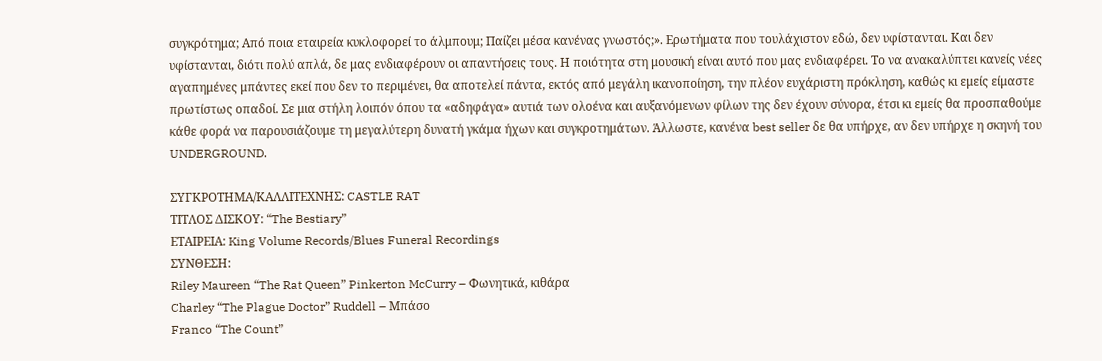συγκρότημα; Από ποια εταιρεία κυκλοφορεί το άλμπουμ; Παίζει μέσα κανένας γνωστός;». Ερωτήματα που τουλάχιστον εδώ, δεν υφίστανται. Και δεν υφίστανται, διότι πολύ απλά, δε μας ενδιαφέρουν οι απαντήσεις τους. Η ποιότητα στη μουσική είναι αυτό που μας ενδιαφέρει. Το να ανακαλύπτει κανείς νέες αγαπημένες μπάντες εκεί που δεν το περιμένει, θα αποτελεί πάντα, εκτός από μεγάλη ικανοποίηση, την πλέον ευχάριστη πρόκληση, καθώς κι εμείς είμαστε πρωτίστως οπαδοί. Σε μια στήλη λοιπόν όπου τα «αδηφάγα» αυτιά των ολοένα και αυξανόμενων φίλων της δεν έχουν σύνορα, έτσι κι εμείς θα προσπαθούμε κάθε φορά να παρουσιάζουμε τη μεγαλύτερη δυνατή γκάμα ήχων και συγκροτημάτων. Άλλωστε, κανένα best seller δε θα υπήρχε, αν δεν υπήρχε η σκηνή του UNDERGROUND.

ΣΥΓΚΡΟΤΗΜΑ/ΚΑΛΛΙΤΕΧΝΗΣ: CASTLE RAT
ΤΙΤΛΟΣ ΔΙΣΚΟΥ: “The Bestiary”
ΕΤΑΙΡΕΙΑ: King Volume Records/Blues Funeral Recordings
ΣΥΝΘΕΣΗ:
Riley Maureen “The Rat Queen” Pinkerton McCurry – Φωνητικά, κιθάρα
Charley “The Plague Doctor” Ruddell – Μπάσο
Franco “The Count”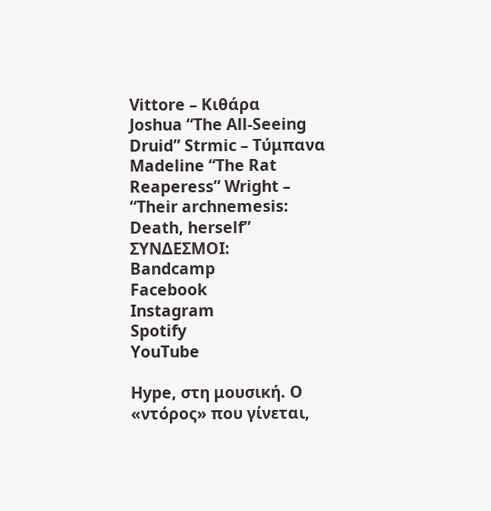Vittore – Κιθάρα
Joshua “The All-Seeing Druid” Strmic – Τύμπανα
Madeline “The Rat Reaperess” Wright – “Their archnemesis: Death, herself”
ΣΥΝΔΕΣΜΟΙ:
Bandcamp
Facebook
Instagram
Spotify
YouTube

Hype, στη μουσική. Ο «ντόρος» που γίνεται,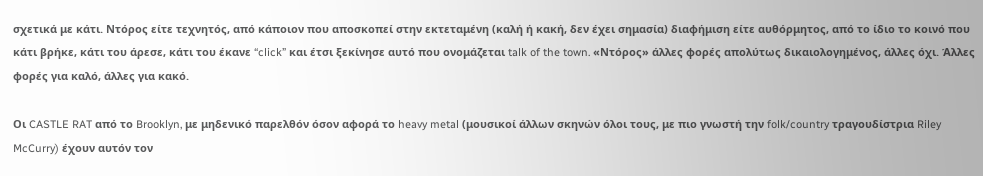σχετικά με κάτι. Ντόρος είτε τεχνητός, από κάποιον που αποσκοπεί στην εκτεταμένη (καλή ή κακή, δεν έχει σημασία) διαφήμιση είτε αυθόρμητος, από το ίδιο το κοινό που κάτι βρήκε, κάτι του άρεσε, κάτι του έκανε “click” και έτσι ξεκίνησε αυτό που ονομάζεται talk of the town. «Ντόρος» άλλες φορές απολύτως δικαιολογημένος, άλλες όχι. Άλλες φορές για καλό, άλλες για κακό.

Οι CASTLE RAT από το Brooklyn, με μηδενικό παρελθόν όσον αφορά το heavy metal (μουσικοί άλλων σκηνών όλοι τους, με πιο γνωστή την folk/country τραγουδίστρια Riley McCurry) έχουν αυτόν τον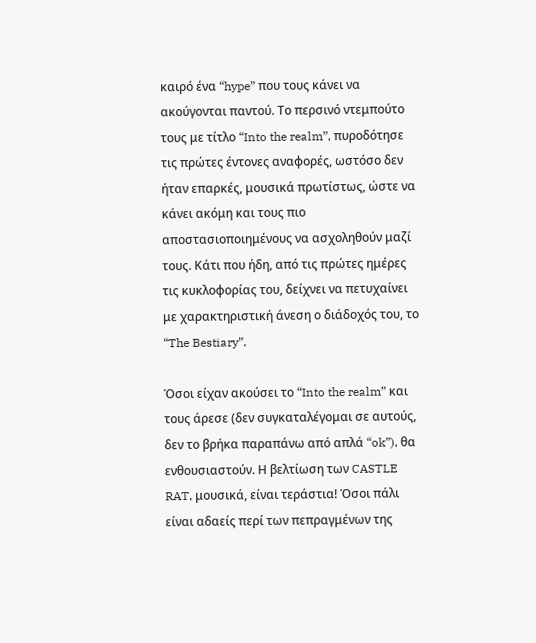καιρό ένα “hype” που τους κάνει να ακούγονται παντού. Το περσινό ντεμπούτο τους με τίτλο “Into the realm”, πυροδότησε τις πρώτες έντονες αναφορές, ωστόσο δεν ήταν επαρκές, μουσικά πρωτίστως, ώστε να κάνει ακόμη και τους πιο αποστασιοποιημένους να ασχοληθούν μαζί τους. Κάτι που ήδη, από τις πρώτες ημέρες τις κυκλοφορίας του, δείχνει να πετυχαίνει με χαρακτηριστική άνεση ο διάδοχός του, το “The Bestiary”.

Όσοι είχαν ακούσει το “Into the realm” και τους άρεσε (δεν συγκαταλέγομαι σε αυτούς, δεν το βρήκα παραπάνω από απλά “ok”), θα ενθουσιαστούν. Η βελτίωση των CASTLE RAT, μουσικά, είναι τεράστια! Όσοι πάλι είναι αδαείς περί των πεπραγμένων της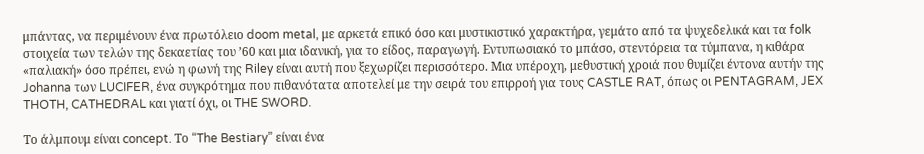μπάντας, να περιμένουν ένα πρωτόλειο doom metal, με αρκετά επικό όσο και μυστικιστικό χαρακτήρα, γεμάτο από τα ψυχεδελικά και τα folk στοιχεία των τελών της δεκαετίας του ’60 και μια ιδανική, για το είδος, παραγωγή. Εντυπωσιακό το μπάσο, στεντόρεια τα τύμπανα, η κιθάρα «παλιακή» όσο πρέπει, ενώ η φωνή της Riley είναι αυτή που ξεχωρίζει περισσότερο. Μια υπέροχη, μεθυστική χροιά που θυμίζει έντονα αυτήν της Johanna των LUCIFER, ένα συγκρότημα που πιθανότατα αποτελεί με την σειρά του επιρροή για τους CASTLE RAT, όπως οι PENTAGRAM, JEX THOTH, CATHEDRAL και γιατί όχι, οι THE SWORD.

Το άλμπουμ είναι concept. Το “The Bestiary” είναι ένα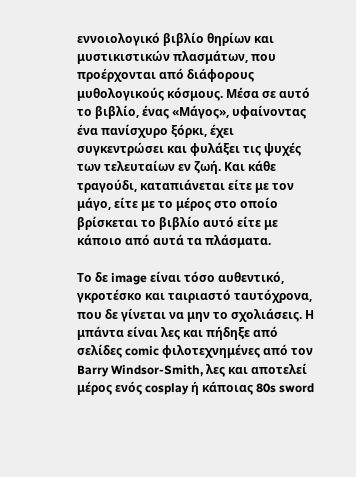εννοιολογικό βιβλίο θηρίων και μυστικιστικών πλασμάτων, που προέρχονται από διάφορους μυθολογικούς κόσμους. Μέσα σε αυτό το βιβλίο, ένας «Μάγος», υφαίνοντας ένα πανίσχυρο ξόρκι, έχει συγκεντρώσει και φυλάξει τις ψυχές των τελευταίων εν ζωή. Και κάθε τραγούδι, καταπιάνεται είτε με τον μάγο, είτε με το μέρος στο οποίο βρίσκεται το βιβλίο αυτό είτε με κάποιο από αυτά τα πλάσματα.

Το δε image είναι τόσο αυθεντικό, γκροτέσκο και ταιριαστό ταυτόχρονα, που δε γίνεται να μην το σχολιάσεις. Η μπάντα είναι λες και πήδηξε από σελίδες comic φιλοτεχνημένες από τον Barry Windsor-Smith, λες και αποτελεί μέρος ενός cosplay ή κάποιας 80s sword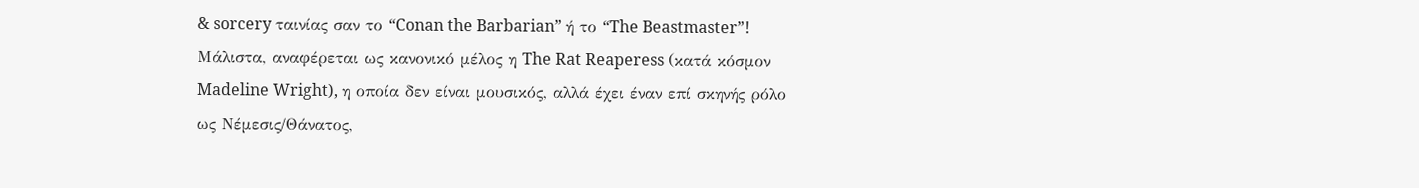& sorcery ταινίας σαν το “Conan the Barbarian” ή το “The Beastmaster”! Μάλιστα, αναφέρεται ως κανονικό μέλος η The Rat Reaperess (κατά κόσμον Madeline Wright), η οποία δεν είναι μουσικός, αλλά έχει έναν επί σκηνής ρόλο ως Νέμεσις/Θάνατος,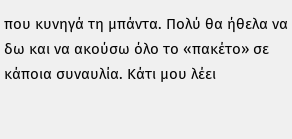που κυνηγά τη μπάντα. Πολύ θα ήθελα να δω και να ακούσω όλο το «πακέτο» σε κάποια συναυλία. Κάτι μου λέει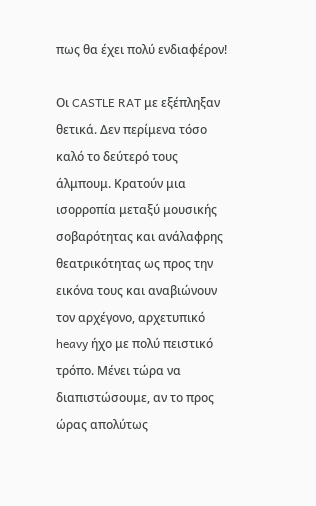πως θα έχει πολύ ενδιαφέρον!

Οι CASTLE RAT με εξέπληξαν θετικά. Δεν περίμενα τόσο καλό το δεύτερό τους άλμπουμ. Κρατούν μια ισορροπία μεταξύ μουσικής σοβαρότητας και ανάλαφρης θεατρικότητας ως προς την εικόνα τους και αναβιώνουν τον αρχέγονο, αρχετυπικό heavy ήχο με πολύ πειστικό τρόπο. Μένει τώρα να διαπιστώσουμε, αν το προς ώρας απολύτως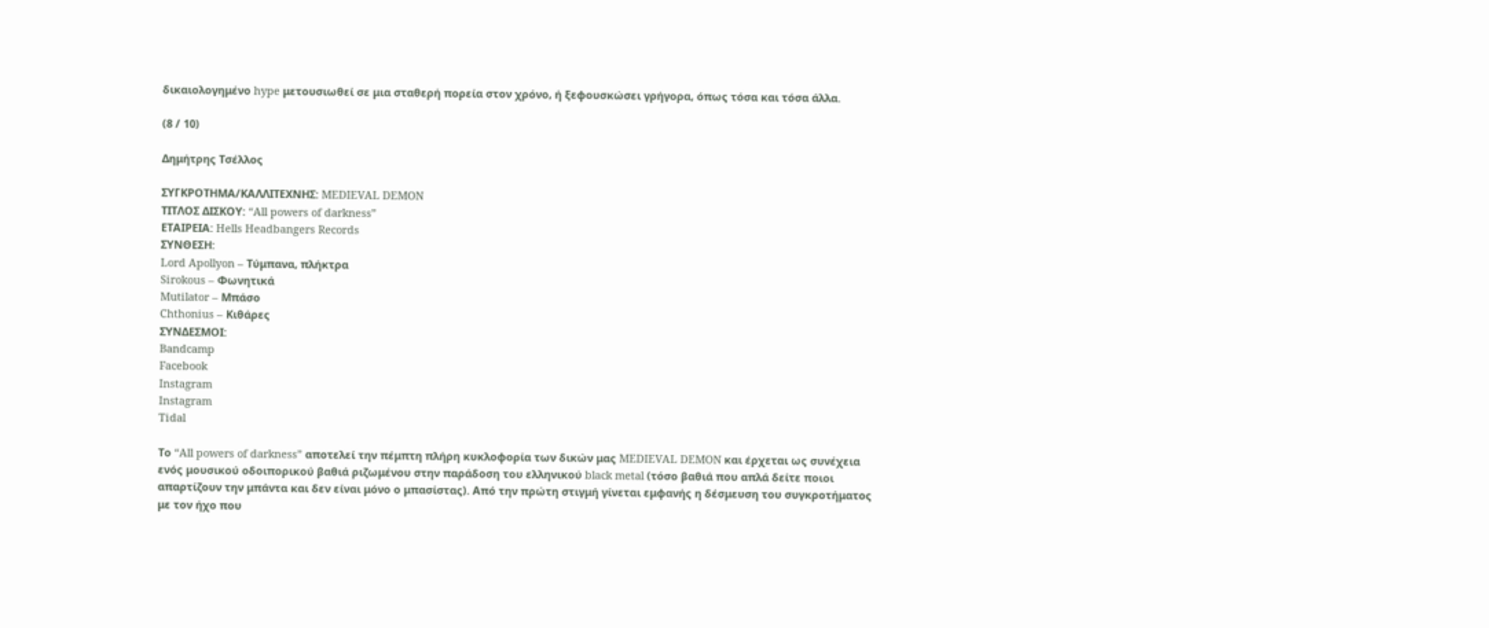δικαιολογημένο hype μετουσιωθεί σε μια σταθερή πορεία στον χρόνο, ή ξεφουσκώσει γρήγορα, όπως τόσα και τόσα άλλα.

(8 / 10)

Δημήτρης Τσέλλος

ΣΥΓΚΡΟΤΗΜΑ/ΚΑΛΛΙΤΕΧΝΗΣ: MEDIEVAL DEMON
ΤΙΤΛΟΣ ΔΙΣΚΟΥ: “All powers of darkness”
ΕΤΑΙΡΕΙΑ: Hells Headbangers Records
ΣΥΝΘΕΣΗ:
Lord Apollyon – Τύμπανα, πλήκτρα
Sirokous – Φωνητικά
Mutilator – Μπάσο
Chthonius – Κιθάρες
ΣΥΝΔΕΣΜΟΙ:
Bandcamp
Facebook
Instagram
Instagram
Tidal

Το “All powers of darkness” αποτελεί την πέμπτη πλήρη κυκλοφορία των δικών μας MEDIEVAL DEMON και έρχεται ως συνέχεια ενός μουσικού οδοιπορικού βαθιά ριζωμένου στην παράδοση του ελληνικού black metal (τόσο βαθιά που απλά δείτε ποιοι απαρτίζουν την μπάντα και δεν είναι μόνο ο μπασίστας). Από την πρώτη στιγμή γίνεται εμφανής η δέσμευση του συγκροτήματος με τον ήχο που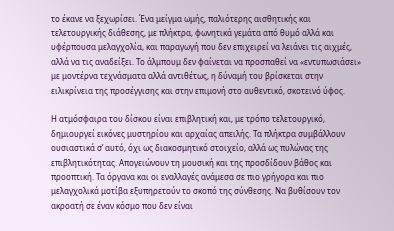το έκανε να ξεχωρίσει. Ένα μείγμα ωμής, παλιότερης αισθητικής και τελετουργικής διάθεσης, με πλήκτρα, φωνητικά γεμάτα από θυμό αλλά και υφέρπουσα μελαγχολία, και παραγωγή που δεν επιχειρεί να λειάνει τις αιχμές, αλλά να τις αναδείξει. Το άλμπουμ δεν φαίνεται να προσπαθεί να «εντυπωσιάσει» με μοντέρνα τεχνάσματα αλλά αντιθέτως, η δύναμή του βρίσκεται στην ειλικρίνεια της προσέγγισης και στην επιμονή στο αυθεντικό, σκοτεινό ύφος.

Η ατμόσφαιρα του δίσκου είναι επιβλητική και, με τρόπο τελετουργικό, δημιουργεί εικόνες μυστηρίου και αρχαίας απειλής. Τα πλήκτρα συμβάλλουν ουσιαστικά σ’ αυτό, όχι ως διακοσμητικό στοιχείο, αλλά ως πυλώνας της επιβλητικότητας. Απογειώνουν τη μουσική και της προσδίδουν βάθος και προοπτική. Τα όργανα και οι εναλλαγές ανάμεσα σε πιο γρήγορα και πιο μελαγχολικά μοτίβα εξυπηρετούν το σκοπό της σύνθεσης. Να βυθίσουν τον ακροατή σε έναν κόσμο που δεν είναι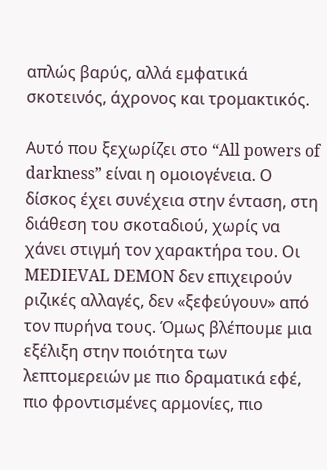απλώς βαρύς, αλλά εμφατικά σκοτεινός, άχρονος και τρομακτικός.

Αυτό που ξεχωρίζει στο “All powers of darkness” είναι η ομοιογένεια. Ο δίσκος έχει συνέχεια στην ένταση, στη διάθεση του σκοταδιού, χωρίς να χάνει στιγμή τον χαρακτήρα του. Οι MEDIEVAL DEMON δεν επιχειρούν ριζικές αλλαγές, δεν «ξεφεύγουν» από τον πυρήνα τους. Όμως βλέπουμε μια εξέλιξη στην ποιότητα των λεπτομερειών με πιο δραματικά εφέ, πιο φροντισμένες αρμονίες, πιο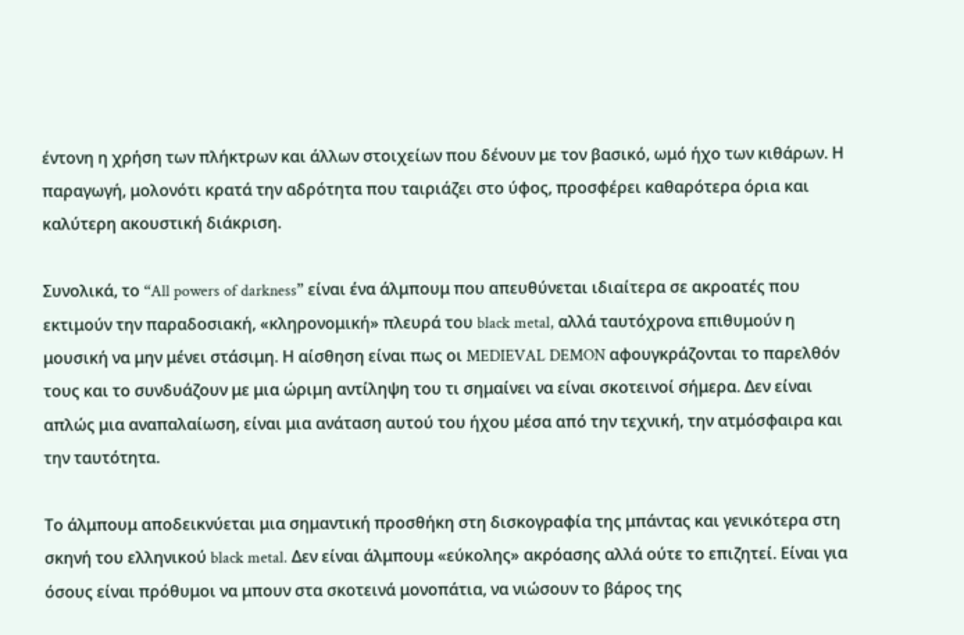έντονη η χρήση των πλήκτρων και άλλων στοιχείων που δένουν με τον βασικό, ωμό ήχο των κιθάρων. Η παραγωγή, μολονότι κρατά την αδρότητα που ταιριάζει στο ύφος, προσφέρει καθαρότερα όρια και καλύτερη ακουστική διάκριση.

Συνολικά, το “All powers of darkness” είναι ένα άλμπουμ που απευθύνεται ιδιαίτερα σε ακροατές που εκτιμούν την παραδοσιακή, «κληρονομική» πλευρά του black metal, αλλά ταυτόχρονα επιθυμούν η μουσική να μην μένει στάσιμη. Η αίσθηση είναι πως οι MEDIEVAL DEMON αφουγκράζονται το παρελθόν τους και το συνδυάζουν με μια ώριμη αντίληψη του τι σημαίνει να είναι σκοτεινοί σήμερα. Δεν είναι απλώς μια αναπαλαίωση, είναι μια ανάταση αυτού του ήχου μέσα από την τεχνική, την ατμόσφαιρα και την ταυτότητα.

Το άλμπουμ αποδεικνύεται μια σημαντική προσθήκη στη δισκογραφία της μπάντας και γενικότερα στη σκηνή του ελληνικού black metal. Δεν είναι άλμπουμ «εύκολης» ακρόασης αλλά ούτε το επιζητεί. Είναι για όσους είναι πρόθυμοι να μπουν στα σκοτεινά μονοπάτια, να νιώσουν το βάρος της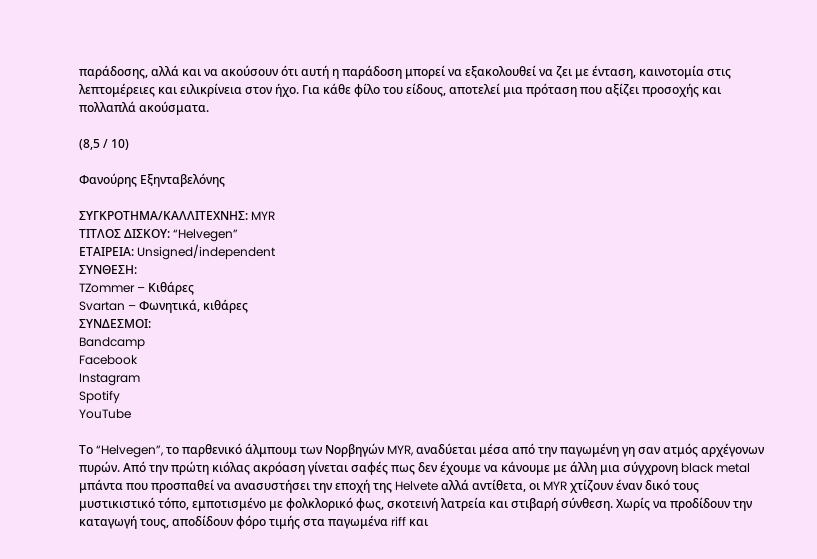παράδοσης, αλλά και να ακούσουν ότι αυτή η παράδοση μπορεί να εξακολουθεί να ζει με ένταση, καινοτομία στις λεπτομέρειες και ειλικρίνεια στον ήχο. Για κάθε φίλο του είδους, αποτελεί μια πρόταση που αξίζει προσοχής και πολλαπλά ακούσματα.

(8,5 / 10)

Φανούρης Εξηνταβελόνης

ΣΥΓΚΡΟΤΗΜΑ/ΚΑΛΛΙΤΕΧΝΗΣ: MYR
ΤΙΤΛΟΣ ΔΙΣΚΟΥ: “Helvegen”
ΕΤΑΙΡΕΙΑ: Unsigned/independent
ΣΥΝΘΕΣΗ:
TZommer – Κιθάρες
Svartan – Φωνητικά, κιθάρες
ΣΥΝΔΕΣΜΟΙ:
Bandcamp
Facebook
Instagram
Spotify
YouTube

Το “Helvegen”, το παρθενικό άλμπουμ των Νορβηγών MYR, αναδύεται μέσα από την παγωμένη γη σαν ατμός αρχέγονων πυρών. Από την πρώτη κιόλας ακρόαση γίνεται σαφές πως δεν έχουμε να κάνουμε με άλλη μια σύγχρονη black metal μπάντα που προσπαθεί να ανασυστήσει την εποχή της Helvete αλλά αντίθετα, οι MYR χτίζουν έναν δικό τους μυστικιστικό τόπο, εμποτισμένο με φολκλορικό φως, σκοτεινή λατρεία και στιβαρή σύνθεση. Χωρίς να προδίδουν την καταγωγή τους, αποδίδουν φόρο τιμής στα παγωμένα riff και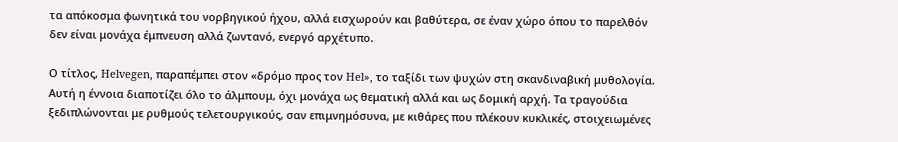τα απόκοσμα φωνητικά του νορβηγικού ήχου, αλλά εισχωρούν και βαθύτερα, σε έναν χώρο όπου το παρελθόν δεν είναι μονάχα έμπνευση αλλά ζωντανό, ενεργό αρχέτυπο.

Ο τίτλος, Helvegen, παραπέμπει στον «δρόμο προς τον Hel», το ταξίδι των ψυχών στη σκανδιναβική μυθολογία. Αυτή η έννοια διαποτίζει όλο το άλμπουμ, όχι μονάχα ως θεματική αλλά και ως δομική αρχή. Τα τραγούδια ξεδιπλώνονται με ρυθμούς τελετουργικούς, σαν επιμνημόσυνα, με κιθάρες που πλέκουν κυκλικές, στοιχειωμένες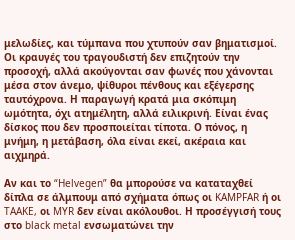μελωδίες, και τύμπανα που χτυπούν σαν βηματισμοί. Οι κραυγές του τραγουδιστή δεν επιζητούν την προσοχή, αλλά ακούγονται σαν φωνές που χάνονται μέσα στον άνεμο, ψίθυροι πένθους και εξέγερσης ταυτόχρονα. Η παραγωγή κρατά μια σκόπιμη ωμότητα, όχι ατημέλητη, αλλά ειλικρινή. Είναι ένας δίσκος που δεν προσποιείται τίποτα. Ο πόνος, η μνήμη, η μετάβαση, όλα είναι εκεί, ακέραια και αιχμηρά.

Αν και το “Helvegen” θα μπορούσε να καταταχθεί δίπλα σε άλμπουμ από σχήματα όπως οι KAMPFAR ή οι TAAKE, οι MYR δεν είναι ακόλουθοι. Η προσέγγισή τους στο black metal ενσωματώνει την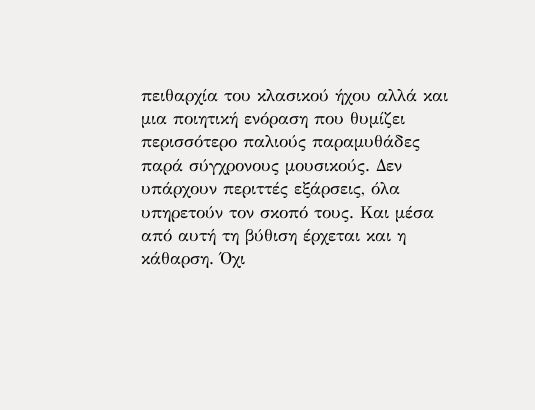πειθαρχία του κλασικού ήχου αλλά και μια ποιητική ενόραση που θυμίζει περισσότερο παλιούς παραμυθάδες παρά σύγχρονους μουσικούς. Δεν υπάρχουν περιττές εξάρσεις, όλα υπηρετούν τον σκοπό τους. Και μέσα από αυτή τη βύθιση έρχεται και η κάθαρση. Όχι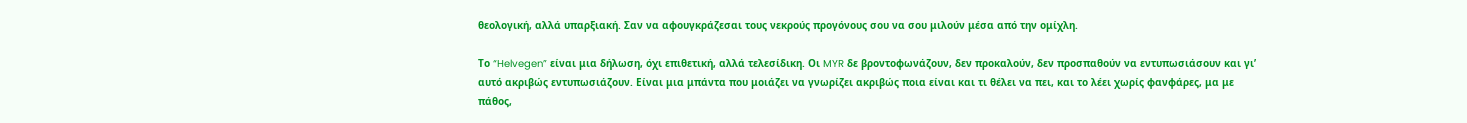θεολογική, αλλά υπαρξιακή. Σαν να αφουγκράζεσαι τους νεκρούς προγόνους σου να σου μιλούν μέσα από την ομίχλη.

Το “Helvegen” είναι μια δήλωση, όχι επιθετική, αλλά τελεσίδικη. Οι MYR δε βροντοφωνάζουν, δεν προκαλούν, δεν προσπαθούν να εντυπωσιάσουν και γι’ αυτό ακριβώς εντυπωσιάζουν. Είναι μια μπάντα που μοιάζει να γνωρίζει ακριβώς ποια είναι και τι θέλει να πει, και το λέει χωρίς φανφάρες, μα με πάθος,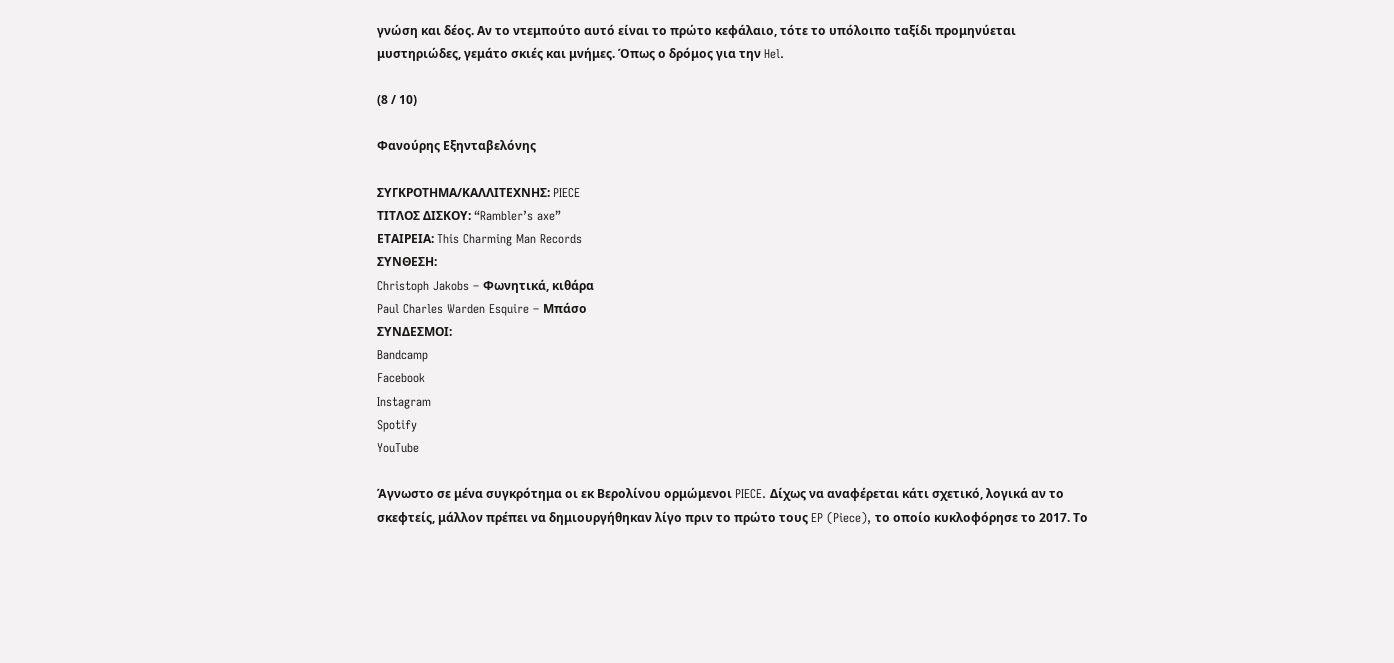γνώση και δέος. Αν το ντεμπούτο αυτό είναι το πρώτο κεφάλαιο, τότε το υπόλοιπο ταξίδι προμηνύεται μυστηριώδες, γεμάτο σκιές και μνήμες. Όπως ο δρόμος για την Hel.

(8 / 10)

Φανούρης Εξηνταβελόνης

ΣΥΓΚΡΟΤΗΜΑ/ΚΑΛΛΙΤΕΧΝΗΣ: PIECE
ΤΙΤΛΟΣ ΔΙΣΚΟΥ: “Rambler’s axe”
ΕΤΑΙΡΕΙΑ: This Charming Man Records
ΣΥΝΘΕΣΗ:
Christoph Jakobs – Φωνητικά, κιθάρα
Paul Charles Warden Esquire – Μπάσο
ΣΥΝΔΕΣΜΟΙ:
Bandcamp
Facebook
Instagram
Spotify
YouTube

Άγνωστο σε μένα συγκρότημα οι εκ Βερολίνου ορμώμενοι PIECE. Δίχως να αναφέρεται κάτι σχετικό, λογικά αν το σκεφτείς, μάλλον πρέπει να δημιουργήθηκαν λίγο πριν το πρώτο τους EP (Piece), το οποίο κυκλοφόρησε το 2017. Το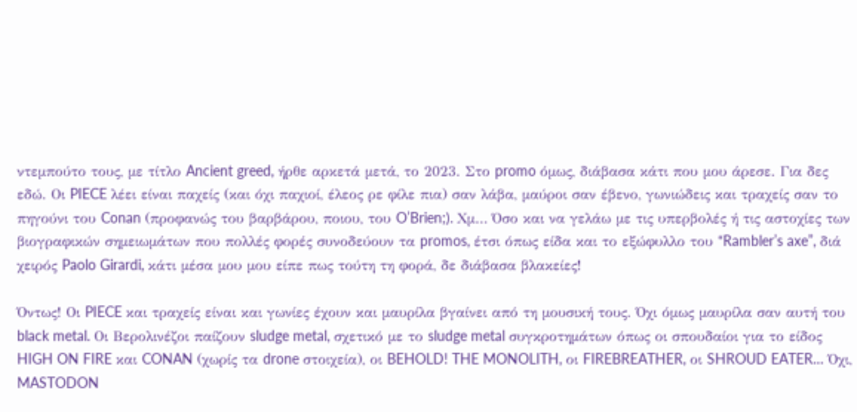ντεμπούτο τους, με τίτλο Ancient greed, ήρθε αρκετά μετά, το 2023. Στο promo όμως, διάβασα κάτι που μου άρεσε. Για δες εδώ. Οι PIECE λέει είναι παχείς (και όχι παχιοί, έλεος ρε φίλε πια) σαν λάβα, μαύροι σαν έβενο, γωνιώδεις και τραχείς σαν το πηγούνι του Conan (προφανώς του βαρβάρου, ποιου, του O’Brien;). Χμ… Όσο και να γελάω με τις υπερβολές ή τις αστοχίες των βιογραφικών σημειωμάτων που πολλές φορές συνοδεύουν τα promos, έτσι όπως είδα και το εξώφυλλο του “Rambler’s axe”, διά χειρός Paolo Girardi, κάτι μέσα μου μου είπε πως τούτη τη φορά, δε διάβασα βλακείες!

Όντως! Οι PIECE και τραχείς είναι και γωνίες έχουν και μαυρίλα βγαίνει από τη μουσική τους. Όχι όμως μαυρίλα σαν αυτή του black metal. Οι Βερολινέζοι παίζουν sludge metal, σχετικό με το sludge metal συγκροτημάτων όπως οι σπουδαίοι για το είδος HIGH ON FIRE και CONAN (χωρίς τα drone στοιχεία), οι BEHOLD! THE MONOLITH, οι FIREBREATHER, οι SHROUD EATER… Όχι, MASTODON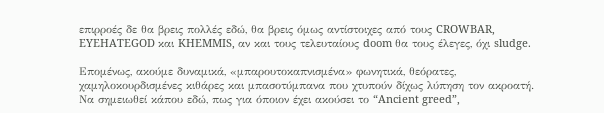επιρροές δε θα βρεις πολλές εδώ, θα βρεις όμως αντίστοιχες από τους CROWBAR, EYEHATEGOD και KHEMMIS, αν και τους τελευταίους doom θα τους έλεγες, όχι sludge.

Επομένως, ακούμε δυναμικά, «μπαρουτοκαπνισμένα» φωνητικά, θεόρατες, χαμηλοκουρδισμένες κιθάρες και μπασοτύμπανα που χτυπούν δίχως λύπηση τον ακροατή. Να σημειωθεί κάπου εδώ, πως για όποιον έχει ακούσει το “Ancient greed”,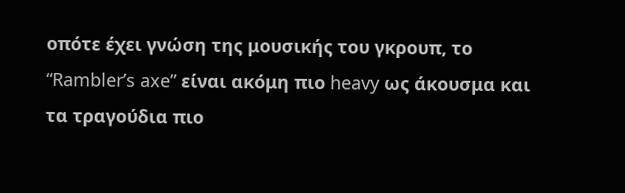οπότε έχει γνώση της μουσικής του γκρουπ, το “Rambler’s axe” είναι ακόμη πιο heavy ως άκουσμα και τα τραγούδια πιο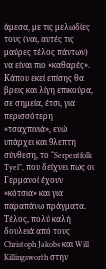άμεσα, με τις μελωδίες τους (ναι, αυτές τις μαύρες τέλος πάντων) να είναι πιο «καθαρές». Κάπου εκεί επίσης θα βρεις και λίγη επικούρα, σε σημεία, έτσι, για περισσότερη «τσαχπινιά», ενώ υπάρχει και 9λεπτη σύνθεση, το “Serpentfolk Tyel”, που δείχνει πως οι Γερμανοί έχουν «κότσια» και για παραπάνω πράγματα. Τέλος, πολύ καλή δουλειά από τους Christoph Jakobs και Will Killingsworth στην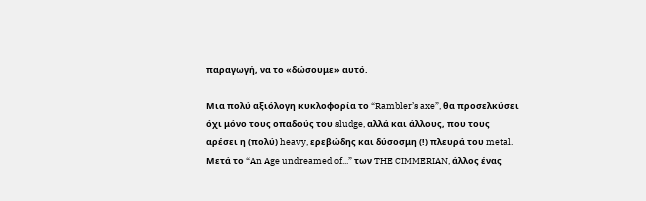παραγωγή, να το «δώσουμε» αυτό.

Μια πολύ αξιόλογη κυκλοφορία το “Rambler’s axe”, θα προσελκύσει όχι μόνο τους οπαδούς του sludge, αλλά και άλλους, που τους αρέσει η (πολύ) heavy, ερεβώδης και δύσοσμη (!) πλευρά του metal. Μετά το “An Age undreamed of...” των THE CIMMERIAN, άλλος ένας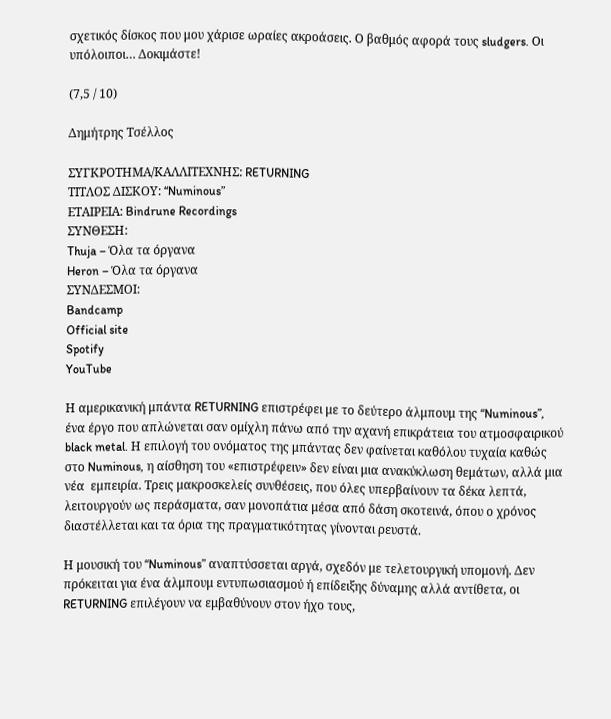σχετικός δίσκος που μου χάρισε ωραίες ακροάσεις. Ο βαθμός αφορά τους sludgers. Οι υπόλοιποι… Δοκιμάστε!

(7,5 / 10)

Δημήτρης Τσέλλος

ΣΥΓΚΡΟΤΗΜΑ/ΚΑΛΛΙΤΕΧΝΗΣ: RETURNING
ΤΙΤΛΟΣ ΔΙΣΚΟΥ: “Numinous”
ΕΤΑΙΡΕΙΑ: Bindrune Recordings
ΣΥΝΘΕΣΗ:
Thuja – Όλα τα όργανα
Heron – Όλα τα όργανα
ΣΥΝΔΕΣΜΟΙ:
Bandcamp
Official site
Spotify
YouTube

Η αμερικανική μπάντα RETURNING επιστρέφει με το δεύτερο άλμπουμ της “Numinous”, ένα έργο που απλώνεται σαν ομίχλη πάνω από την αχανή επικράτεια του ατμοσφαιρικού black metal. Η επιλογή του ονόματος της μπάντας δεν φαίνεται καθόλου τυχαία καθώς στο Numinous, η αίσθηση του «επιστρέφειν» δεν είναι μια ανακύκλωση θεμάτων, αλλά μια νέα  εμπειρία. Τρεις μακροσκελείς συνθέσεις, που όλες υπερβαίνουν τα δέκα λεπτά, λειτουργούν ως περάσματα, σαν μονοπάτια μέσα από δάση σκοτεινά, όπου ο χρόνος διαστέλλεται και τα όρια της πραγματικότητας γίνονται ρευστά.

Η μουσική του “Numinous” αναπτύσσεται αργά, σχεδόν με τελετουργική υπομονή. Δεν πρόκειται για ένα άλμπουμ εντυπωσιασμού ή επίδειξης δύναμης αλλά αντίθετα, οι RETURNING επιλέγουν να εμβαθύνουν στον ήχο τους,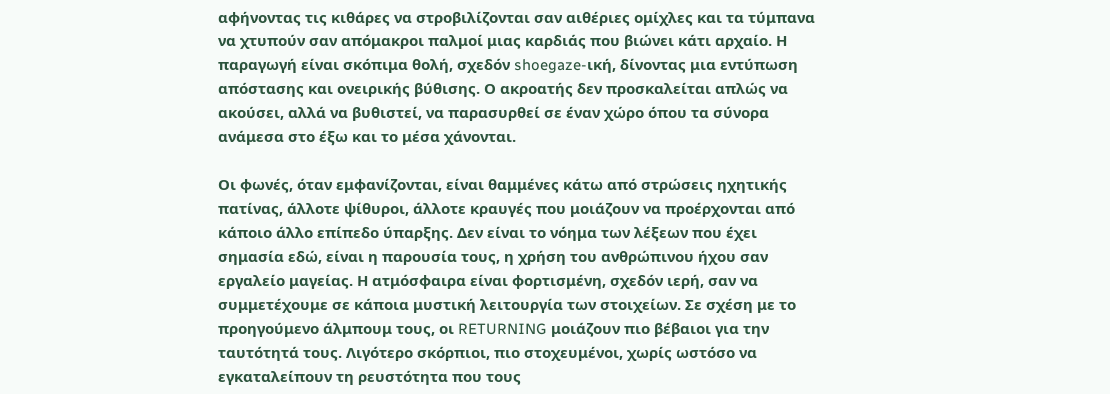αφήνοντας τις κιθάρες να στροβιλίζονται σαν αιθέριες ομίχλες και τα τύμπανα να χτυπούν σαν απόμακροι παλμοί μιας καρδιάς που βιώνει κάτι αρχαίο. Η παραγωγή είναι σκόπιμα θολή, σχεδόν shoegaze-ική, δίνοντας μια εντύπωση απόστασης και ονειρικής βύθισης. Ο ακροατής δεν προσκαλείται απλώς να ακούσει, αλλά να βυθιστεί, να παρασυρθεί σε έναν χώρο όπου τα σύνορα ανάμεσα στο έξω και το μέσα χάνονται.

Οι φωνές, όταν εμφανίζονται, είναι θαμμένες κάτω από στρώσεις ηχητικής πατίνας, άλλοτε ψίθυροι, άλλοτε κραυγές που μοιάζουν να προέρχονται από κάποιο άλλο επίπεδο ύπαρξης. Δεν είναι το νόημα των λέξεων που έχει σημασία εδώ, είναι η παρουσία τους, η χρήση του ανθρώπινου ήχου σαν εργαλείο μαγείας. Η ατμόσφαιρα είναι φορτισμένη, σχεδόν ιερή, σαν να συμμετέχουμε σε κάποια μυστική λειτουργία των στοιχείων. Σε σχέση με το προηγούμενο άλμπουμ τους, οι RETURNING μοιάζουν πιο βέβαιοι για την ταυτότητά τους. Λιγότερο σκόρπιοι, πιο στοχευμένοι, χωρίς ωστόσο να εγκαταλείπουν τη ρευστότητα που τους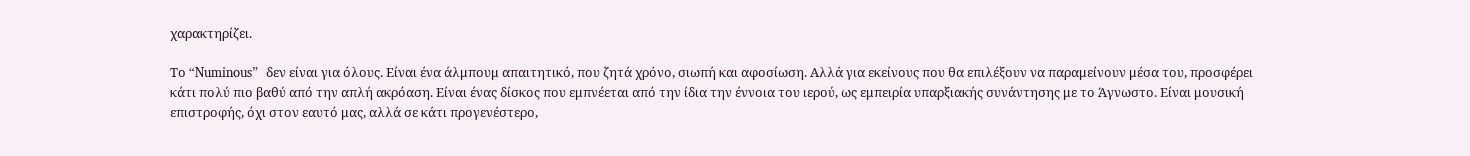χαρακτηρίζει.

Το “Numinous”  δεν είναι για όλους. Είναι ένα άλμπουμ απαιτητικό, που ζητά χρόνο, σιωπή και αφοσίωση. Αλλά για εκείνους που θα επιλέξουν να παραμείνουν μέσα του, προσφέρει κάτι πολύ πιο βαθύ από την απλή ακρόαση. Είναι ένας δίσκος που εμπνέεται από την ίδια την έννοια του ιερού, ως εμπειρία υπαρξιακής συνάντησης με το Άγνωστο. Είναι μουσική επιστροφής, όχι στον εαυτό μας, αλλά σε κάτι προγενέστερο,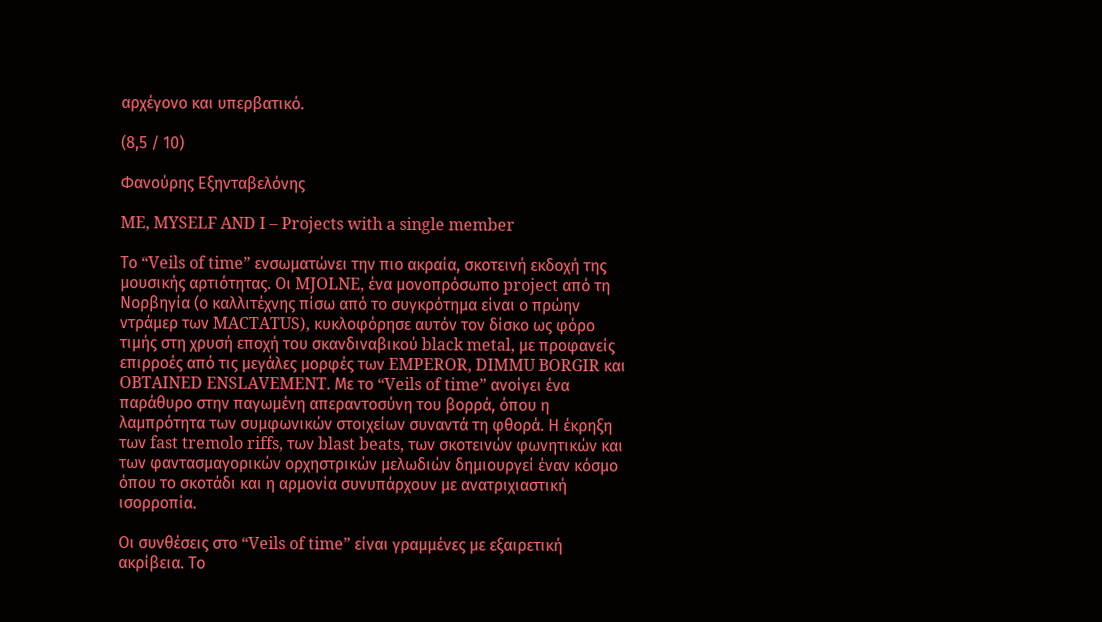αρχέγονο και υπερβατικό.

(8,5 / 10)

Φανούρης Εξηνταβελόνης

ME, MYSELF AND I – Projects with a single member

Το “Veils of time” ενσωματώνει την πιο ακραία, σκοτεινή εκδοχή της μουσικής αρτιότητας. Οι MJOLNE, ένα μονοπρόσωπο project από τη Νορβηγία (ο καλλιτέχνης πίσω από το συγκρότημα είναι ο πρώην ντράμερ των MACTATUS), κυκλοφόρησε αυτόν τον δίσκο ως φόρο τιμής στη χρυσή εποχή του σκανδιναβικού black metal, με προφανείς επιρροές από τις μεγάλες μορφές των EMPEROR, DIMMU BORGIR και OBTAINED ENSLAVEMENT. Με το “Veils of time” ανοίγει ένα παράθυρο στην παγωμένη απεραντοσύνη του βορρά, όπου η λαμπρότητα των συμφωνικών στοιχείων συναντά τη φθορά. Η έκρηξη των fast tremolo riffs, των blast beats, των σκοτεινών φωνητικών και των φαντασμαγορικών ορχηστρικών μελωδιών δημιουργεί έναν κόσμο όπου το σκοτάδι και η αρμονία συνυπάρχουν με ανατριχιαστική ισορροπία.

Οι συνθέσεις στο “Veils of time” είναι γραμμένες με εξαιρετική ακρίβεια. Το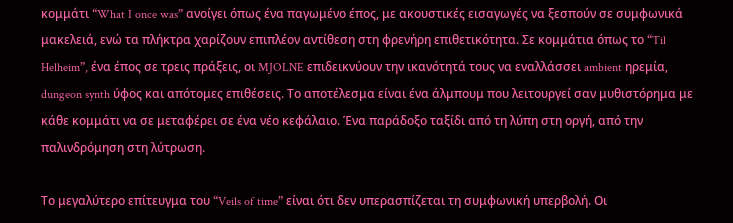κομμάτι “What I once was” ανοίγει όπως ένα παγωμένο έπος, με ακουστικές εισαγωγές να ξεσπούν σε συμφωνικά μακελειά, ενώ τα πλήκτρα χαρίζουν επιπλέον αντίθεση στη φρενήρη επιθετικότητα. Σε κομμάτια όπως το “Til Helheim”, ένα έπος σε τρεις πράξεις, οι MJOLNE επιδεικνύουν την ικανότητά τους να εναλλάσσει ambient ηρεμία, dungeon synth ύφος και απότομες επιθέσεις. Το αποτέλεσμα είναι ένα άλμπουμ που λειτουργεί σαν μυθιστόρημα με κάθε κομμάτι να σε μεταφέρει σε ένα νέο κεφάλαιο. Ένα παράδοξο ταξίδι από τη λύπη στη οργή, από την παλινδρόμηση στη λύτρωση.

Το μεγαλύτερο επίτευγμα του “Veils of time” είναι ότι δεν υπερασπίζεται τη συμφωνική υπερβολή. Οι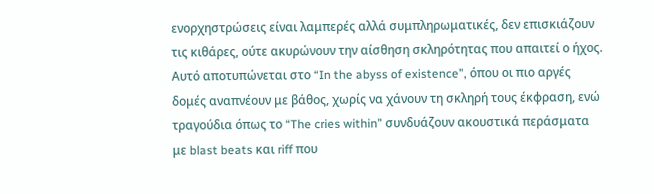ενορχηστρώσεις είναι λαμπερές αλλά συμπληρωματικές, δεν επισκιάζουν τις κιθάρες, ούτε ακυρώνουν την αίσθηση σκληρότητας που απαιτεί ο ήχος. Αυτό αποτυπώνεται στο “In the abyss of existence”, όπου οι πιο αργές δομές αναπνέουν με βάθος, χωρίς να χάνουν τη σκληρή τους έκφραση, ενώ τραγούδια όπως το “The cries within” συνδυάζουν ακουστικά περάσματα με blast beats και riff που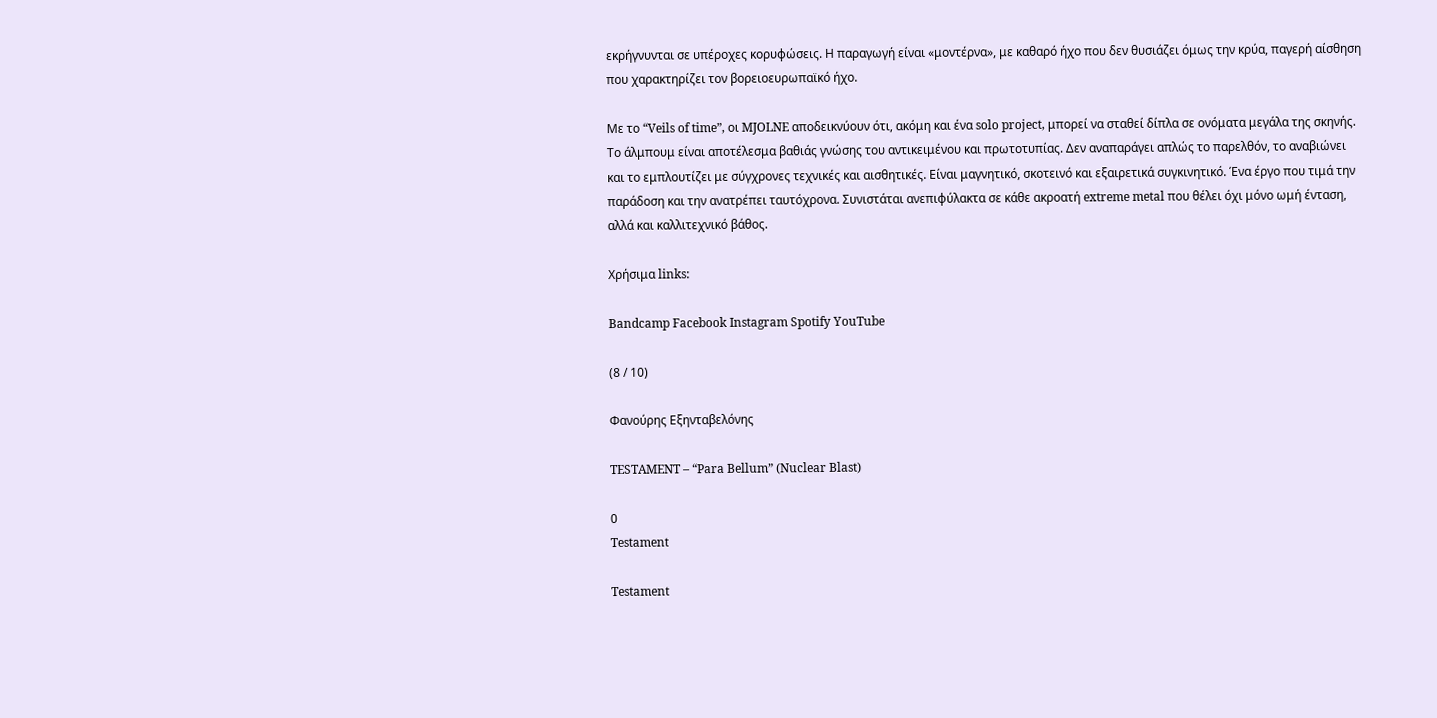εκρήγνυνται σε υπέροχες κορυφώσεις. Η παραγωγή είναι «μοντέρνα», με καθαρό ήχο που δεν θυσιάζει όμως την κρύα, παγερή αίσθηση που χαρακτηρίζει τον βορειοευρωπαϊκό ήχο.

Με το “Veils of time”, οι MJOLNE αποδεικνύουν ότι, ακόμη και ένα solo project, μπορεί να σταθεί δίπλα σε ονόματα μεγάλα της σκηνής. Το άλμπουμ είναι αποτέλεσμα βαθιάς γνώσης του αντικειμένου και πρωτοτυπίας. Δεν αναπαράγει απλώς το παρελθόν, το αναβιώνει και το εμπλουτίζει με σύγχρονες τεχνικές και αισθητικές. Είναι μαγνητικό, σκοτεινό και εξαιρετικά συγκινητικό. Ένα έργο που τιμά την παράδοση και την ανατρέπει ταυτόχρονα. Συνιστάται ανεπιφύλακτα σε κάθε ακροατή extreme metal που θέλει όχι μόνο ωμή ένταση, αλλά και καλλιτεχνικό βάθος.

Χρήσιμα links:

Bandcamp Facebook Instagram Spotify YouTube

(8 / 10)

Φανούρης Εξηνταβελόνης

TESTAMENT – “Para Bellum” (Nuclear Blast)

0
Testament

Testament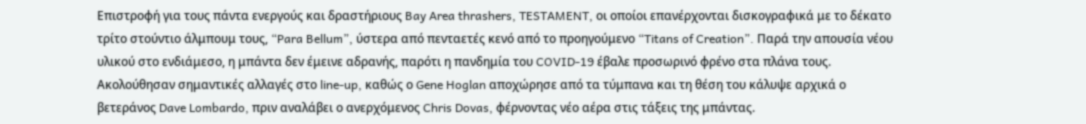Επιστροφή για τους πάντα ενεργούς και δραστήριους Bay Area thrashers, TESTAMENT, οι οποίοι επανέρχονται δισκογραφικά με το δέκατο τρίτο στούντιο άλμπουμ τους, “Para Bellum”, ύστερα από πενταετές κενό από το προηγούμενο “Titans of Creation”. Παρά την απουσία νέου υλικού στο ενδιάμεσο, η μπάντα δεν έμεινε αδρανής, παρότι η πανδημία του COVID-19 έβαλε προσωρινό φρένο στα πλάνα τους. Ακολούθησαν σημαντικές αλλαγές στο line-up, καθώς ο Gene Hoglan αποχώρησε από τα τύμπανα και τη θέση του κάλυψε αρχικά ο βετεράνος Dave Lombardo, πριν αναλάβει ο ανερχόμενος Chris Dovas, φέρνοντας νέο αέρα στις τάξεις της μπάντας.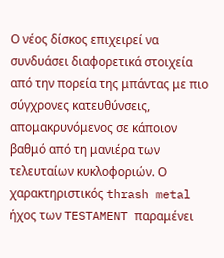Ο νέος δίσκος επιχειρεί να συνδυάσει διαφορετικά στοιχεία από την πορεία της μπάντας με πιο σύγχρονες κατευθύνσεις, απομακρυνόμενος σε κάποιον βαθμό από τη μανιέρα των τελευταίων κυκλοφοριών. Ο χαρακτηριστικός thrash metal ήχος των TESTAMENT παραμένει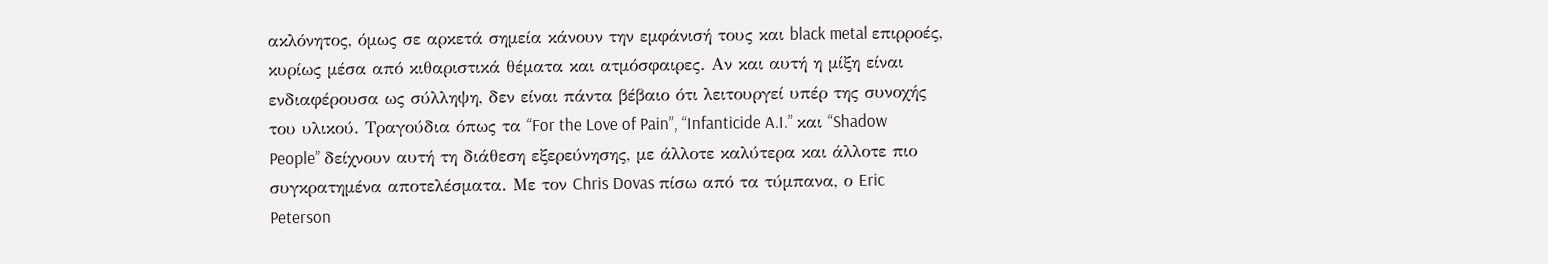ακλόνητος, όμως σε αρκετά σημεία κάνουν την εμφάνισή τους και black metal επιρροές, κυρίως μέσα από κιθαριστικά θέματα και ατμόσφαιρες. Αν και αυτή η μίξη είναι ενδιαφέρουσα ως σύλληψη, δεν είναι πάντα βέβαιο ότι λειτουργεί υπέρ της συνοχής του υλικού. Τραγούδια όπως τα “For the Love of Pain”, “Infanticide A.I.” και “Shadow People” δείχνουν αυτή τη διάθεση εξερεύνησης, με άλλοτε καλύτερα και άλλοτε πιο συγκρατημένα αποτελέσματα. Με τον Chris Dovas πίσω από τα τύμπανα, ο Eric Peterson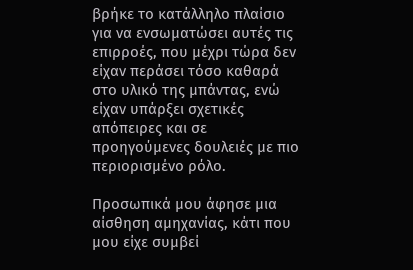βρήκε το κατάλληλο πλαίσιο για να ενσωματώσει αυτές τις επιρροές, που μέχρι τώρα δεν είχαν περάσει τόσο καθαρά στο υλικό της μπάντας, ενώ είχαν υπάρξει σχετικές απόπειρες και σε προηγούμενες δουλειές με πιο περιορισμένο ρόλο.

Προσωπικά μου άφησε μια αίσθηση αμηχανίας, κάτι που μου είχε συμβεί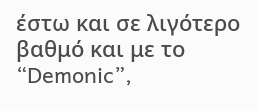έστω και σε λιγότερο βαθμό και με το “Demonic”,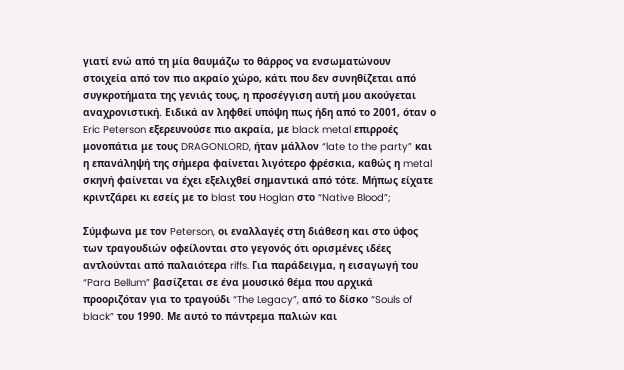γιατί ενώ από τη μία θαυμάζω το θάρρος να ενσωματώνουν στοιχεία από τον πιο ακραίο χώρο, κάτι που δεν συνηθίζεται από συγκροτήματα της γενιάς τους, η προσέγγιση αυτή μου ακούγεται αναχρονιστική. Eιδικά αν ληφθεί υπόψη πως ήδη από το 2001, όταν ο Eric Peterson εξερευνούσε πιο ακραία, με black metal επιρροές μονοπάτια με τους DRAGONLORD, ήταν μάλλον “late to the party” και η επανάληψή της σήμερα φαίνεται λιγότερο φρέσκια, καθώς η metal σκηνή φαίνεται να έχει εξελιχθεί σημαντικά από τότε. Μήπως είχατε κριντζάρει κι εσείς με το blast του Hoglan στο “Native Blood”;

Σύμφωνα με τον Peterson, οι εναλλαγές στη διάθεση και στο ύφος των τραγουδιών οφείλονται στο γεγονός ότι ορισμένες ιδέες αντλούνται από παλαιότερα riffs. Για παράδειγμα, η εισαγωγή του “Para Bellum” βασίζεται σε ένα μουσικό θέμα που αρχικά προοριζόταν για το τραγούδι “The Legacy”, από το δίσκο “Souls of black” του 1990. Με αυτό το πάντρεμα παλιών και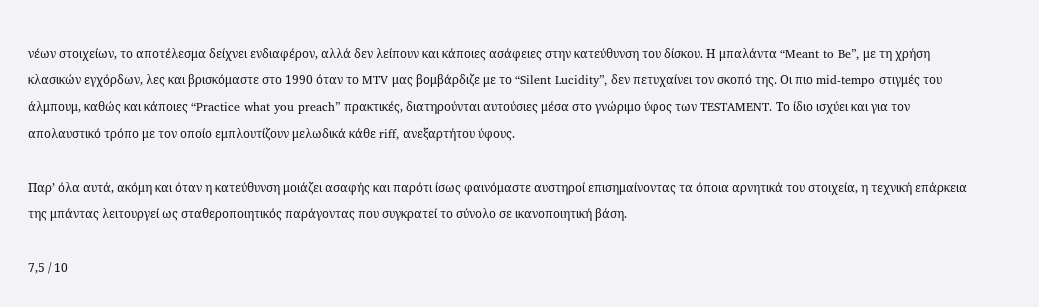νέων στοιχείων, το αποτέλεσμα δείχνει ενδιαφέρον, αλλά δεν λείπουν και κάποιες ασάφειες στην κατεύθυνση του δίσκου. Η μπαλάντα “Meant to Be”, με τη χρήση κλασικών εγχόρδων, λες και βρισκόμαστε στο 1990 όταν το MTV μας βομβάρδιζε με το “Silent Lucidity”, δεν πετυχαίνει τον σκοπό της. Οι πιο mid-tempo στιγμές του άλμπουμ, καθώς και κάποιες “Practice what you preach” πρακτικές, διατηρούνται αυτούσιες μέσα στο γνώριμο ύφος των TESTAMENT. Το ίδιο ισχύει και για τον απολαυστικό τρόπο με τον οποίο εμπλουτίζουν μελωδικά κάθε riff, ανεξαρτήτου ύφους.

Παρ’ όλα αυτά, ακόμη και όταν η κατεύθυνση μοιάζει ασαφής και παρότι ίσως φαινόμαστε αυστηροί επισημαίνοντας τα όποια αρνητικά του στοιχεία, η τεχνική επάρκεια της μπάντας λειτουργεί ως σταθεροποιητικός παράγοντας που συγκρατεί το σύνολο σε ικανοποιητική βάση.

7,5 / 10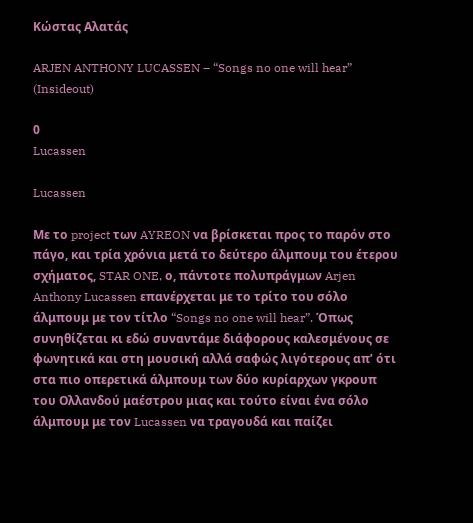Κώστας Αλατάς

ARJEN ANTHONY LUCASSEN – “Songs no one will hear” (Insideout)

0
Lucassen

Lucassen

Με το project των AYREON να βρίσκεται προς το παρόν στο πάγο, και τρία χρόνια μετά το δεύτερο άλμπουμ του έτερου σχήματος, STAR ONE, ο, πάντοτε πολυπράγμων Arjen Anthony Lucassen επανέρχεται με το τρίτο του σόλο άλμπουμ με τον τίτλο “Songs no one will hear”. Όπως συνηθίζεται κι εδώ συναντάμε διάφορους καλεσμένους σε φωνητικά και στη μουσική αλλά σαφώς λιγότερους απ’ ότι στα πιο οπερετικά άλμπουμ των δύο κυρίαρχων γκρουπ του Ολλανδού μαέστρου μιας και τούτο είναι ένα σόλο άλμπουμ με τον Lucassen να τραγουδά και παίζει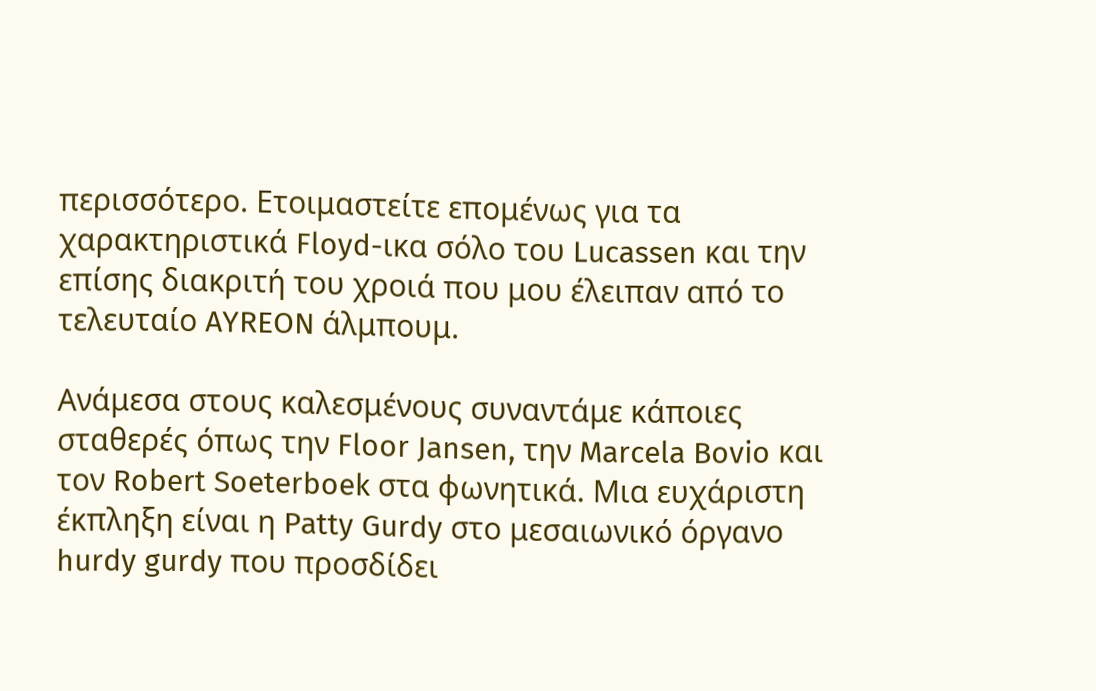περισσότερο. Ετοιμαστείτε επομένως για τα χαρακτηριστικά Floyd-ικα σόλο του Lucassen και την επίσης διακριτή του χροιά που μου έλειπαν από το τελευταίο AYREON άλμπουμ.

Ανάμεσα στους καλεσμένους συναντάμε κάποιες σταθερές όπως την Floor Jansen, την Marcela Bovio και τον Robert Soeterboek στα φωνητικά. Μια ευχάριστη έκπληξη είναι η Patty Gurdy στο μεσαιωνικό όργανο hurdy gurdy που προσδίδει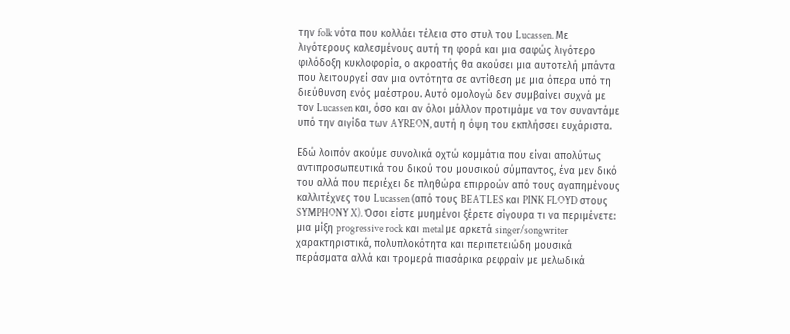την folk νότα που κολλάει τέλεια στο στυλ του Lucassen. Με λιγότερους καλεσμένους αυτή τη φορά και μια σαφώς λιγότερο φιλόδοξη κυκλοφορία, ο ακροατής θα ακούσει μια αυτοτελή μπάντα που λειτουργεί σαν μια οντότητα σε αντίθεση με μια όπερα υπό τη διεύθυνση ενός μαέστρου. Αυτό ομολογώ δεν συμβαίνει συχνά με τον Lucassen και, όσο και αν όλοι μάλλον προτιμάμε να τον συναντάμε υπό την αιγίδα των AYREON, αυτή η όψη του εκπλήσσει ευχάριστα.

Εδώ λοιπόν ακούμε συνολικά οχτώ κομμάτια που είναι απολύτως αντιπροσωπευτικά του δικού του μουσικού σύμπαντος, ένα μεν δικό του αλλά που περιέχει δε πληθώρα επιρροών από τους αγαπημένους καλλιτέχνες του Lucassen (από τους BEATLES και PINK FLOYD στους SYMPHONY X). Όσοι είστε μυημένοι ξέρετε σίγουρα τι να περιμένετε: μια μίξη progressive rock και metal με αρκετά singer/songwriter χαρακτηριστικά, πολυπλοκότητα και περιπετειώδη μουσικά περάσματα αλλά και τρομερά πιασάρικα ρεφραίν με μελωδικά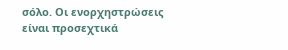σόλο. Οι ενορχηστρώσεις είναι προσεχτικά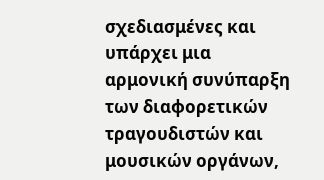σχεδιασμένες και υπάρχει μια αρμονική συνύπαρξη των διαφορετικών τραγουδιστών και μουσικών οργάνων,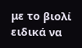με το βιολί ειδικά να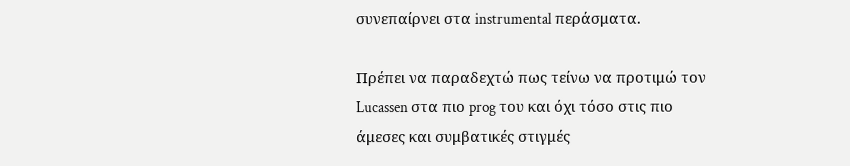συνεπαίρνει στα instrumental περάσματα.

Πρέπει να παραδεχτώ πως τείνω να προτιμώ τον Lucassen στα πιο prog του και όχι τόσο στις πιο άμεσες και συμβατικές στιγμές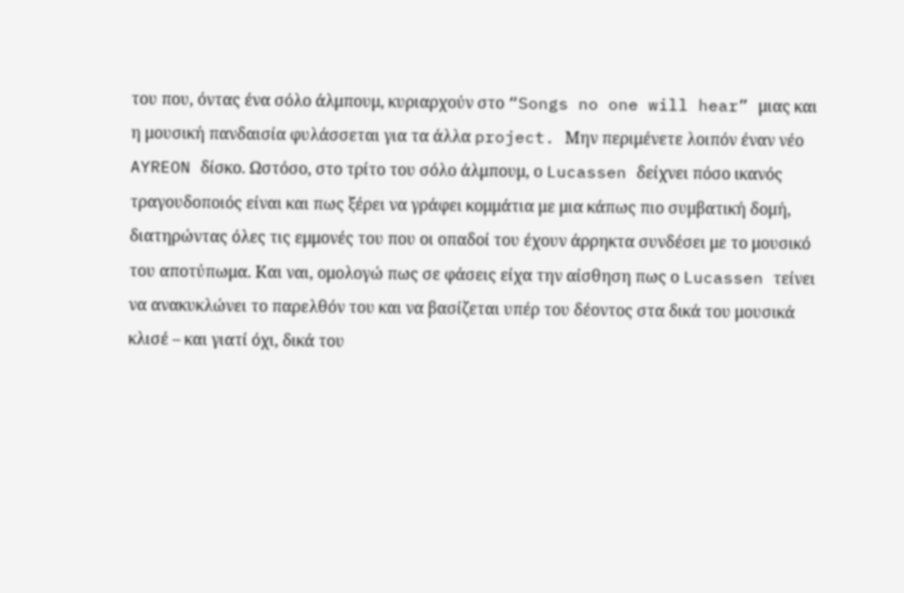του που, όντας ένα σόλο άλμπουμ, κυριαρχούν στο “Songs no one will hear” μιας και η μουσική πανδαισία φυλάσσεται για τα άλλα project. Μην περιμένετε λοιπόν έναν νέο AYREON δίσκο. Ωστόσο, στο τρίτο του σόλο άλμπουμ, ο Lucassen δείχνει πόσο ικανός τραγουδοποιός είναι και πως ξέρει να γράφει κομμάτια με μια κάπως πιο συμβατική δομή, διατηρώντας όλες τις εμμονές του που οι οπαδοί του έχουν άρρηκτα συνδέσει με το μουσικό του αποτύπωμα. Και ναι, ομολογώ πως σε φάσεις είχα την αίσθηση πως ο Lucassen τείνει να ανακυκλώνει το παρελθόν του και να βασίζεται υπέρ του δέοντος στα δικά του μουσικά κλισέ – και γιατί όχι, δικά του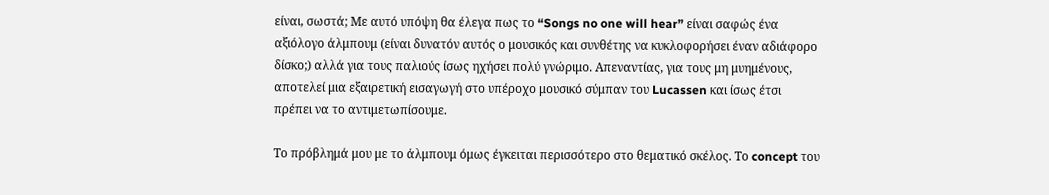είναι, σωστά; Με αυτό υπόψη θα έλεγα πως το “Songs no one will hear” είναι σαφώς ένα αξιόλογο άλμπουμ (είναι δυνατόν αυτός ο μουσικός και συνθέτης να κυκλοφορήσει έναν αδιάφορο δίσκο;) αλλά για τους παλιούς ίσως ηχήσει πολύ γνώριμο. Απεναντίας, για τους μη μυημένους, αποτελεί μια εξαιρετική εισαγωγή στο υπέροχο μουσικό σύμπαν του Lucassen και ίσως έτσι πρέπει να το αντιμετωπίσουμε.

Το πρόβλημά μου με το άλμπουμ όμως έγκειται περισσότερο στο θεματικό σκέλος. Το concept του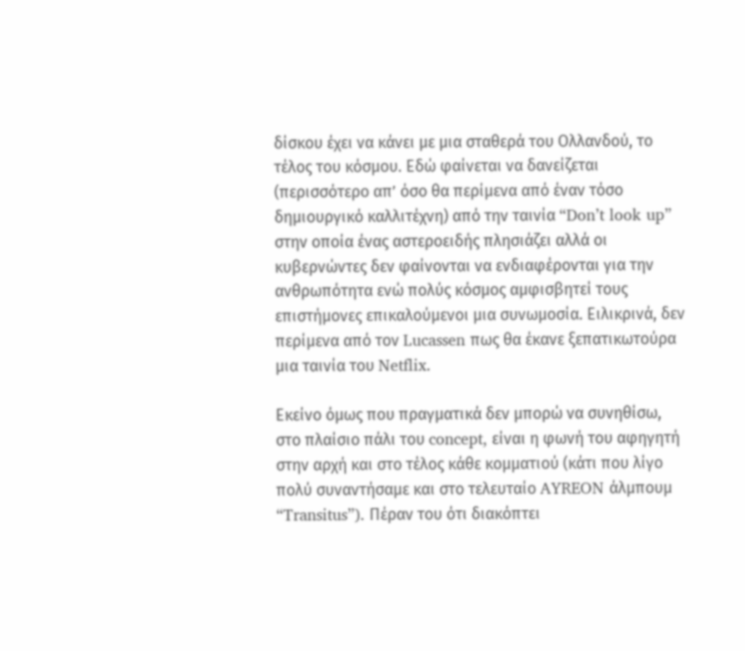δίσκου έχει να κάνει με μια σταθερά του Ολλανδού, το τέλος του κόσμου. Εδώ φαίνεται να δανείζεται (περισσότερο απ’ όσο θα περίμενα από έναν τόσο δημιουργικό καλλιτέχνη) από την ταινία “Don’t look up” στην οποία ένας αστεροειδής πλησιάζει αλλά οι κυβερνώντες δεν φαίνονται να ενδιαφέρονται για την ανθρωπότητα ενώ πολύς κόσμος αμφισβητεί τους επιστήμονες επικαλούμενοι μια συνωμοσία. Ειλικρινά, δεν περίμενα από τον Lucassen πως θα έκανε ξεπατικωτούρα μια ταινία του Netflix.

Εκείνο όμως που πραγματικά δεν μπορώ να συνηθίσω, στο πλαίσιο πάλι του concept, είναι η φωνή του αφηγητή στην αρχή και στο τέλος κάθε κομματιού (κάτι που λίγο πολύ συναντήσαμε και στο τελευταίο AYREON άλμπουμ “Transitus”). Πέραν του ότι διακόπτει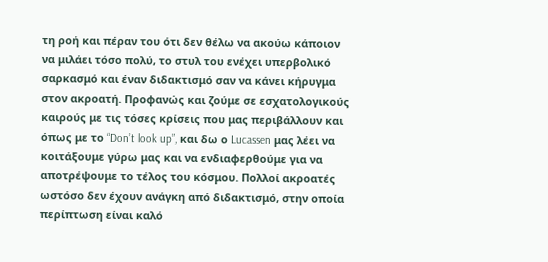τη ροή και πέραν του ότι δεν θέλω να ακούω κάποιον να μιλάει τόσο πολύ, το στυλ του ενέχει υπερβολικό σαρκασμό και έναν διδακτισμό σαν να κάνει κήρυγμα στον ακροατή. Προφανώς και ζούμε σε εσχατολογικούς καιρούς με τις τόσες κρίσεις που μας περιβάλλουν και όπως με το “Don’t look up”, και δω ο Lucassen μας λέει να κοιτάξουμε γύρω μας και να ενδιαφερθούμε για να αποτρέψουμε το τέλος του κόσμου. Πολλοί ακροατές ωστόσο δεν έχουν ανάγκη από διδακτισμό, στην οποία περίπτωση είναι καλό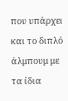που υπάρχει και το διπλό άλμπουμ με τα ίδια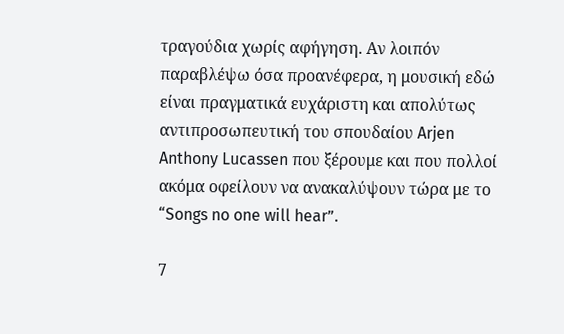τραγούδια χωρίς αφήγηση. Αν λοιπόν παραβλέψω όσα προανέφερα, η μουσική εδώ είναι πραγματικά ευχάριστη και απολύτως αντιπροσωπευτική του σπουδαίου Arjen Anthony Lucassen που ξέρουμε και που πολλοί ακόμα οφείλουν να ανακαλύψουν τώρα με το “Songs no one will hear”.

7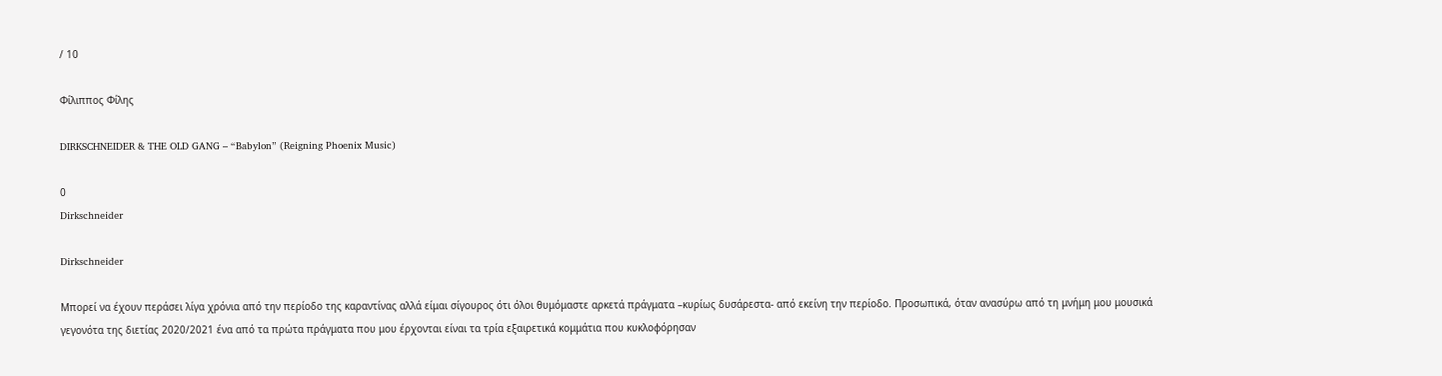/ 10

Φίλιππος Φίλης

DIRKSCHNEIDER & THE OLD GANG – “Babylon” (Reigning Phoenix Music)

0
Dirkschneider

Dirkschneider

Μπορεί να έχουν περάσει λίγα χρόνια από την περίοδο της καραντίνας αλλά είμαι σίγουρος ότι όλοι θυμόμαστε αρκετά πράγματα –κυρίως δυσάρεστα- από εκείνη την περίοδο. Προσωπικά, όταν ανασύρω από τη μνήμη μου μουσικά γεγονότα της διετίας 2020/2021 ένα από τα πρώτα πράγματα που μου έρχονται είναι τα τρία εξαιρετικά κομμάτια που κυκλοφόρησαν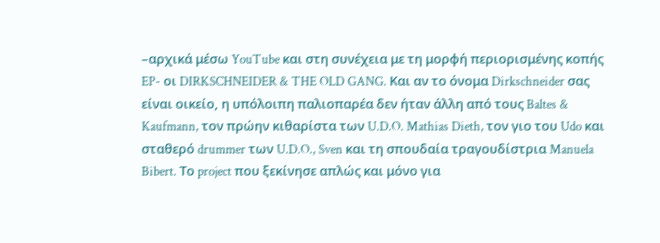–αρχικά μέσω YouTube και στη συνέχεια με τη μορφή περιορισμένης κοπής EP- οι DIRKSCHNEIDER & THE OLD GANG. Και αν το όνομα Dirkschneider σας είναι οικείο, η υπόλοιπη παλιοπαρέα δεν ήταν άλλη από τους Baltes & Kaufmann, τον πρώην κιθαρίστα των U.D.O. Mathias Dieth, τον γιο του Udo και σταθερό drummer των U.D.O., Sven και τη σπουδαία τραγουδίστρια Manuela Bibert. Το project που ξεκίνησε απλώς και μόνο για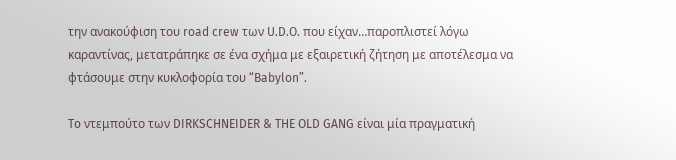την ανακούφιση του road crew των U.D.O. που είχαν…παροπλιστεί λόγω καραντίνας, μετατράπηκε σε ένα σχήμα με εξαιρετική ζήτηση με αποτέλεσμα να φτάσουμε στην κυκλοφορία του “Babylon”.

To ντεμπούτο των DIRKSCHNEIDER & THE OLD GANG είναι μία πραγματική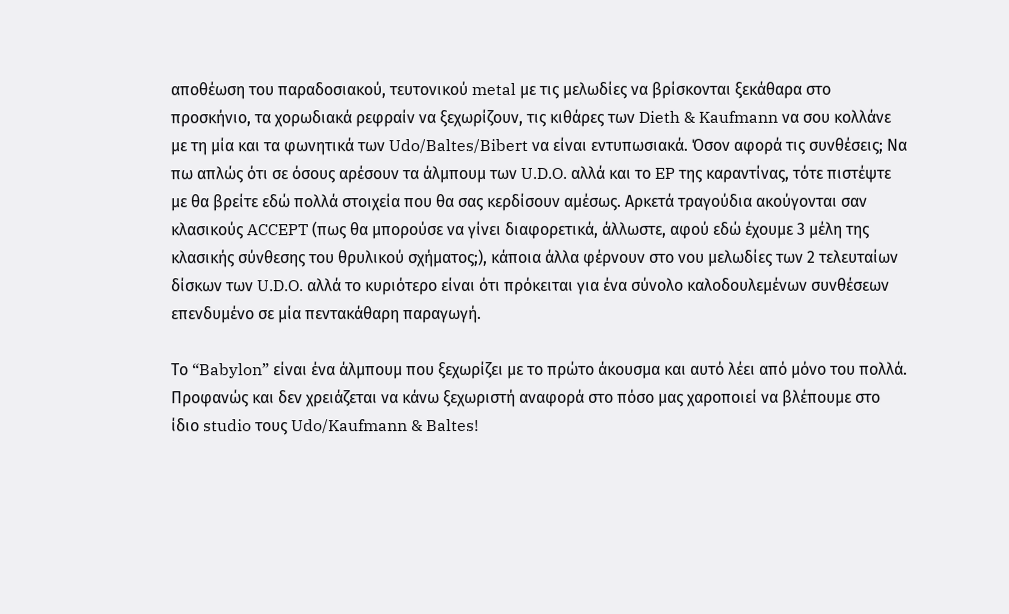αποθέωση του παραδοσιακού, τευτονικού metal με τις μελωδίες να βρίσκονται ξεκάθαρα στο προσκήνιο, τα χορωδιακά ρεφραίν να ξεχωρίζουν, τις κιθάρες των Dieth & Kaufmann να σου κολλάνε με τη μία και τα φωνητικά των Udo/Baltes/Bibert να είναι εντυπωσιακά. Όσον αφορά τις συνθέσεις; Να πω απλώς ότι σε όσους αρέσουν τα άλμπουμ των U.D.O. αλλά και το EP της καραντίνας, τότε πιστέψτε με θα βρείτε εδώ πολλά στοιχεία που θα σας κερδίσουν αμέσως. Αρκετά τραγούδια ακούγονται σαν κλασικούς ACCEPT (πως θα μπορούσε να γίνει διαφορετικά, άλλωστε, αφού εδώ έχουμε 3 μέλη της κλασικής σύνθεσης του θρυλικού σχήματος;), κάποια άλλα φέρνουν στο νου μελωδίες των 2 τελευταίων δίσκων των U.D.O. αλλά το κυριότερο είναι ότι πρόκειται για ένα σύνολο καλοδουλεμένων συνθέσεων επενδυμένο σε μία πεντακάθαρη παραγωγή.

Το “Babylon” είναι ένα άλμπουμ που ξεχωρίζει με το πρώτο άκουσμα και αυτό λέει από μόνο του πολλά. Προφανώς και δεν χρειάζεται να κάνω ξεχωριστή αναφορά στο πόσο μας χαροποιεί να βλέπουμε στο ίδιο studio τους Udo/Kaufmann & Baltes!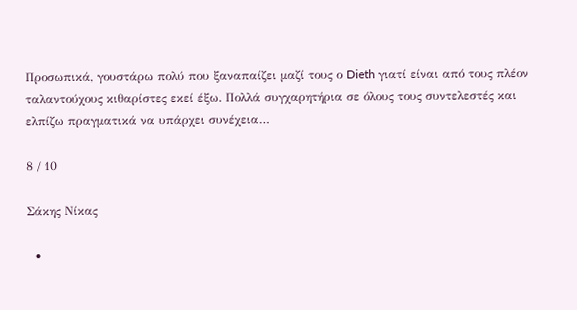Προσωπικά, γουστάρω πολύ που ξαναπαίζει μαζί τους ο Dieth γιατί είναι από τους πλέον ταλαντούχους κιθαρίστες εκεί έξω. Πολλά συγχαρητήρια σε όλους τους συντελεστές και ελπίζω πραγματικά να υπάρχει συνέχεια…

8 / 10

Σάκης Νίκας

  •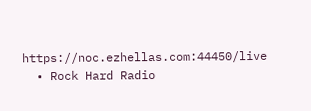https://noc.ezhellas.com:44450/live
  • Rock Hard Radio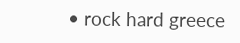• rock hard greece